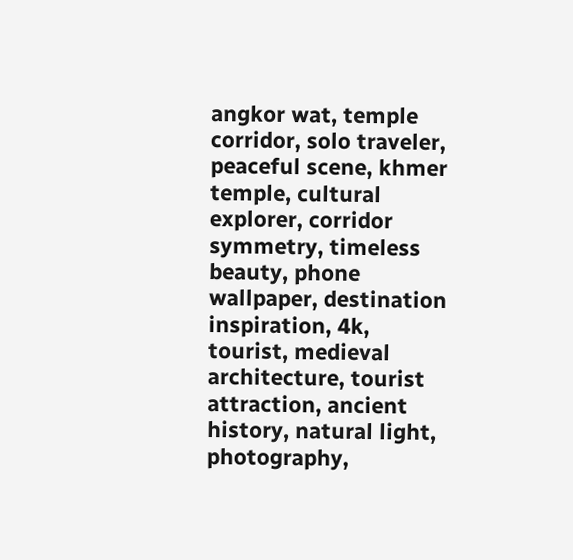angkor wat, temple corridor, solo traveler, peaceful scene, khmer temple, cultural explorer, corridor symmetry, timeless beauty, phone wallpaper, destination inspiration, 4k, tourist, medieval architecture, tourist attraction, ancient history, natural light, photography,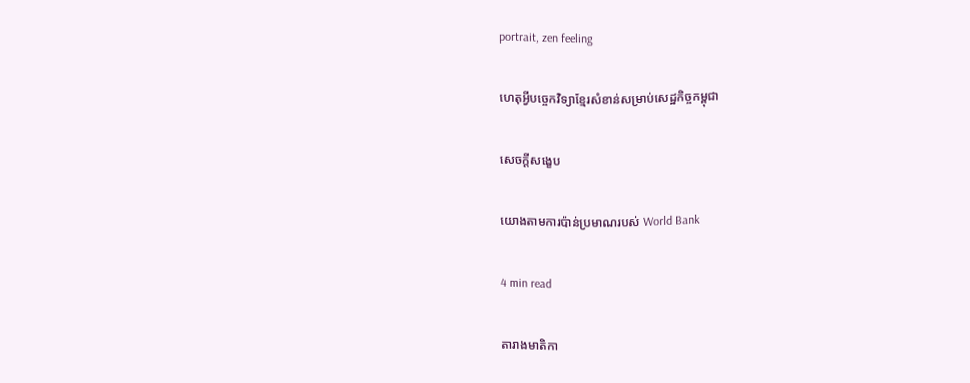portrait, zen feeling

ហេតុអ្វីបច្ចេកវិទ្យាខ្មែរសំខាន់សម្រាប់សេដ្ឋកិច្ចកម្ពុជា

សេចក្តីសង្ខេប

យោងតាមការប៉ាន់ប្រមាណរបស់ World Bank

4 min read

តារាងមាតិកា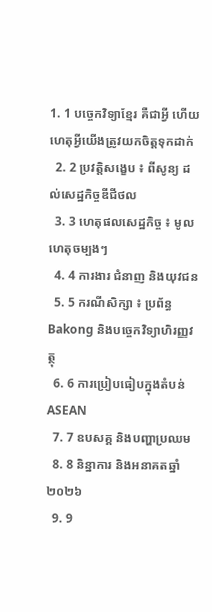1. 1 បច្ចេកវិទ្យាខ្មែរ គឺជាអ្វី ហើយហេតុអ្វីយើងត្រូវយកចិត្តទុកដាក់
  2. 2 ប្រវត្តិសង្ខេប ៖ ពីសូន្យ ដល់សេដ្ឋកិច្ចឌីជីថល
  3. 3 ហេតុផលសេដ្ឋកិច្ច ៖ មូលហេតុចម្បងៗ
  4. 4 ការងារ ជំនាញ និងយុវជន
  5. 5 ករណីសិក្សា ៖ ប្រព័ន្ធ Bakong និងបច្ចេកវិទ្យាហិរញ្ញវត្ថុ
  6. 6 ការប្រៀបធៀបក្នុងតំបន់ ASEAN
  7. 7 ឧបសគ្គ និងបញ្ហាប្រឈម
  8. 8 និន្នាការ និងអនាគតឆ្នាំ ២០២៦
  9. 9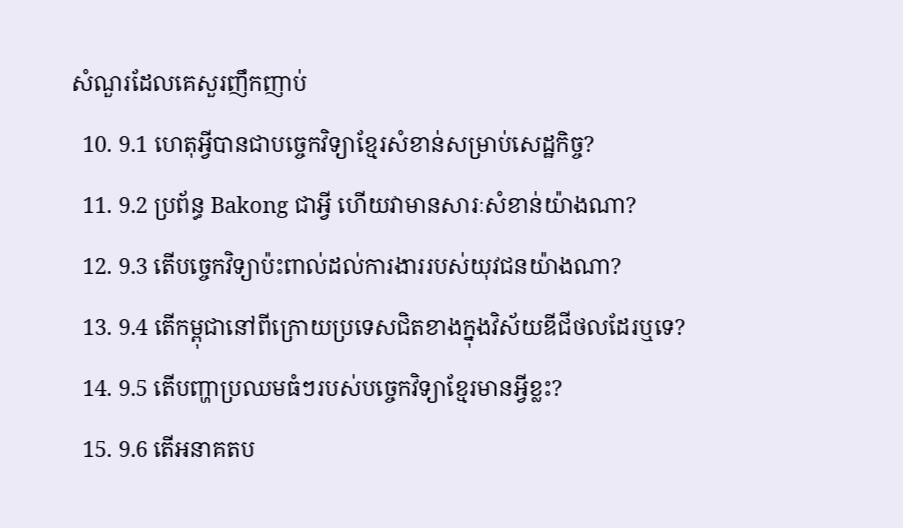សំណួរដែលគេសួរញឹកញាប់
  10. 9.1 ហេតុអ្វីបានជាបច្ចេកវិទ្យាខ្មែរសំខាន់សម្រាប់សេដ្ឋកិច្ច?
  11. 9.2 ប្រព័ន្ធ Bakong ជាអ្វី ហើយវាមានសារៈសំខាន់យ៉ាងណា?
  12. 9.3 តើបច្ចេកវិទ្យាប៉ះពាល់ដល់ការងាររបស់យុវជនយ៉ាងណា?
  13. 9.4 តើកម្ពុជានៅពីក្រោយប្រទេសជិតខាងក្នុងវិស័យឌីជីថលដែរឬទេ?
  14. 9.5 តើបញ្ហាប្រឈមធំៗរបស់បច្ចេកវិទ្យាខ្មែរមានអ្វីខ្លះ?
  15. 9.6 តើអនាគតប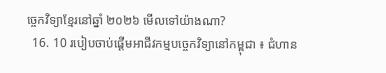ច្ចេកវិទ្យាខ្មែរនៅឆ្នាំ ២០២៦ មើលទៅយ៉ាងណា?
  16. 10 របៀបចាប់ផ្តើមអាជីវកម្មបច្ចេកវិទ្យានៅកម្ពុជា ៖ ជំហាន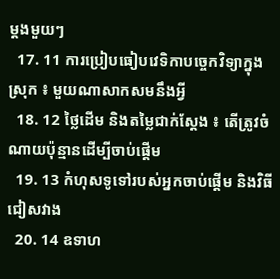ម្តងមួយៗ
  17. 11 ការប្រៀបធៀបវេទិកាបច្ចេកវិទ្យាក្នុងស្រុក ៖ មួយណាសាកសមនឹងអ្វី
  18. 12 ថ្លៃដើម និងតម្លៃជាក់ស្តែង ៖ តើត្រូវចំណាយប៉ុន្មានដើម្បីចាប់ផ្តើម
  19. 13 កំហុសទូទៅរបស់អ្នកចាប់ផ្តើម និងវិធីជៀសវាង
  20. 14 ឧទាហ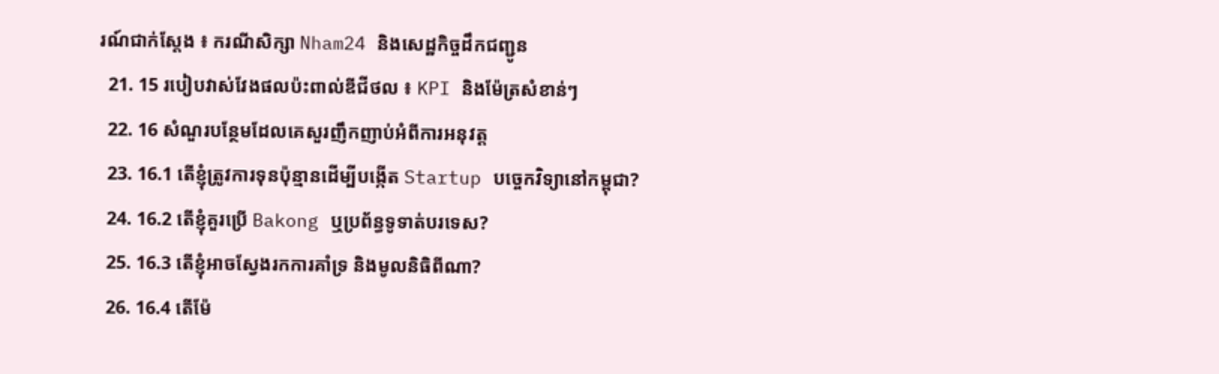រណ៍ជាក់ស្តែង ៖ ករណីសិក្សា Nham24 និងសេដ្ឋកិច្ចដឹកជញ្ជូន
  21. 15 របៀបវាស់វែងផលប៉ះពាល់ឌីជីថល ៖ KPI និងម៉ែត្រសំខាន់ៗ
  22. 16 សំណួរបន្ថែមដែលគេសួរញឹកញាប់អំពីការអនុវត្ត
  23. 16.1 តើខ្ញុំត្រូវការទុនប៉ុន្មានដើម្បីបង្កើត Startup បច្ចេកវិទ្យានៅកម្ពុជា?
  24. 16.2 តើខ្ញុំគួរប្រើ Bakong ឬប្រព័ន្ធទូទាត់បរទេស?
  25. 16.3 តើខ្ញុំអាចស្វែងរកការគាំទ្រ និងមូលនិធិពីណា?
  26. 16.4 តើម៉ែ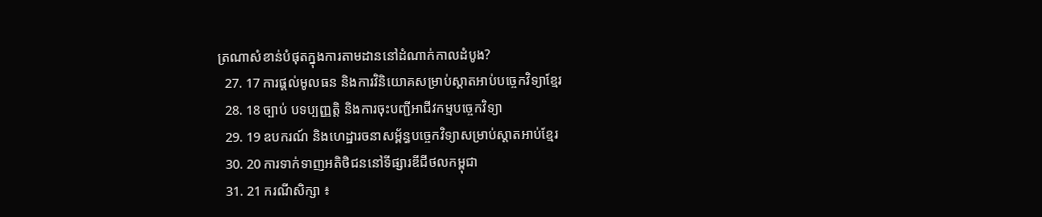ត្រណាសំខាន់បំផុតក្នុងការតាមដាននៅដំណាក់កាលដំបូង?
  27. 17 ការផ្តល់មូលធន និងការវិនិយោគសម្រាប់ស្តាតអាប់បច្ចេកវិទ្យាខ្មែរ
  28. 18 ច្បាប់ បទប្បញ្ញត្តិ និងការចុះបញ្ជីអាជីវកម្មបច្ចេកវិទ្យា
  29. 19 ឧបករណ៍ និងហេដ្ឋារចនាសម្ព័ន្ធបច្ចេកវិទ្យាសម្រាប់ស្តាតអាប់ខ្មែរ
  30. 20 ការទាក់ទាញអតិថិជននៅទីផ្សារឌីជីថលកម្ពុជា
  31. 21 ករណីសិក្សា ៖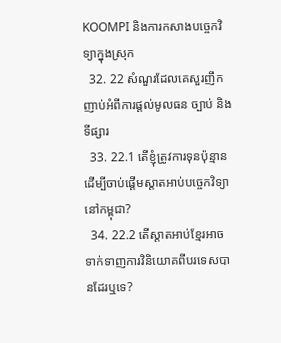KOOMPI និងការកសាងបច្ចេកវិទ្យាក្នុងស្រុក
  32. 22 សំណួរដែលគេសួរញឹកញាប់អំពីការផ្តល់មូលធន ច្បាប់ និងទីផ្សារ
  33. 22.1 តើខ្ញុំត្រូវការទុនប៉ុន្មានដើម្បីចាប់ផ្តើមស្តាតអាប់បច្ចេកវិទ្យានៅកម្ពុជា?
  34. 22.2 តើស្តាតអាប់ខ្មែរអាចទាក់ទាញការវិនិយោគពីបរទេសបានដែរឬទេ?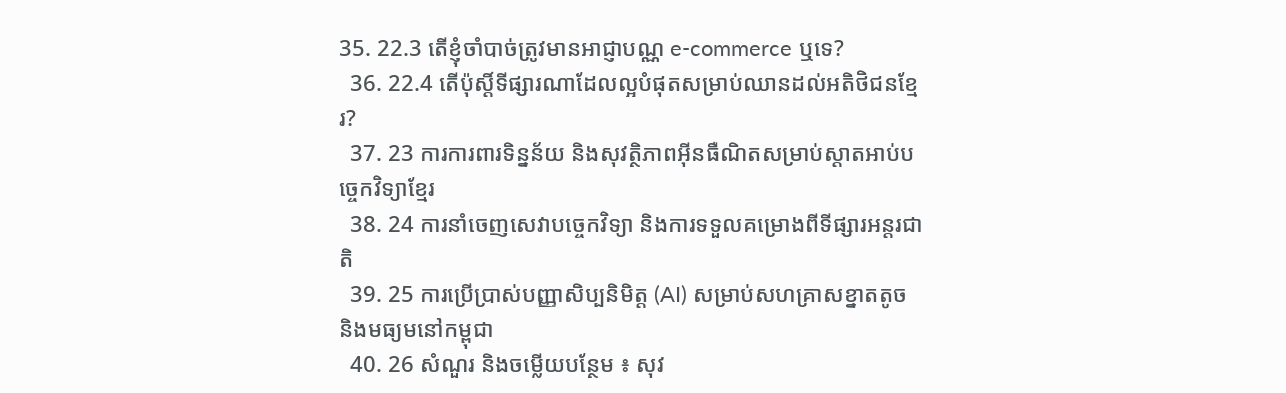35. 22.3 តើខ្ញុំចាំបាច់ត្រូវមានអាជ្ញាបណ្ណ e-commerce ឬទេ?
  36. 22.4 តើប៉ុស្តិ៍ទីផ្សារណាដែលល្អបំផុតសម្រាប់ឈានដល់អតិថិជនខ្មែរ?
  37. 23 ការការពារទិន្នន័យ និងសុវត្ថិភាពអ៊ីនធឺណិតសម្រាប់ស្តាតអាប់បច្ចេកវិទ្យាខ្មែរ
  38. 24 ការនាំចេញសេវាបច្ចេកវិទ្យា និងការទទួលគម្រោងពីទីផ្សារអន្តរជាតិ
  39. 25 ការប្រើប្រាស់បញ្ញាសិប្បនិមិត្ត (AI) សម្រាប់សហគ្រាសខ្នាតតូច និងមធ្យមនៅកម្ពុជា
  40. 26 សំណួរ និងចម្លើយបន្ថែម ៖ សុវ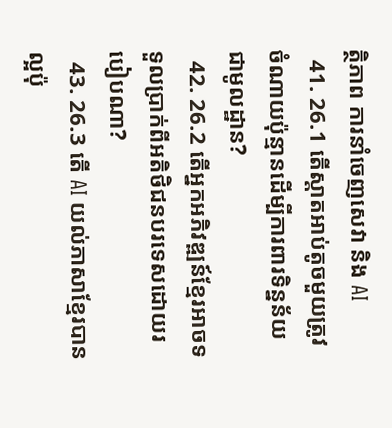ត្ថិភាព ការនាំចេញសេវា និង AI
  41. 26.1 តើស្តាតអាប់តូចមួយត្រូវចំណាយប៉ុន្មានដើម្បីការពារទិន្នន័យជាមូលដ្ឋាន?
  42. 26.2 តើអ្នកអភិវឌ្ឍន៍ខ្មែរអាចទទួលប្រាក់ពីអតិថិជនបរទេសដោយរបៀបណា?
  43. 26.3 តើ AI យល់ភាសាខ្មែរបានល្អប៉ុ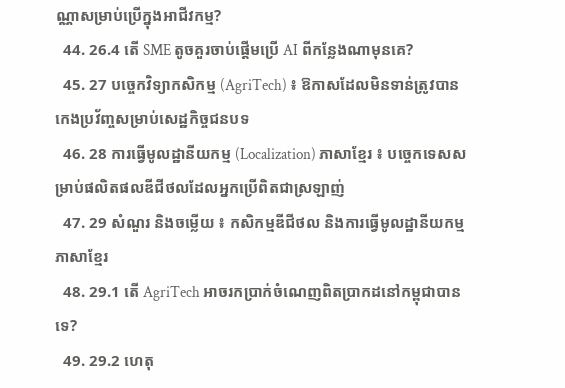ណ្ណាសម្រាប់ប្រើក្នុងអាជីវកម្ម?
  44. 26.4 តើ SME តូចគួរចាប់ផ្តើមប្រើ AI ពីកន្លែងណាមុនគេ?
  45. 27 បច្ចេកវិទ្យាកសិកម្ម (AgriTech) ៖ ឱកាសដែលមិនទាន់ត្រូវបានកេងប្រវ័ញ្ចសម្រាប់សេដ្ឋកិច្ចជនបទ
  46. 28 ការធ្វើមូលដ្ឋានីយកម្ម (Localization) ភាសាខ្មែរ ៖ បច្ចេកទេសសម្រាប់ផលិតផលឌីជីថលដែលអ្នកប្រើពិតជាស្រឡាញ់
  47. 29 សំណួរ និងចម្លើយ ៖ កសិកម្មឌីជីថល និងការធ្វើមូលដ្ឋានីយកម្មភាសាខ្មែរ
  48. 29.1 តើ AgriTech អាចរកប្រាក់ចំណេញពិតប្រាកដនៅកម្ពុជាបានទេ?
  49. 29.2 ហេតុ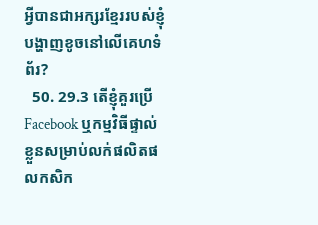អ្វីបានជាអក្សរខ្មែររបស់ខ្ញុំបង្ហាញខូចនៅលើគេហទំព័រ?
  50. 29.3 តើខ្ញុំគួរប្រើ Facebook ឬកម្មវិធីផ្ទាល់ខ្លួនសម្រាប់លក់ផលិតផលកសិក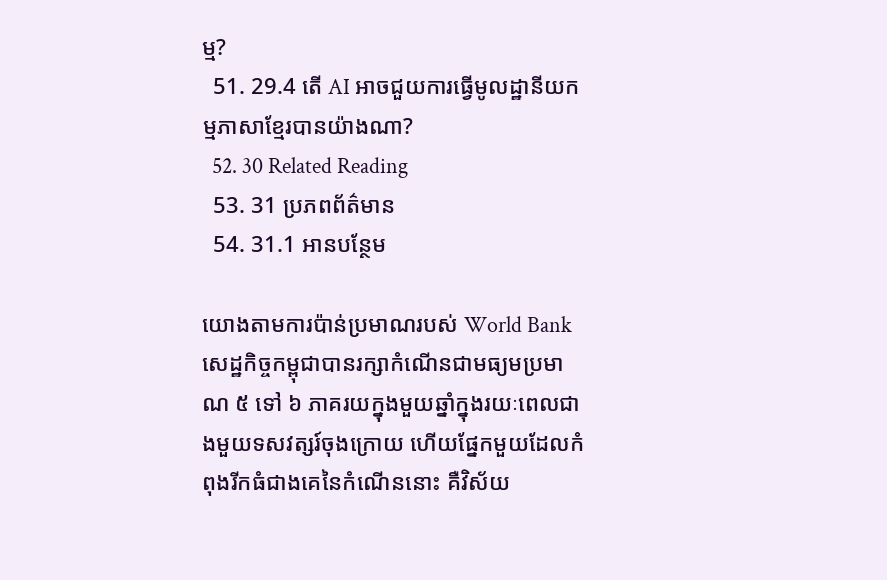ម្ម?
  51. 29.4 តើ AI អាចជួយការធ្វើមូលដ្ឋានីយកម្មភាសាខ្មែរបានយ៉ាងណា?
  52. 30 Related Reading
  53. 31 ប្រភពព័ត៌មាន
  54. 31.1 អានបន្ថែម

យោងតាមការប៉ាន់ប្រមាណរបស់ World Bank សេដ្ឋកិច្ចកម្ពុជាបានរក្សាកំណើនជាមធ្យមប្រមាណ ៥ ទៅ ៦ ភាគរយក្នុងមួយឆ្នាំក្នុងរយៈពេលជាងមួយទសវត្សរ៍ចុងក្រោយ ហើយផ្នែកមួយដែលកំពុងរីកធំជាងគេនៃកំណើននោះ គឺវិស័យ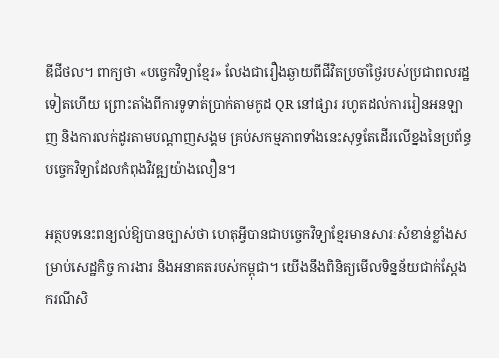ឌីជីថល។ ពាក្យថា «បច្ចេកវិទ្យាខ្មែរ» លែងជារឿងឆ្ងាយពីជីវិតប្រចាំថ្ងៃរបស់ប្រជាពលរដ្ឋទៀតហើយ ព្រោះតាំងពីការទូទាត់ប្រាក់តាមកូដ QR នៅផ្សារ រហូតដល់ការរៀនអនឡាញ និងការលក់ដូរតាមបណ្តាញសង្គម គ្រប់សកម្មភាពទាំងនេះសុទ្ធតែដើរលើខ្នងនៃប្រព័ន្ធបច្ចេកវិទ្យាដែលកំពុងវិវឌ្ឍយ៉ាងលឿន។

អត្ថបទនេះពន្យល់ឱ្យបានច្បាស់ថា ហេតុអ្វីបានជាបច្ចេកវិទ្យាខ្មែរមានសារៈសំខាន់ខ្លាំងសម្រាប់សេដ្ឋកិច្ច ការងារ និងអនាគតរបស់កម្ពុជា។ យើងនឹងពិនិត្យមើលទិន្នន័យជាក់ស្តែង ករណីសិ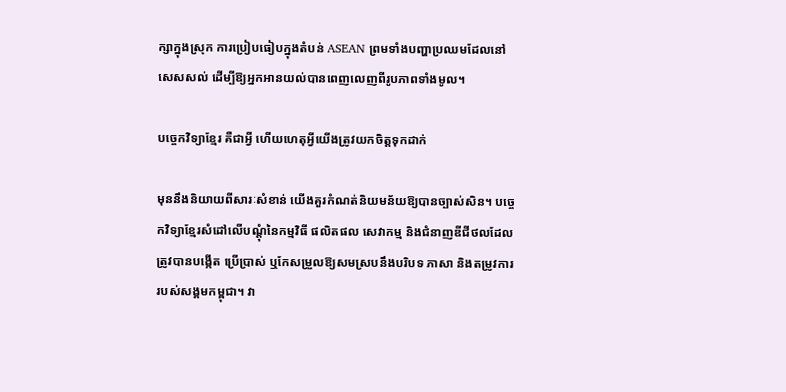ក្សាក្នុងស្រុក ការប្រៀបធៀបក្នុងតំបន់ ASEAN ព្រមទាំងបញ្ហាប្រឈមដែលនៅសេសសល់ ដើម្បីឱ្យអ្នកអានយល់បានពេញលេញពីរូបភាពទាំងមូល។

បច្ចេកវិទ្យាខ្មែរ គឺជាអ្វី ហើយហេតុអ្វីយើងត្រូវយកចិត្តទុកដាក់

មុននឹងនិយាយពីសារៈសំខាន់ យើងគួរកំណត់និយមន័យឱ្យបានច្បាស់សិន។ បច្ចេកវិទ្យាខ្មែរសំដៅលើបណ្តុំនៃកម្មវិធី ផលិតផល សេវាកម្ម និងជំនាញឌីជីថលដែលត្រូវបានបង្កើត ប្រើប្រាស់ ឬកែសម្រួលឱ្យសមស្របនឹងបរិបទ ភាសា និងតម្រូវការរបស់សង្គមកម្ពុជា។ វា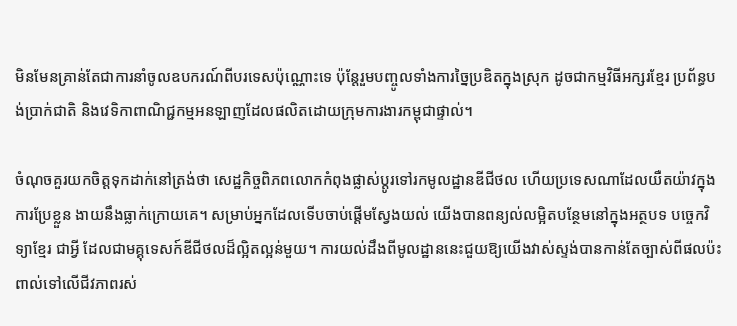មិនមែនគ្រាន់តែជាការនាំចូលឧបករណ៍ពីបរទេសប៉ុណ្ណោះទេ ប៉ុន្តែរួមបញ្ចូលទាំងការច្នៃប្រឌិតក្នុងស្រុក ដូចជាកម្មវិធីអក្សរខ្មែរ ប្រព័ន្ធបង់ប្រាក់ជាតិ និងវេទិកាពាណិជ្ជកម្មអនឡាញដែលផលិតដោយក្រុមការងារកម្ពុជាផ្ទាល់។

ចំណុចគួរយកចិត្តទុកដាក់នៅត្រង់ថា សេដ្ឋកិច្ចពិភពលោកកំពុងផ្លាស់ប្តូរទៅរកមូលដ្ឋានឌីជីថល ហើយប្រទេសណាដែលយឺតយ៉ាវក្នុងការប្រែខ្លួន ងាយនឹងធ្លាក់ក្រោយគេ។ សម្រាប់អ្នកដែលទើបចាប់ផ្តើមស្វែងយល់ យើងបានពន្យល់លម្អិតបន្ថែមនៅក្នុងអត្ថបទ បច្ចេកវិទ្យាខ្មែរ ជាអ្វី ដែលជាមគ្គុទេសក៍ឌីជីថលដ៏ល្អិតល្អន់មួយ។ ការយល់ដឹងពីមូលដ្ឋាននេះជួយឱ្យយើងវាស់ស្ទង់បានកាន់តែច្បាស់ពីផលប៉ះពាល់ទៅលើជីវភាពរស់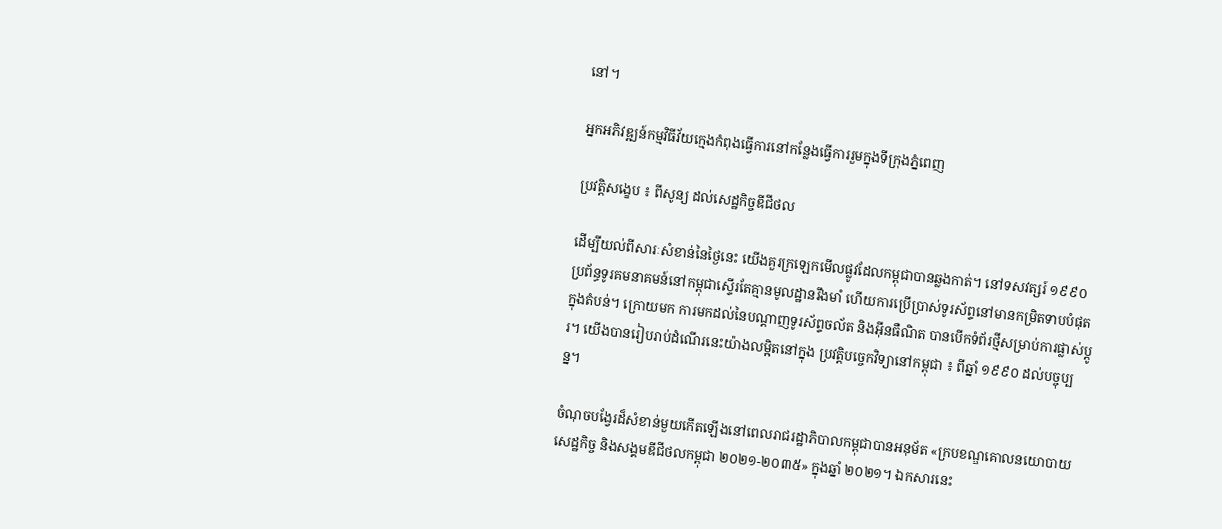នៅ។

អ្នកអភិវឌ្ឍន៍កម្មវិធីវ័យក្មេងកំពុងធ្វើការនៅកន្លែងធ្វើការរួមក្នុងទីក្រុងភ្នំពេញ

ប្រវត្តិសង្ខេប ៖ ពីសូន្យ ដល់សេដ្ឋកិច្ចឌីជីថល

ដើម្បីយល់ពីសារៈសំខាន់នៃថ្ងៃនេះ យើងគួរក្រឡេកមើលផ្លូវដែលកម្ពុជាបានឆ្លងកាត់។ នៅទសវត្សរ៍ ១៩៩០ ប្រព័ន្ធទូរគមនាគមន៍នៅកម្ពុជាស្ទើរតែគ្មានមូលដ្ឋានរឹងមាំ ហើយការប្រើប្រាស់ទូរស័ព្ទនៅមានកម្រិតទាបបំផុតក្នុងតំបន់។ ក្រោយមក ការមកដល់នៃបណ្តាញទូរស័ព្ទចល័ត និងអ៊ីនធឺណិត បានបើកទំព័រថ្មីសម្រាប់ការផ្លាស់ប្តូរ។ យើងបានរៀបរាប់ដំណើរនេះយ៉ាងលម្អិតនៅក្នុង ប្រវត្តិបច្ចេកវិទ្យានៅកម្ពុជា ៖ ពីឆ្នាំ ១៩៩០ ដល់បច្ចុប្បន្ន។

ចំណុចបង្វែរដ៏សំខាន់មួយកើតឡើងនៅពេលរាជរដ្ឋាភិបាលកម្ពុជាបានអនុម័ត «ក្របខណ្ឌគោលនយោបាយសេដ្ឋកិច្ច និងសង្គមឌីជីថលកម្ពុជា ២០២១-២០៣៥» ក្នុងឆ្នាំ ២០២១។ ឯកសារនេះ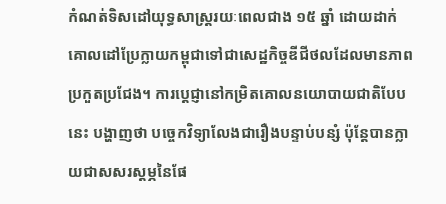កំណត់ទិសដៅយុទ្ធសាស្ត្ររយៈពេលជាង ១៥ ឆ្នាំ ដោយដាក់គោលដៅប្រែក្លាយកម្ពុជាទៅជាសេដ្ឋកិច្ចឌីជីថលដែលមានភាពប្រកួតប្រជែង។ ការប្តេជ្ញានៅកម្រិតគោលនយោបាយជាតិបែបនេះ បង្ហាញថា បច្ចេកវិទ្យាលែងជារឿងបន្ទាប់បន្សំ ប៉ុន្តែបានក្លាយជាសសរស្តម្ភនៃផែ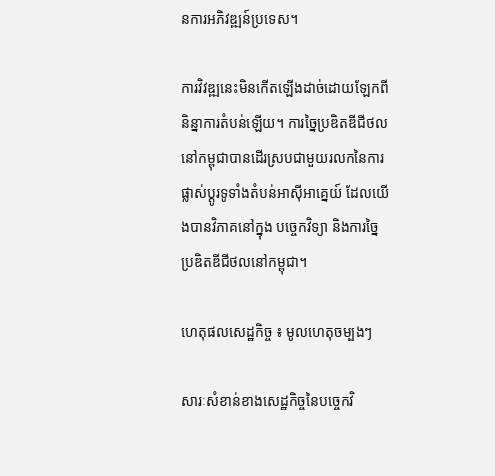នការអភិវឌ្ឍន៍ប្រទេស។

ការវិវឌ្ឍនេះមិនកើតឡើងដាច់ដោយឡែកពីនិន្នាការតំបន់ឡើយ។ ការច្នៃប្រឌិតឌីជីថលនៅកម្ពុជាបានដើរស្របជាមួយរលកនៃការផ្លាស់ប្តូរទូទាំងតំបន់អាស៊ីអាគ្នេយ៍ ដែលយើងបានវិភាគនៅក្នុង បច្ចេកវិទ្យា និងការច្នៃប្រឌិតឌីជីថលនៅកម្ពុជា។

ហេតុផលសេដ្ឋកិច្ច ៖ មូលហេតុចម្បងៗ

សារៈសំខាន់ខាងសេដ្ឋកិច្ចនៃបច្ចេកវិ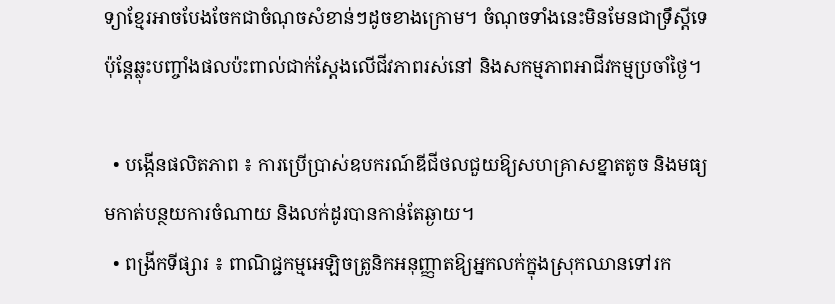ទ្យាខ្មែរអាចបែងចែកជាចំណុចសំខាន់ៗដូចខាងក្រោម។ ចំណុចទាំងនេះមិនមែនជាទ្រឹស្តីទេ ប៉ុន្តែឆ្លុះបញ្ចាំងផលប៉ះពាល់ជាក់ស្តែងលើជីវភាពរស់នៅ និងសកម្មភាពអាជីវកម្មប្រចាំថ្ងៃ។

  • បង្កើនផលិតភាព ៖ ការប្រើប្រាស់ឧបករណ៍ឌីជីថលជួយឱ្យសហគ្រាសខ្នាតតូច និងមធ្យមកាត់បន្ថយការចំណាយ និងលក់ដូរបានកាន់តែឆ្ងាយ។
  • ពង្រីកទីផ្សារ ៖ ពាណិជ្ជកម្មអេឡិចត្រូនិកអនុញ្ញាតឱ្យអ្នកលក់ក្នុងស្រុកឈានទៅរក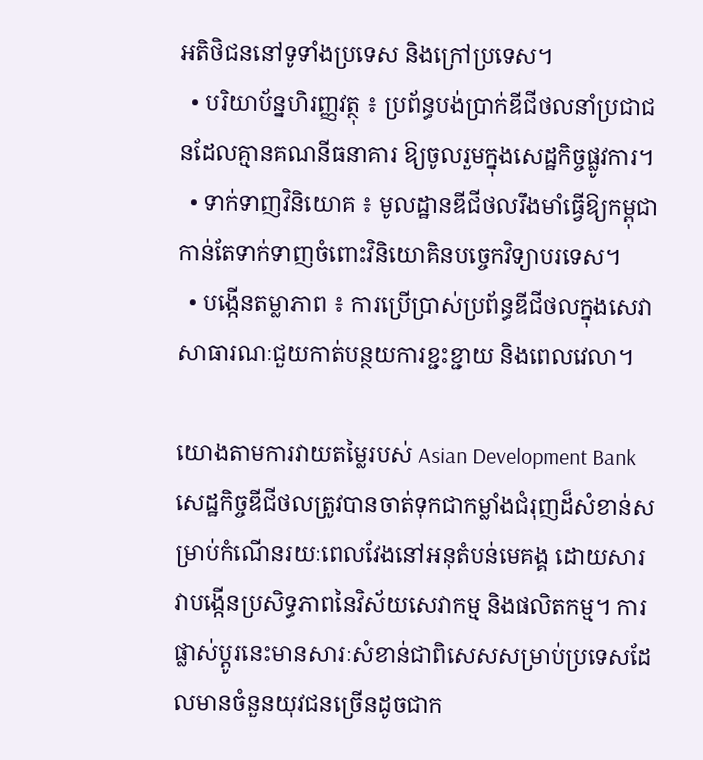អតិថិជននៅទូទាំងប្រទេស និងក្រៅប្រទេស។
  • បរិយាប័ន្នហិរញ្ញវត្ថុ ៖ ប្រព័ន្ធបង់ប្រាក់ឌីជីថលនាំប្រជាជនដែលគ្មានគណនីធនាគារ ឱ្យចូលរួមក្នុងសេដ្ឋកិច្ចផ្លូវការ។
  • ទាក់ទាញវិនិយោគ ៖ មូលដ្ឋានឌីជីថលរឹងមាំធ្វើឱ្យកម្ពុជាកាន់តែទាក់ទាញចំពោះវិនិយោគិនបច្ចេកវិទ្យាបរទេស។
  • បង្កើនតម្លាភាព ៖ ការប្រើប្រាស់ប្រព័ន្ធឌីជីថលក្នុងសេវាសាធារណៈជួយកាត់បន្ថយការខ្ជះខ្ជាយ និងពេលវេលា។

យោងតាមការវាយតម្លៃរបស់ Asian Development Bank សេដ្ឋកិច្ចឌីជីថលត្រូវបានចាត់ទុកជាកម្លាំងជំរុញដ៏សំខាន់សម្រាប់កំណើនរយៈពេលវែងនៅអនុតំបន់មេគង្គ ដោយសារវាបង្កើនប្រសិទ្ធភាពនៃវិស័យសេវាកម្ម និងផលិតកម្ម។ ការផ្លាស់ប្តូរនេះមានសារៈសំខាន់ជាពិសេសសម្រាប់ប្រទេសដែលមានចំនួនយុវជនច្រើនដូចជាក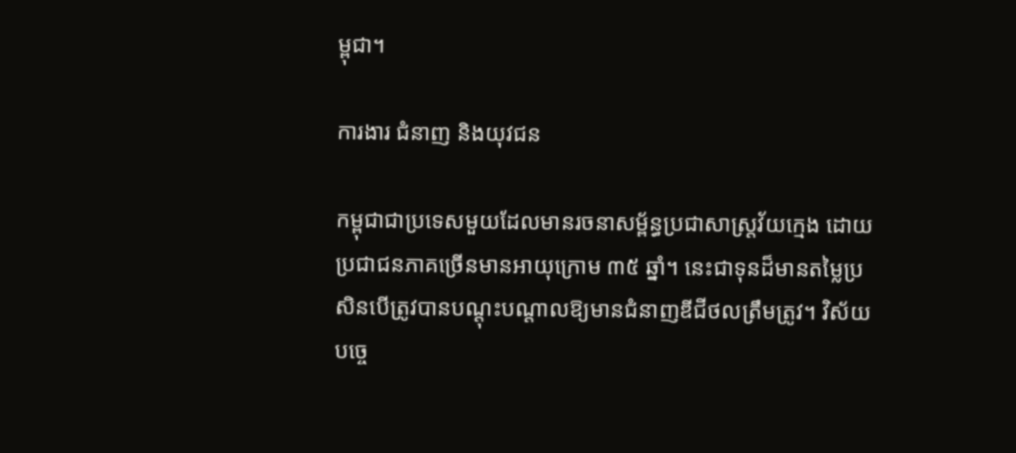ម្ពុជា។

ការងារ ជំនាញ និងយុវជន

កម្ពុជាជាប្រទេសមួយដែលមានរចនាសម្ព័ន្ធប្រជាសាស្ត្រវ័យក្មេង ដោយប្រជាជនភាគច្រើនមានអាយុក្រោម ៣៥ ឆ្នាំ។ នេះជាទុនដ៏មានតម្លៃប្រសិនបើត្រូវបានបណ្តុះបណ្តាលឱ្យមានជំនាញឌីជីថលត្រឹមត្រូវ។ វិស័យបច្ចេ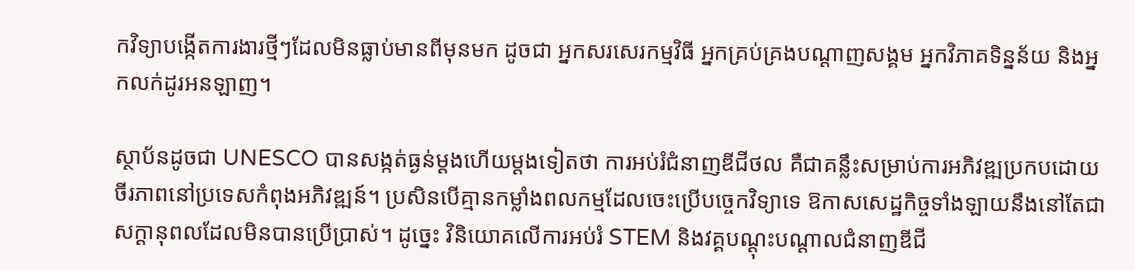កវិទ្យាបង្កើតការងារថ្មីៗដែលមិនធ្លាប់មានពីមុនមក ដូចជា អ្នកសរសេរកម្មវិធី អ្នកគ្រប់គ្រងបណ្តាញសង្គម អ្នកវិភាគទិន្នន័យ និងអ្នកលក់ដូរអនឡាញ។

ស្ថាប័នដូចជា UNESCO បានសង្កត់ធ្ងន់ម្តងហើយម្តងទៀតថា ការអប់រំជំនាញឌីជីថល គឺជាគន្លឹះសម្រាប់ការអភិវឌ្ឍប្រកបដោយចីរភាពនៅប្រទេសកំពុងអភិវឌ្ឍន៍។ ប្រសិនបើគ្មានកម្លាំងពលកម្មដែលចេះប្រើបច្ចេកវិទ្យាទេ ឱកាសសេដ្ឋកិច្ចទាំងឡាយនឹងនៅតែជាសក្តានុពលដែលមិនបានប្រើប្រាស់។ ដូច្នេះ វិនិយោគលើការអប់រំ STEM និងវគ្គបណ្តុះបណ្តាលជំនាញឌីជី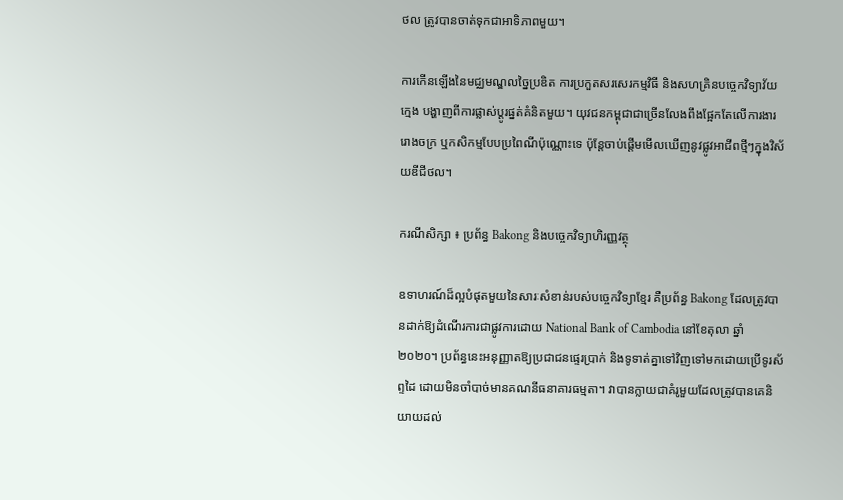ថល ត្រូវបានចាត់ទុកជាអាទិភាពមួយ។

ការកើនឡើងនៃមជ្ឈមណ្ឌលច្នៃប្រឌិត ការប្រកួតសរសេរកម្មវិធី និងសហគ្រិនបច្ចេកវិទ្យាវ័យក្មេង បង្ហាញពីការផ្លាស់ប្តូរផ្នត់គំនិតមួយ។ យុវជនកម្ពុជាជាច្រើនលែងពឹងផ្អែកតែលើការងាររោងចក្រ ឬកសិកម្មបែបប្រពៃណីប៉ុណ្ណោះទេ ប៉ុន្តែចាប់ផ្តើមមើលឃើញនូវផ្លូវអាជីពថ្មីៗក្នុងវិស័យឌីជីថល។

ករណីសិក្សា ៖ ប្រព័ន្ធ Bakong និងបច្ចេកវិទ្យាហិរញ្ញវត្ថុ

ឧទាហរណ៍ដ៏ល្អបំផុតមួយនៃសារៈសំខាន់របស់បច្ចេកវិទ្យាខ្មែរ គឺប្រព័ន្ធ Bakong ដែលត្រូវបានដាក់ឱ្យដំណើរការជាផ្លូវការដោយ National Bank of Cambodia នៅខែតុលា ឆ្នាំ ២០២០។ ប្រព័ន្ធនេះអនុញ្ញាតឱ្យប្រជាជនផ្ទេរប្រាក់ និងទូទាត់គ្នាទៅវិញទៅមកដោយប្រើទូរស័ព្ទដៃ ដោយមិនចាំបាច់មានគណនីធនាគារធម្មតា។ វាបានក្លាយជាគំរូមួយដែលត្រូវបានគេនិយាយដល់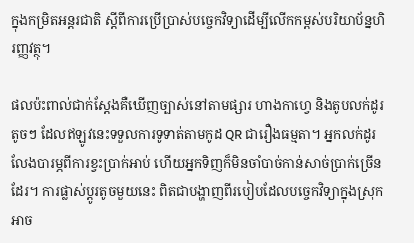ក្នុងកម្រិតអន្តរជាតិ ស្តីពីការប្រើប្រាស់បច្ចេកវិទ្យាដើម្បីលើកកម្ពស់បរិយាប័ន្នហិរញ្ញវត្ថុ។

ផលប៉ះពាល់ជាក់ស្តែងគឺឃើញច្បាស់នៅតាមផ្សារ ហាងកាហ្វេ និងតូបលក់ដូរតូចៗ ដែលឥឡូវនេះទទួលការទូទាត់តាមកូដ QR ជារឿងធម្មតា។ អ្នកលក់ដូរលែងបារម្ភពីការខ្វះប្រាក់អាប់ ហើយអ្នកទិញក៏មិនចាំបាច់កាន់សាច់ប្រាក់ច្រើនដែរ។ ការផ្លាស់ប្តូរតូចមួយនេះ ពិតជាបង្ហាញពីរបៀបដែលបច្ចេកវិទ្យាក្នុងស្រុកអាច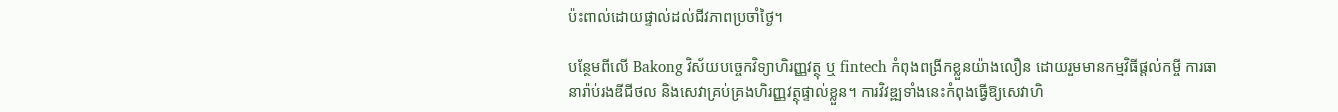ប៉ះពាល់ដោយផ្ទាល់ដល់ជីវភាពប្រចាំថ្ងៃ។

បន្ថែមពីលើ Bakong វិស័យបច្ចេកវិទ្យាហិរញ្ញវត្ថុ ឬ fintech កំពុងពង្រីកខ្លួនយ៉ាងលឿន ដោយរួមមានកម្មវិធីផ្តល់កម្ចី ការធានារ៉ាប់រងឌីជីថល និងសេវាគ្រប់គ្រងហិរញ្ញវត្ថុផ្ទាល់ខ្លួន។ ការវិវឌ្ឍទាំងនេះកំពុងធ្វើឱ្យសេវាហិ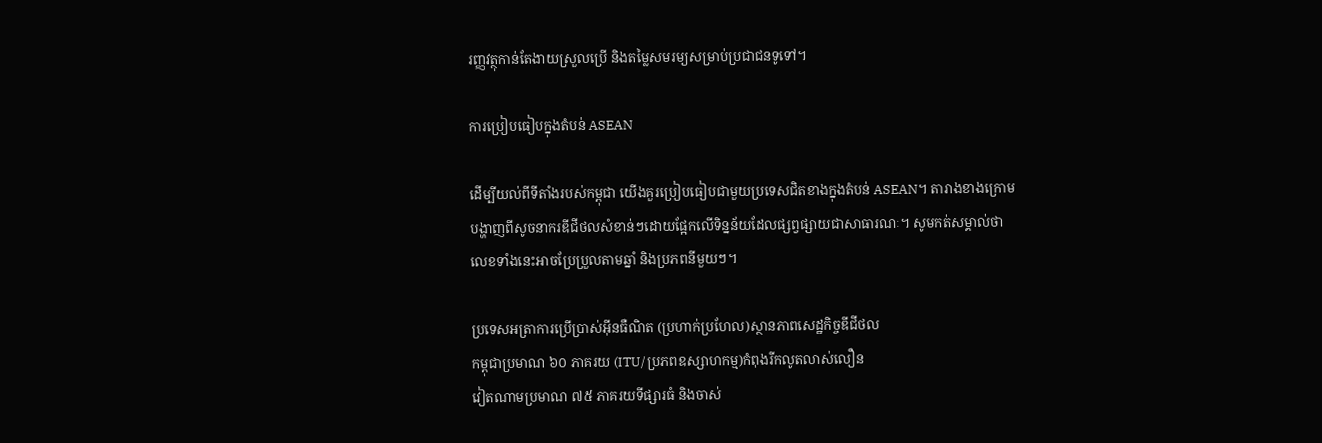រញ្ញវត្ថុកាន់តែងាយស្រួលប្រើ និងតម្លៃសមរម្យសម្រាប់ប្រជាជនទូទៅ។

ការប្រៀបធៀបក្នុងតំបន់ ASEAN

ដើម្បីយល់ពីទីតាំងរបស់កម្ពុជា យើងគួរប្រៀបធៀបជាមួយប្រទេសជិតខាងក្នុងតំបន់ ASEAN។ តារាងខាងក្រោមបង្ហាញពីសូចនាករឌីជីថលសំខាន់ៗដោយផ្អែកលើទិន្នន័យដែលផ្សព្វផ្សាយជាសាធារណៈ។ សូមកត់សម្គាល់ថា លេខទាំងនេះអាចប្រែប្រួលតាមឆ្នាំ និងប្រភពនីមួយៗ។

ប្រទេសអត្រាការប្រើប្រាស់អ៊ីនធឺណិត (ប្រហាក់ប្រហែល)ស្ថានភាពសេដ្ឋកិច្ចឌីជីថល
កម្ពុជាប្រមាណ ៦០ ភាគរយ (ITU/ប្រភពឧស្សាហកម្ម)កំពុងរីកលូតលាស់លឿន
វៀតណាមប្រមាណ ៧៥ ភាគរយទីផ្សារធំ និងចាស់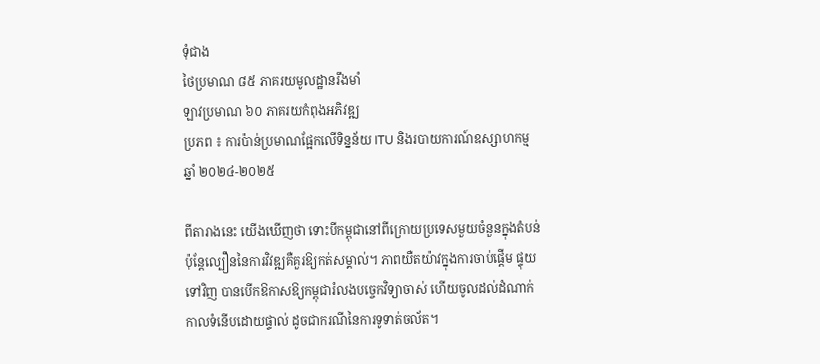ទុំជាង
ថៃប្រមាណ ៨៥ ភាគរយមូលដ្ឋានរឹងមាំ
ឡាវប្រមាណ ៦០ ភាគរយកំពុងអភិវឌ្ឍ
ប្រភព ៖ ការប៉ាន់ប្រមាណផ្អែកលើទិន្នន័យ ITU និងរបាយការណ៍ឧស្សាហកម្ម ឆ្នាំ ២០២៤-២០២៥

ពីតារាងនេះ យើងឃើញថា ទោះបីកម្ពុជានៅពីក្រោយប្រទេសមួយចំនួនក្នុងតំបន់ ប៉ុន្តែល្បឿននៃការវិវឌ្ឍគឺគួរឱ្យកត់សម្គាល់។ ភាពយឺតយ៉ាវក្នុងការចាប់ផ្តើម ផ្ទុយទៅវិញ បានបើកឱកាសឱ្យកម្ពុជារំលងបច្ចេកវិទ្យាចាស់ ហើយចូលដល់ដំណាក់កាលទំនើបដោយផ្ទាល់ ដូចជាករណីនៃការទូទាត់ចល័ត។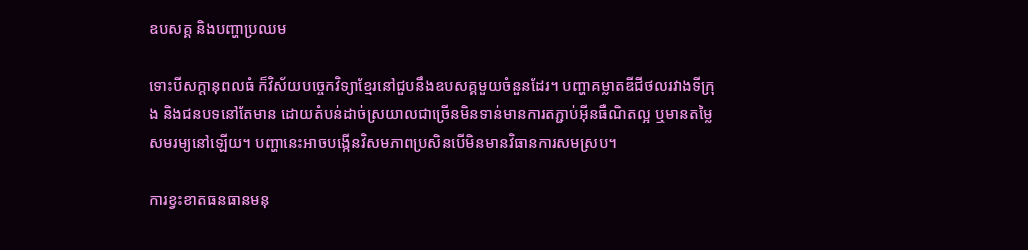ឧបសគ្គ និងបញ្ហាប្រឈម

ទោះបីសក្តានុពលធំ ក៏វិស័យបច្ចេកវិទ្យាខ្មែរនៅជួបនឹងឧបសគ្គមួយចំនួនដែរ។ បញ្ហាគម្លាតឌីជីថលរវាងទីក្រុង និងជនបទនៅតែមាន ដោយតំបន់ដាច់ស្រយាលជាច្រើនមិនទាន់មានការតភ្ជាប់អ៊ីនធឺណិតល្អ ឬមានតម្លៃសមរម្យនៅឡើយ។ បញ្ហានេះអាចបង្កើនវិសមភាពប្រសិនបើមិនមានវិធានការសមស្រប។

ការខ្វះខាតធនធានមនុ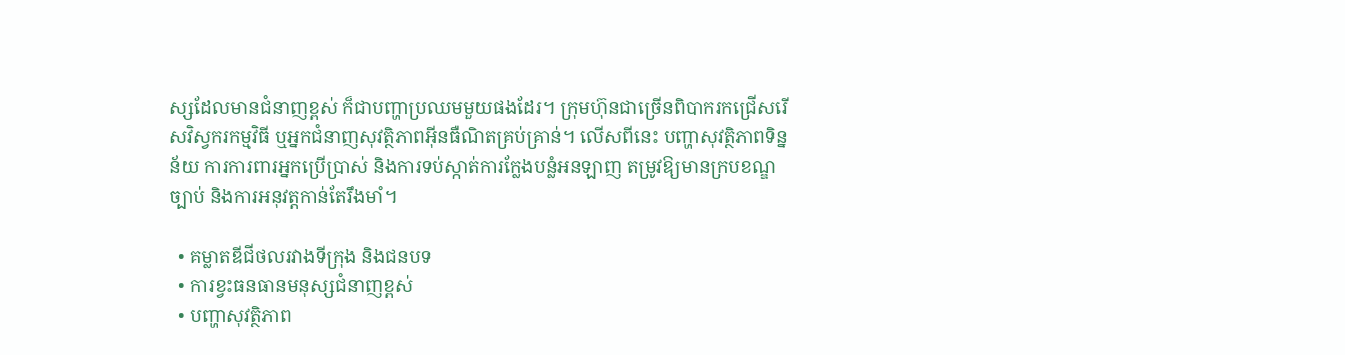ស្សដែលមានជំនាញខ្ពស់ ក៏ជាបញ្ហាប្រឈមមួយផងដែរ។ ក្រុមហ៊ុនជាច្រើនពិបាករកជ្រើសរើសវិស្វករកម្មវិធី ឬអ្នកជំនាញសុវត្ថិភាពអ៊ីនធឺណិតគ្រប់គ្រាន់។ លើសពីនេះ បញ្ហាសុវត្ថិភាពទិន្នន័យ ការការពារអ្នកប្រើប្រាស់ និងការទប់ស្កាត់ការក្លែងបន្លំអនឡាញ តម្រូវឱ្យមានក្របខណ្ឌច្បាប់ និងការអនុវត្តកាន់តែរឹងមាំ។

  • គម្លាតឌីជីថលរវាងទីក្រុង និងជនបទ
  • ការខ្វះធនធានមនុស្សជំនាញខ្ពស់
  • បញ្ហាសុវត្ថិភាព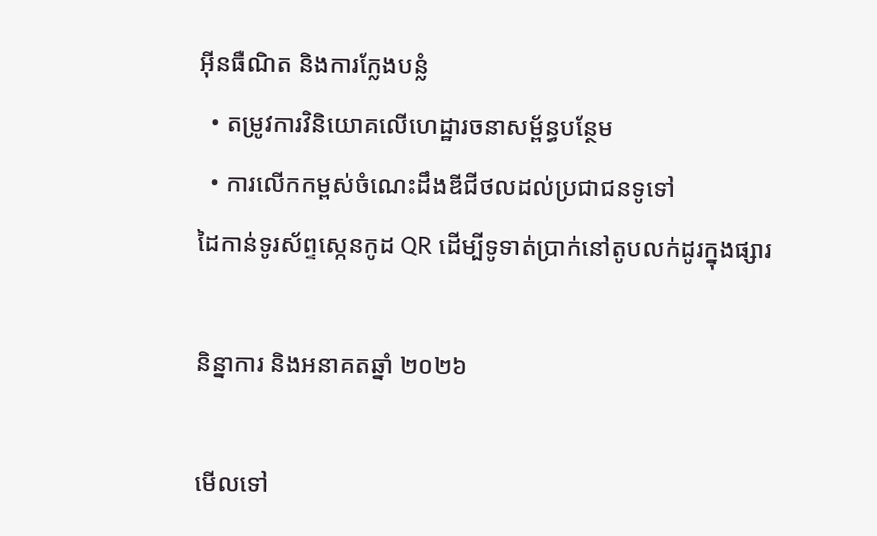អ៊ីនធឺណិត និងការក្លែងបន្លំ
  • តម្រូវការវិនិយោគលើហេដ្ឋារចនាសម្ព័ន្ធបន្ថែម
  • ការលើកកម្ពស់ចំណេះដឹងឌីជីថលដល់ប្រជាជនទូទៅ
ដៃកាន់ទូរស័ព្ទស្កេនកូដ QR ដើម្បីទូទាត់ប្រាក់នៅតូបលក់ដូរក្នុងផ្សារ

និន្នាការ និងអនាគតឆ្នាំ ២០២៦

មើលទៅ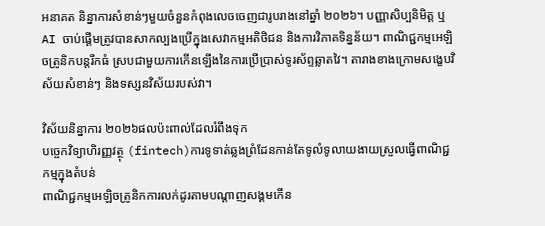អនាគត និន្នាការសំខាន់ៗមួយចំនួនកំពុងលេចចេញជារូបរាងនៅឆ្នាំ ២០២៦។ បញ្ញាសិប្បនិមិត្ត ឬ AI ចាប់ផ្តើមត្រូវបានសាកល្បងប្រើក្នុងសេវាកម្មអតិថិជន និងការវិភាគទិន្នន័យ។ ពាណិជ្ជកម្មអេឡិចត្រូនិកបន្តរីកធំ ស្របជាមួយការកើនឡើងនៃការប្រើប្រាស់ទូរស័ព្ទឆ្លាតវៃ។ តារាងខាងក្រោមសង្ខេបវិស័យសំខាន់ៗ និងទស្សនវិស័យរបស់វា។

វិស័យនិន្នាការ ២០២៦ផលប៉ះពាល់ដែលរំពឹងទុក
បច្ចេកវិទ្យាហិរញ្ញវត្ថុ (fintech)ការទូទាត់ឆ្លងព្រំដែនកាន់តែទូលំទូលាយងាយស្រួលធ្វើពាណិជ្ជកម្មក្នុងតំបន់
ពាណិជ្ជកម្មអេឡិចត្រូនិកការលក់ដូរតាមបណ្តាញសង្គមកើន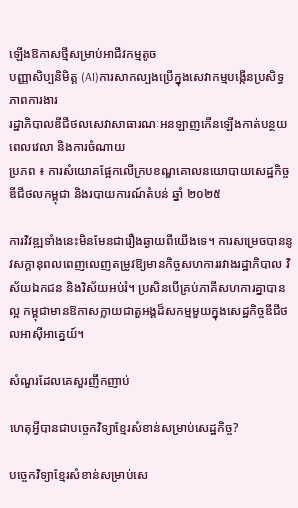ឡើងឱកាសថ្មីសម្រាប់អាជីវកម្មតូច
បញ្ញាសិប្បនិមិត្ត (AI)ការសាកល្បងប្រើក្នុងសេវាកម្មបង្កើនប្រសិទ្ធភាពការងារ
រដ្ឋាភិបាលឌីជីថលសេវាសាធារណៈអនឡាញកើនឡើងកាត់បន្ថយពេលវេលា និងការចំណាយ
ប្រភព ៖ ការសំយោគផ្អែកលើក្របខណ្ឌគោលនយោបាយសេដ្ឋកិច្ចឌីជីថលកម្ពុជា និងរបាយការណ៍តំបន់ ឆ្នាំ ២០២៥

ការវិវឌ្ឍទាំងនេះមិនមែនជារឿងឆ្ងាយពីយើងទេ។ ការសម្រេចបាននូវសក្តានុពលពេញលេញតម្រូវឱ្យមានកិច្ចសហការរវាងរដ្ឋាភិបាល វិស័យឯកជន និងវិស័យអប់រំ។ ប្រសិនបើគ្រប់ភាគីសហការគ្នាបានល្អ កម្ពុជាមានឱកាសក្លាយជាតួអង្គដ៏សកម្មមួយក្នុងសេដ្ឋកិច្ចឌីជីថលអាស៊ីអាគ្នេយ៍។

សំណួរដែលគេសួរញឹកញាប់

ហេតុអ្វីបានជាបច្ចេកវិទ្យាខ្មែរសំខាន់សម្រាប់សេដ្ឋកិច្ច?

បច្ចេកវិទ្យាខ្មែរសំខាន់សម្រាប់សេ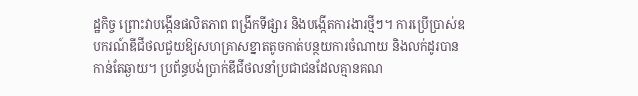ដ្ឋកិច្ច ព្រោះវាបង្កើនផលិតភាព ពង្រីកទីផ្សារ និងបង្កើតការងារថ្មីៗ។ ការប្រើប្រាស់ឧបករណ៍ឌីជីថលជួយឱ្យសហគ្រាសខ្នាតតូចកាត់បន្ថយការចំណាយ និងលក់ដូរបានកាន់តែឆ្ងាយ។ ប្រព័ន្ធបង់ប្រាក់ឌីជីថលនាំប្រជាជនដែលគ្មានគណ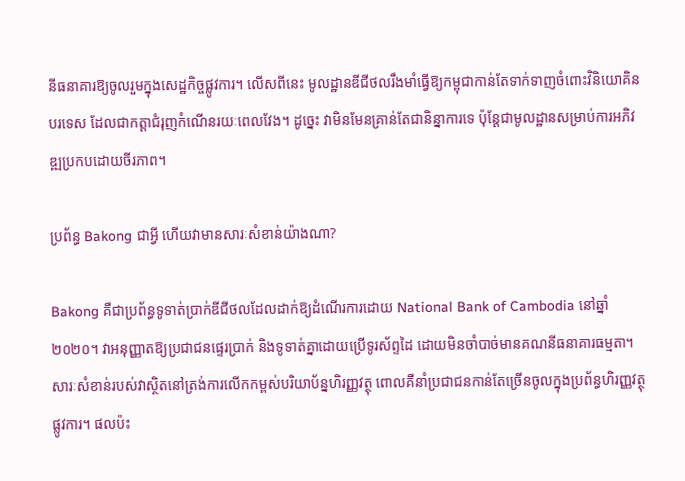នីធនាគារឱ្យចូលរួមក្នុងសេដ្ឋកិច្ចផ្លូវការ។ លើសពីនេះ មូលដ្ឋានឌីជីថលរឹងមាំធ្វើឱ្យកម្ពុជាកាន់តែទាក់ទាញចំពោះវិនិយោគិនបរទេស ដែលជាកត្តាជំរុញកំណើនរយៈពេលវែង។ ដូច្នេះ វាមិនមែនគ្រាន់តែជានិន្នាការទេ ប៉ុន្តែជាមូលដ្ឋានសម្រាប់ការអភិវឌ្ឍប្រកបដោយចីរភាព។

ប្រព័ន្ធ Bakong ជាអ្វី ហើយវាមានសារៈសំខាន់យ៉ាងណា?

Bakong គឺជាប្រព័ន្ធទូទាត់ប្រាក់ឌីជីថលដែលដាក់ឱ្យដំណើរការដោយ National Bank of Cambodia នៅឆ្នាំ ២០២០។ វាអនុញ្ញាតឱ្យប្រជាជនផ្ទេរប្រាក់ និងទូទាត់គ្នាដោយប្រើទូរស័ព្ទដៃ ដោយមិនចាំបាច់មានគណនីធនាគារធម្មតា។ សារៈសំខាន់របស់វាស្ថិតនៅត្រង់ការលើកកម្ពស់បរិយាប័ន្នហិរញ្ញវត្ថុ ពោលគឺនាំប្រជាជនកាន់តែច្រើនចូលក្នុងប្រព័ន្ធហិរញ្ញវត្ថុផ្លូវការ។ ផលប៉ះ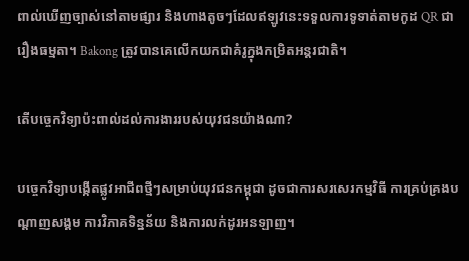ពាល់ឃើញច្បាស់នៅតាមផ្សារ និងហាងតូចៗដែលឥឡូវនេះទទួលការទូទាត់តាមកូដ QR ជារឿងធម្មតា។ Bakong ត្រូវបានគេលើកយកជាគំរូក្នុងកម្រិតអន្តរជាតិ។

តើបច្ចេកវិទ្យាប៉ះពាល់ដល់ការងាររបស់យុវជនយ៉ាងណា?

បច្ចេកវិទ្យាបង្កើតផ្លូវអាជីពថ្មីៗសម្រាប់យុវជនកម្ពុជា ដូចជាការសរសេរកម្មវិធី ការគ្រប់គ្រងបណ្តាញសង្គម ការវិភាគទិន្នន័យ និងការលក់ដូរអនឡាញ។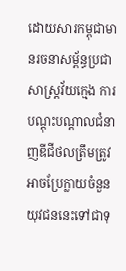ដោយសារកម្ពុជាមានរចនាសម្ព័ន្ធប្រជាសាស្ត្រវ័យក្មេង ការបណ្តុះបណ្តាលជំនាញឌីជីថលត្រឹមត្រូវអាចប្រែក្លាយចំនួនយុវជននេះទៅជាទុ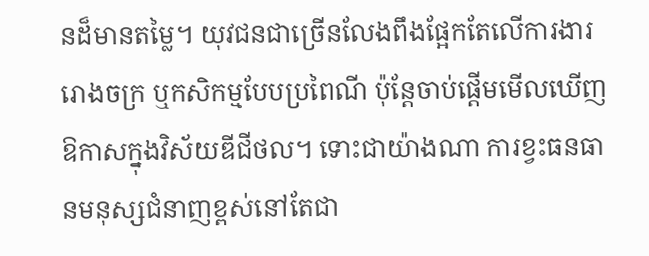នដ៏មានតម្លៃ។ យុវជនជាច្រើនលែងពឹងផ្អែកតែលើការងាររោងចក្រ ឬកសិកម្មបែបប្រពៃណី ប៉ុន្តែចាប់ផ្តើមមើលឃើញឱកាសក្នុងវិស័យឌីជីថល។ ទោះជាយ៉ាងណា ការខ្វះធនធានមនុស្សជំនាញខ្ពស់នៅតែជា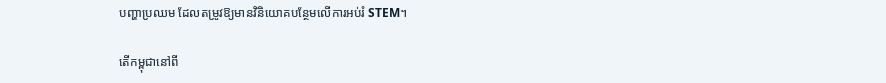បញ្ហាប្រឈម ដែលតម្រូវឱ្យមានវិនិយោគបន្ថែមលើការអប់រំ STEM។

តើកម្ពុជានៅពី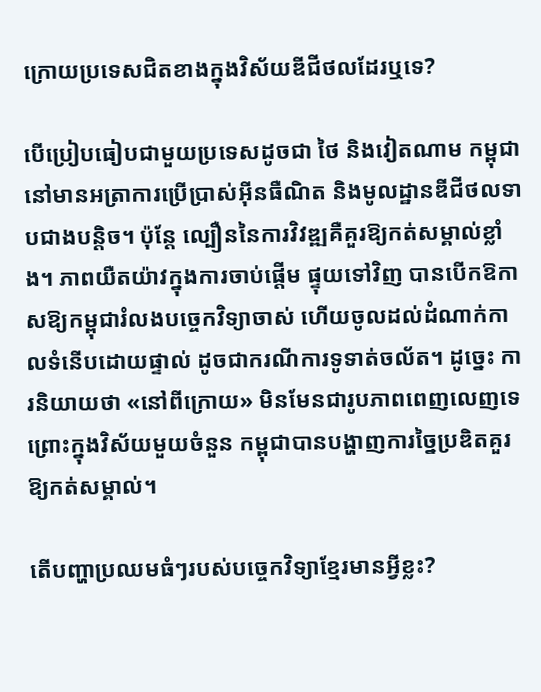ក្រោយប្រទេសជិតខាងក្នុងវិស័យឌីជីថលដែរឬទេ?

បើប្រៀបធៀបជាមួយប្រទេសដូចជា ថៃ និងវៀតណាម កម្ពុជានៅមានអត្រាការប្រើប្រាស់អ៊ីនធឺណិត និងមូលដ្ឋានឌីជីថលទាបជាងបន្តិច។ ប៉ុន្តែ ល្បឿននៃការវិវឌ្ឍគឺគួរឱ្យកត់សម្គាល់ខ្លាំង។ ភាពយឺតយ៉ាវក្នុងការចាប់ផ្តើម ផ្ទុយទៅវិញ បានបើកឱកាសឱ្យកម្ពុជារំលងបច្ចេកវិទ្យាចាស់ ហើយចូលដល់ដំណាក់កាលទំនើបដោយផ្ទាល់ ដូចជាករណីការទូទាត់ចល័ត។ ដូច្នេះ ការនិយាយថា «នៅពីក្រោយ» មិនមែនជារូបភាពពេញលេញទេ ព្រោះក្នុងវិស័យមួយចំនួន កម្ពុជាបានបង្ហាញការច្នៃប្រឌិតគួរឱ្យកត់សម្គាល់។

តើបញ្ហាប្រឈមធំៗរបស់បច្ចេកវិទ្យាខ្មែរមានអ្វីខ្លះ?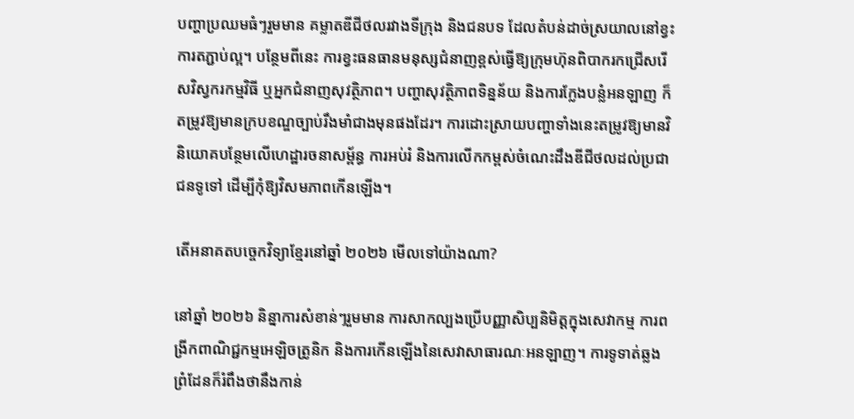បញ្ហាប្រឈមធំៗរួមមាន គម្លាតឌីជីថលរវាងទីក្រុង និងជនបទ ដែលតំបន់ដាច់ស្រយាលនៅខ្វះការតភ្ជាប់ល្អ។ បន្ថែមពីនេះ ការខ្វះធនធានមនុស្សជំនាញខ្ពស់ធ្វើឱ្យក្រុមហ៊ុនពិបាករកជ្រើសរើសវិស្វករកម្មវិធី ឬអ្នកជំនាញសុវត្ថិភាព។ បញ្ហាសុវត្ថិភាពទិន្នន័យ និងការក្លែងបន្លំអនឡាញ ក៏តម្រូវឱ្យមានក្របខណ្ឌច្បាប់រឹងមាំជាងមុនផងដែរ។ ការដោះស្រាយបញ្ហាទាំងនេះតម្រូវឱ្យមានវិនិយោគបន្ថែមលើហេដ្ឋារចនាសម្ព័ន្ធ ការអប់រំ និងការលើកកម្ពស់ចំណេះដឹងឌីជីថលដល់ប្រជាជនទូទៅ ដើម្បីកុំឱ្យវិសមភាពកើនឡើង។

តើអនាគតបច្ចេកវិទ្យាខ្មែរនៅឆ្នាំ ២០២៦ មើលទៅយ៉ាងណា?

នៅឆ្នាំ ២០២៦ និន្នាការសំខាន់ៗរួមមាន ការសាកល្បងប្រើបញ្ញាសិប្បនិមិត្តក្នុងសេវាកម្ម ការពង្រីកពាណិជ្ជកម្មអេឡិចត្រូនិក និងការកើនឡើងនៃសេវាសាធារណៈអនឡាញ។ ការទូទាត់ឆ្លងព្រំដែនក៏រំពឹងថានឹងកាន់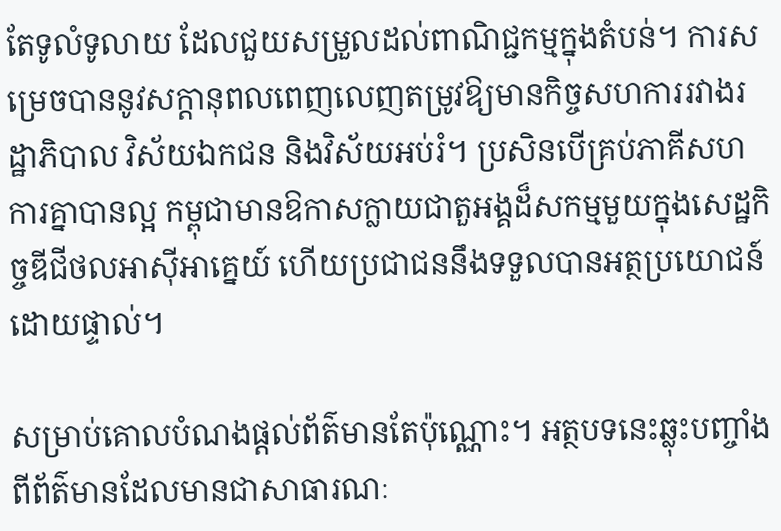តែទូលំទូលាយ ដែលជួយសម្រួលដល់ពាណិជ្ជកម្មក្នុងតំបន់។ ការសម្រេចបាននូវសក្តានុពលពេញលេញតម្រូវឱ្យមានកិច្ចសហការរវាងរដ្ឋាភិបាល វិស័យឯកជន និងវិស័យអប់រំ។ ប្រសិនបើគ្រប់ភាគីសហការគ្នាបានល្អ កម្ពុជាមានឱកាសក្លាយជាតួអង្គដ៏សកម្មមួយក្នុងសេដ្ឋកិច្ចឌីជីថលអាស៊ីអាគ្នេយ៍ ហើយប្រជាជននឹងទទួលបានអត្ថប្រយោជន៍ដោយផ្ទាល់។

សម្រាប់គោលបំណងផ្តល់ព័ត៌មានតែប៉ុណ្ណោះ។ អត្ថបទនេះឆ្លុះបញ្ចាំងពីព័ត៌មានដែលមានជាសាធារណៈ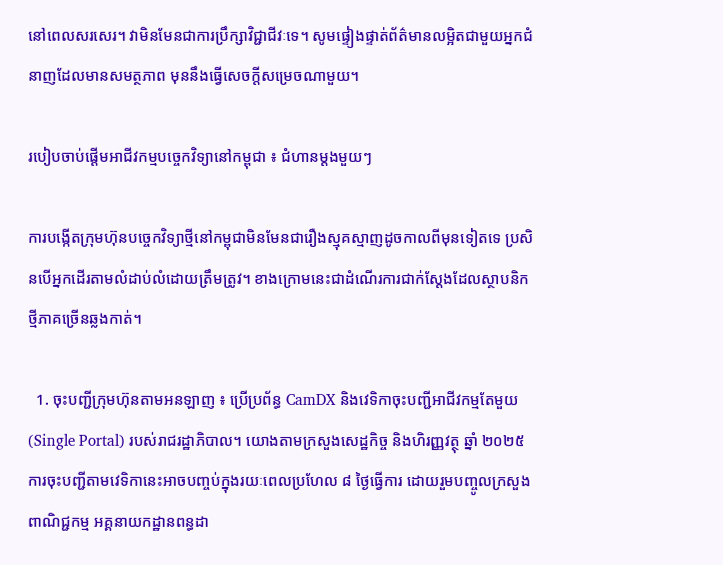នៅពេលសរសេរ។ វាមិនមែនជាការប្រឹក្សាវិជ្ជាជីវៈទេ។ សូមផ្ទៀងផ្ទាត់ព័ត៌មានលម្អិតជាមួយអ្នកជំនាញដែលមានសមត្ថភាព មុននឹងធ្វើសេចក្តីសម្រេចណាមួយ។

របៀបចាប់ផ្តើមអាជីវកម្មបច្ចេកវិទ្យានៅកម្ពុជា ៖ ជំហានម្តងមួយៗ

ការបង្កើតក្រុមហ៊ុនបច្ចេកវិទ្យាថ្មីនៅកម្ពុជាមិនមែនជារឿងស្មុគស្មាញដូចកាលពីមុនទៀតទេ ប្រសិនបើអ្នកដើរតាមលំដាប់លំដោយត្រឹមត្រូវ។ ខាងក្រោមនេះជាដំណើរការជាក់ស្តែងដែលស្ថាបនិកថ្មីភាគច្រើនឆ្លងកាត់។

  1. ចុះបញ្ជីក្រុមហ៊ុនតាមអនឡាញ ៖ ប្រើប្រព័ន្ធ CamDX និងវេទិកាចុះបញ្ជីអាជីវកម្មតែមួយ (Single Portal) របស់រាជរដ្ឋាភិបាល។ យោងតាមក្រសួងសេដ្ឋកិច្ច និងហិរញ្ញវត្ថុ ឆ្នាំ ២០២៥ ការចុះបញ្ជីតាមវេទិកានេះអាចបញ្ចប់ក្នុងរយៈពេលប្រហែល ៨ ថ្ងៃធ្វើការ ដោយរួមបញ្ចូលក្រសួងពាណិជ្ជកម្ម អគ្គនាយកដ្ឋានពន្ធដា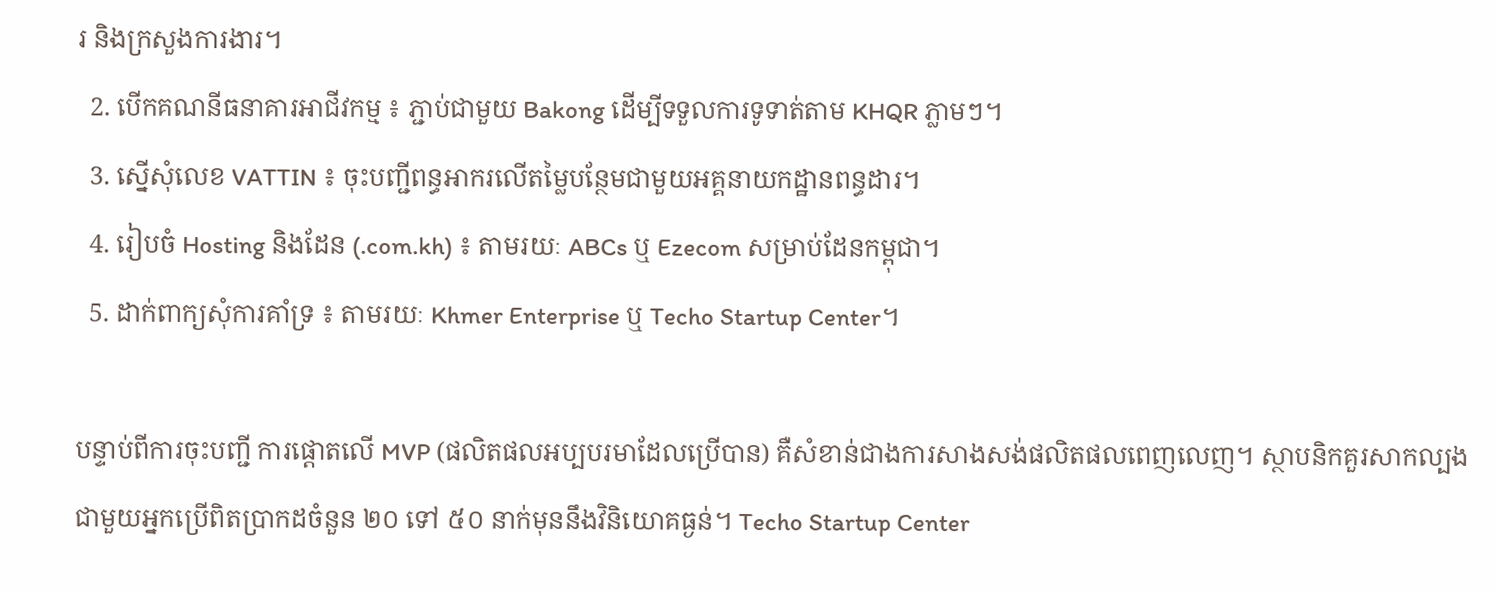រ និងក្រសួងការងារ។
  2. បើកគណនីធនាគារអាជីវកម្ម ៖ ភ្ជាប់ជាមួយ Bakong ដើម្បីទទួលការទូទាត់តាម KHQR ភ្លាមៗ។
  3. ស្នើសុំលេខ VATTIN ៖ ចុះបញ្ជីពន្ធអាករលើតម្លៃបន្ថែមជាមួយអគ្គនាយកដ្ឋានពន្ធដារ។
  4. រៀបចំ Hosting និងដែន (.com.kh) ៖ តាមរយៈ ABCs ឬ Ezecom សម្រាប់ដែនកម្ពុជា។
  5. ដាក់ពាក្យសុំការគាំទ្រ ៖ តាមរយៈ Khmer Enterprise ឬ Techo Startup Center។

បន្ទាប់ពីការចុះបញ្ជី ការផ្តោតលើ MVP (ផលិតផលអប្បបរមាដែលប្រើបាន) គឺសំខាន់ជាងការសាងសង់ផលិតផលពេញលេញ។ ស្ថាបនិកគួរសាកល្បងជាមួយអ្នកប្រើពិតប្រាកដចំនួន ២០ ទៅ ៥០ នាក់មុននឹងវិនិយោគធ្ងន់។ Techo Startup Center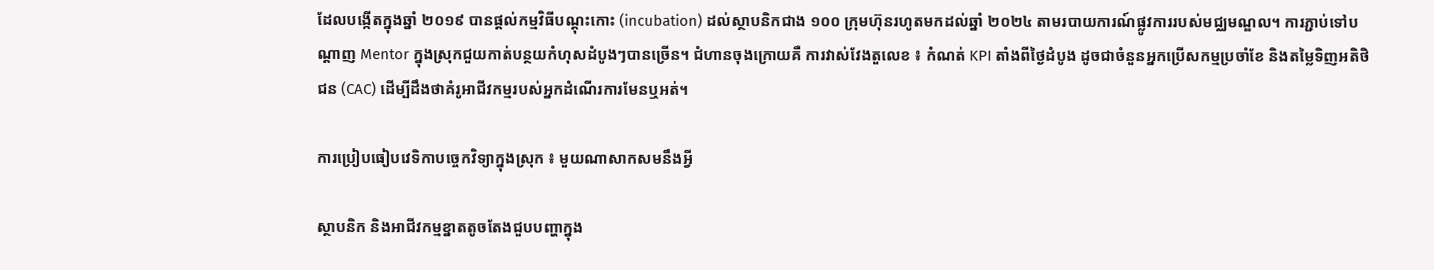ដែលបង្កើតក្នុងឆ្នាំ ២០១៩ បានផ្តល់កម្មវិធីបណ្តុះកោះ (incubation) ដល់ស្ថាបនិកជាង ១០០ ក្រុមហ៊ុនរហូតមកដល់ឆ្នាំ ២០២៤ តាមរបាយការណ៍ផ្លូវការរបស់មជ្ឈមណ្ឌល។ ការភ្ជាប់ទៅបណ្តាញ Mentor ក្នុងស្រុកជួយកាត់បន្ថយកំហុសដំបូងៗបានច្រើន។ ជំហានចុងក្រោយគឺ ការវាស់វែងតួលេខ ៖ កំណត់ KPI តាំងពីថ្ងៃដំបូង ដូចជាចំនួនអ្នកប្រើសកម្មប្រចាំខែ និងតម្លៃទិញអតិថិជន (CAC) ដើម្បីដឹងថាគំរូអាជីវកម្មរបស់អ្នកដំណើរការមែនឬអត់។

ការប្រៀបធៀបវេទិកាបច្ចេកវិទ្យាក្នុងស្រុក ៖ មួយណាសាកសមនឹងអ្វី

ស្ថាបនិក និងអាជីវកម្មខ្នាតតូចតែងជួបបញ្ហាក្នុង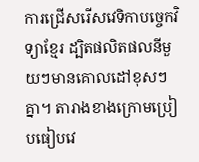ការជ្រើសរើសវេទិកាបច្ចេកវិទ្យាខ្មែរ ដ្បិតផលិតផលនីមួយៗមានគោលដៅខុសៗគ្នា។ តារាងខាងក្រោមប្រៀបធៀបវេ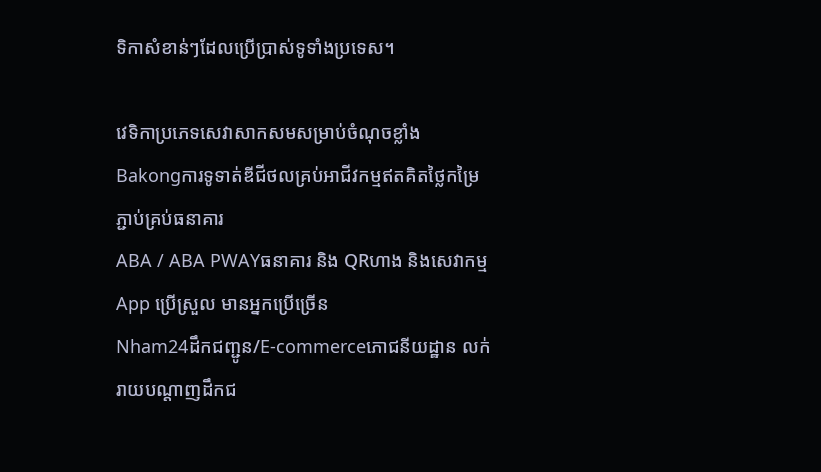ទិកាសំខាន់ៗដែលប្រើប្រាស់ទូទាំងប្រទេស។

វេទិកាប្រភេទសេវាសាកសមសម្រាប់ចំណុចខ្លាំង
Bakongការទូទាត់ឌីជីថលគ្រប់អាជីវកម្មឥតគិតថ្លៃកម្រៃ ភ្ជាប់គ្រប់ធនាគារ
ABA / ABA PWAYធនាគារ និង QRហាង និងសេវាកម្មApp ប្រើស្រួល មានអ្នកប្រើច្រើន
Nham24ដឹកជញ្ជូន/E-commerceភោជនីយដ្ឋាន លក់រាយបណ្តាញដឹកជ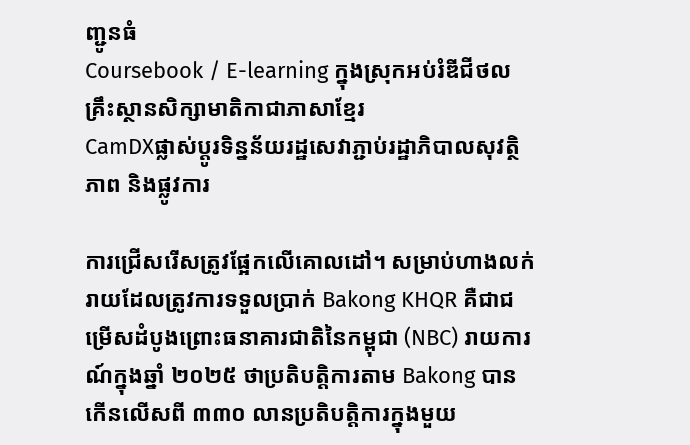ញ្ជូនធំ
Coursebook / E-learning ក្នុងស្រុកអប់រំឌីជីថលគ្រឹះស្ថានសិក្សាមាតិកាជាភាសាខ្មែរ
CamDXផ្លាស់ប្តូរទិន្នន័យរដ្ឋសេវាភ្ជាប់រដ្ឋាភិបាលសុវត្ថិភាព និងផ្លូវការ

ការជ្រើសរើសត្រូវផ្អែកលើគោលដៅ។ សម្រាប់ហាងលក់រាយដែលត្រូវការទទួលប្រាក់ Bakong KHQR គឺជាជម្រើសដំបូងព្រោះធនាគារជាតិនៃកម្ពុជា (NBC) រាយការណ៍ក្នុងឆ្នាំ ២០២៥ ថាប្រតិបត្តិការតាម Bakong បានកើនលើសពី ៣៣០ លានប្រតិបត្តិការក្នុងមួយ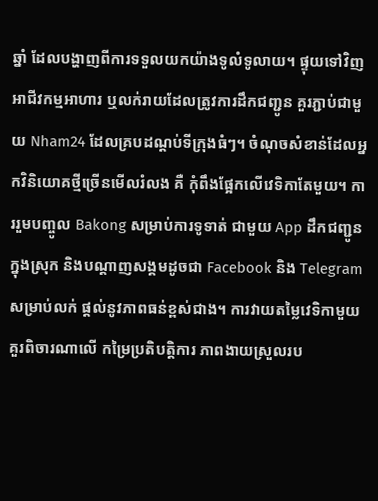ឆ្នាំ ដែលបង្ហាញពីការទទួលយកយ៉ាងទូលំទូលាយ។ ផ្ទុយទៅវិញ អាជីវកម្មអាហារ ឬលក់រាយដែលត្រូវការដឹកជញ្ជូន គួរភ្ជាប់ជាមួយ Nham24 ដែលគ្របដណ្តប់ទីក្រុងធំៗ។ ចំណុចសំខាន់ដែលអ្នកវិនិយោគថ្មីច្រើនមើលរំលង គឺ កុំពឹងផ្អែកលើវេទិកាតែមួយ។ ការរួមបញ្ចូល Bakong សម្រាប់ការទូទាត់ ជាមួយ App ដឹកជញ្ជូនក្នុងស្រុក និងបណ្តាញសង្គមដូចជា Facebook និង Telegram សម្រាប់លក់ ផ្តល់នូវភាពធន់ខ្ពស់ជាង។ ការវាយតម្លៃវេទិកាមួយ គួរពិចារណាលើ កម្រៃប្រតិបត្តិការ ភាពងាយស្រួលរប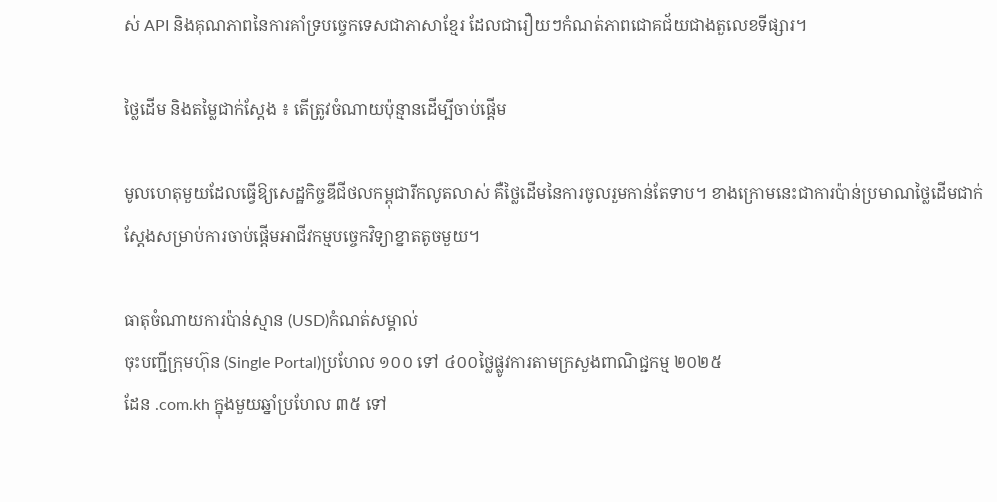ស់ API និងគុណភាពនៃការគាំទ្របច្ចេកទេសជាភាសាខ្មែរ ដែលជារឿយៗកំណត់ភាពជោគជ័យជាងតួលេខទីផ្សារ។

ថ្លៃដើម និងតម្លៃជាក់ស្តែង ៖ តើត្រូវចំណាយប៉ុន្មានដើម្បីចាប់ផ្តើម

មូលហេតុមួយដែលធ្វើឱ្យសេដ្ឋកិច្ចឌីជីថលកម្ពុជារីកលូតលាស់ គឺថ្លៃដើមនៃការចូលរួមកាន់តែទាប។ ខាងក្រោមនេះជាការប៉ាន់ប្រមាណថ្លៃដើមជាក់ស្តែងសម្រាប់ការចាប់ផ្តើមអាជីវកម្មបច្ចេកវិទ្យាខ្នាតតូចមួយ។

ធាតុចំណាយការប៉ាន់ស្មាន (USD)កំណត់សម្គាល់
ចុះបញ្ជីក្រុមហ៊ុន (Single Portal)ប្រហែល ១០០ ទៅ ៤០០ថ្លៃផ្លូវការតាមក្រសួងពាណិជ្ជកម្ម ២០២៥
ដែន .com.kh ក្នុងមួយឆ្នាំប្រហែល ៣៥ ទៅ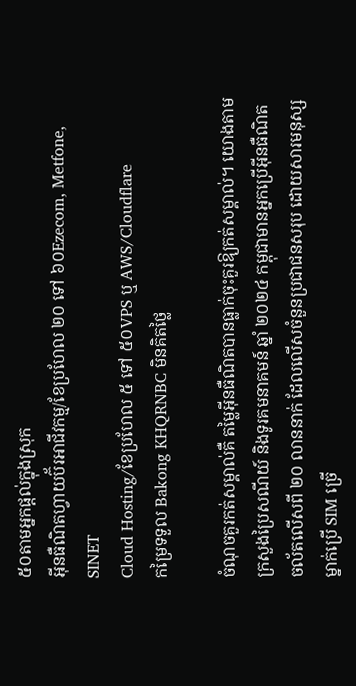៥០តាមអ្នកផ្តល់ក្នុងស្រុក
អ៊ីនធឺណិតហ្វាយប៊័រអាជីវកម្ម/ខែប្រហែល ២០ ទៅ ៦០Ezecom, Metfone, SINET
Cloud Hosting/ខែប្រហែល ៥ ទៅ ៥០VPS ឬ AWS/Cloudflare
កម្រៃទទួល Bakong KHQRNBC មិនគិតថ្លៃ

ចំណុចគួរកត់សម្គាល់គឺ តម្លៃអ៊ីនធឺណិតបានធ្លាក់ចុះគួរឱ្យកត់សម្គាល់។ យោងតាមក្រសួងប្រៃសណីយ៍ និងទូរគមនាគមន៍ ឆ្នាំ ២០២៤ កម្ពុជាមានអ្នកប្រើអ៊ីនធឺណិតចល័តលើសពី ២០ លាននាក់ ដែលលើសចំនួនប្រជាជនសរុប ដោយសារមនុស្សម្នាក់ប្រើ SIM ច្រើ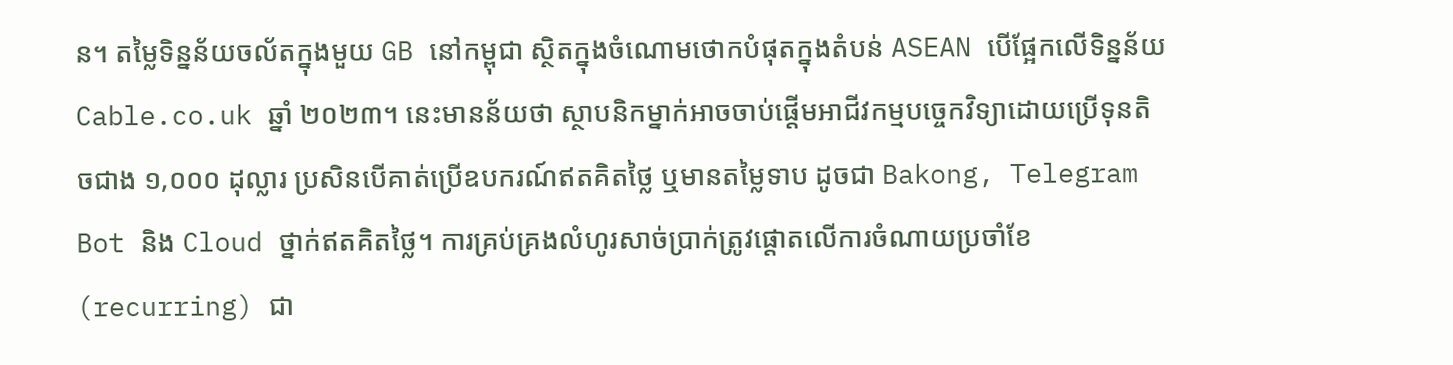ន។ តម្លៃទិន្នន័យចល័តក្នុងមួយ GB នៅកម្ពុជា ស្ថិតក្នុងចំណោមថោកបំផុតក្នុងតំបន់ ASEAN បើផ្អែកលើទិន្នន័យ Cable.co.uk ឆ្នាំ ២០២៣។ នេះមានន័យថា ស្ថាបនិកម្នាក់អាចចាប់ផ្តើមអាជីវកម្មបច្ចេកវិទ្យាដោយប្រើទុនតិចជាង ១,០០០ ដុល្លារ ប្រសិនបើគាត់ប្រើឧបករណ៍ឥតគិតថ្លៃ ឬមានតម្លៃទាប ដូចជា Bakong, Telegram Bot និង Cloud ថ្នាក់ឥតគិតថ្លៃ។ ការគ្រប់គ្រងលំហូរសាច់ប្រាក់ត្រូវផ្តោតលើការចំណាយប្រចាំខែ (recurring) ជា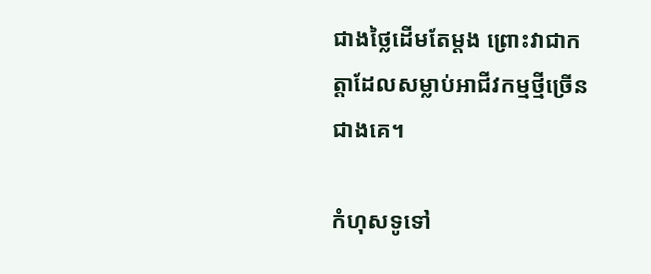ជាងថ្លៃដើមតែម្តង ព្រោះវាជាកត្តាដែលសម្លាប់អាជីវកម្មថ្មីច្រើនជាងគេ។

កំហុសទូទៅ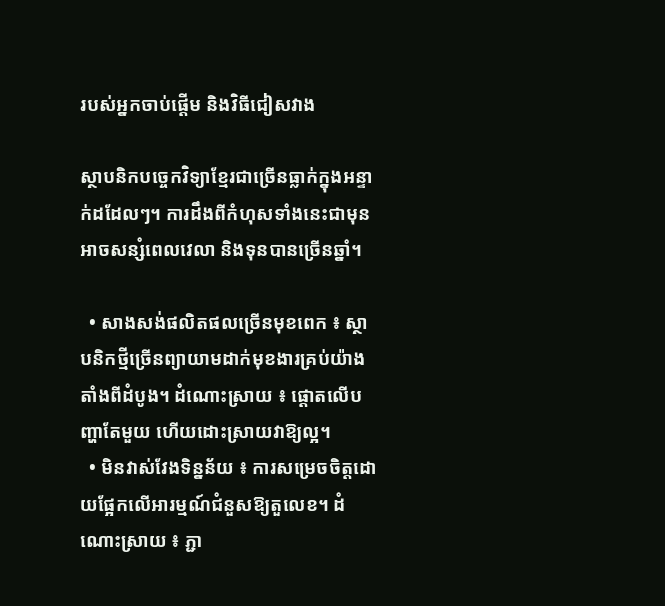របស់អ្នកចាប់ផ្តើម និងវិធីជៀសវាង

ស្ថាបនិកបច្ចេកវិទ្យាខ្មែរជាច្រើនធ្លាក់ក្នុងអន្ទាក់ដដែលៗ។ ការដឹងពីកំហុសទាំងនេះជាមុនអាចសន្សំពេលវេលា និងទុនបានច្រើនឆ្នាំ។

  • សាងសង់ផលិតផលច្រើនមុខពេក ៖ ស្ថាបនិកថ្មីច្រើនព្យាយាមដាក់មុខងារគ្រប់យ៉ាងតាំងពីដំបូង។ ដំណោះស្រាយ ៖ ផ្តោតលើបញ្ហាតែមួយ ហើយដោះស្រាយវាឱ្យល្អ។
  • មិនវាស់វែងទិន្នន័យ ៖ ការសម្រេចចិត្តដោយផ្អែកលើអារម្មណ៍ជំនួសឱ្យតួលេខ។ ដំណោះស្រាយ ៖ ភ្ជា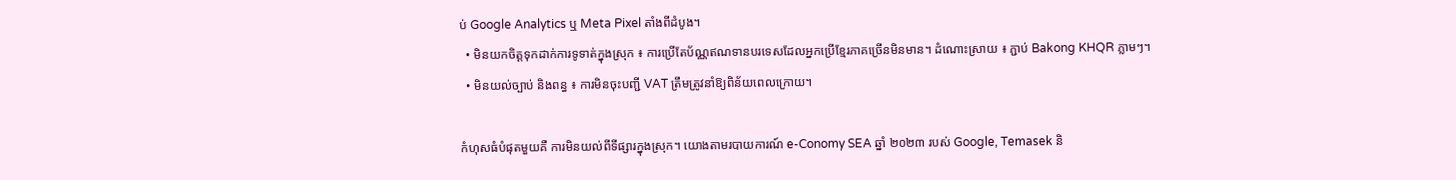ប់ Google Analytics ឬ Meta Pixel តាំងពីដំបូង។
  • មិនយកចិត្តទុកដាក់ការទូទាត់ក្នុងស្រុក ៖ ការប្រើតែប័ណ្ណឥណទានបរទេសដែលអ្នកប្រើខ្មែរភាគច្រើនមិនមាន។ ដំណោះស្រាយ ៖ ភ្ជាប់ Bakong KHQR ភ្លាមៗ។
  • មិនយល់ច្បាប់ និងពន្ធ ៖ ការមិនចុះបញ្ជី VAT ត្រឹមត្រូវនាំឱ្យពិន័យពេលក្រោយ។

កំហុសធំបំផុតមួយគឺ ការមិនយល់ពីទីផ្សារក្នុងស្រុក។ យោងតាមរបាយការណ៍ e-Conomy SEA ឆ្នាំ ២០២៣ របស់ Google, Temasek និ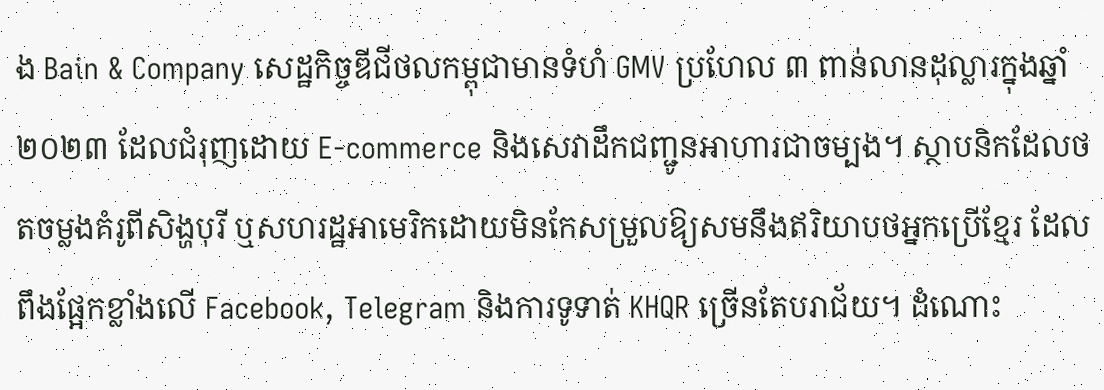ង Bain & Company សេដ្ឋកិច្ចឌីជីថលកម្ពុជាមានទំហំ GMV ប្រហែល ៣ ពាន់លានដុល្លារក្នុងឆ្នាំ ២០២៣ ដែលជំរុញដោយ E-commerce និងសេវាដឹកជញ្ជូនអាហារជាចម្បង។ ស្ថាបនិកដែលថតចម្លងគំរូពីសិង្ហបុរី ឬសហរដ្ឋអាមេរិកដោយមិនកែសម្រួលឱ្យសមនឹងឥរិយាបថអ្នកប្រើខ្មែរ ដែលពឹងផ្អែកខ្លាំងលើ Facebook, Telegram និងការទូទាត់ KHQR ច្រើនតែបរាជ័យ។ ដំណោះ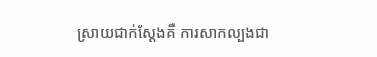ស្រាយជាក់ស្តែងគឺ ការសាកល្បងជា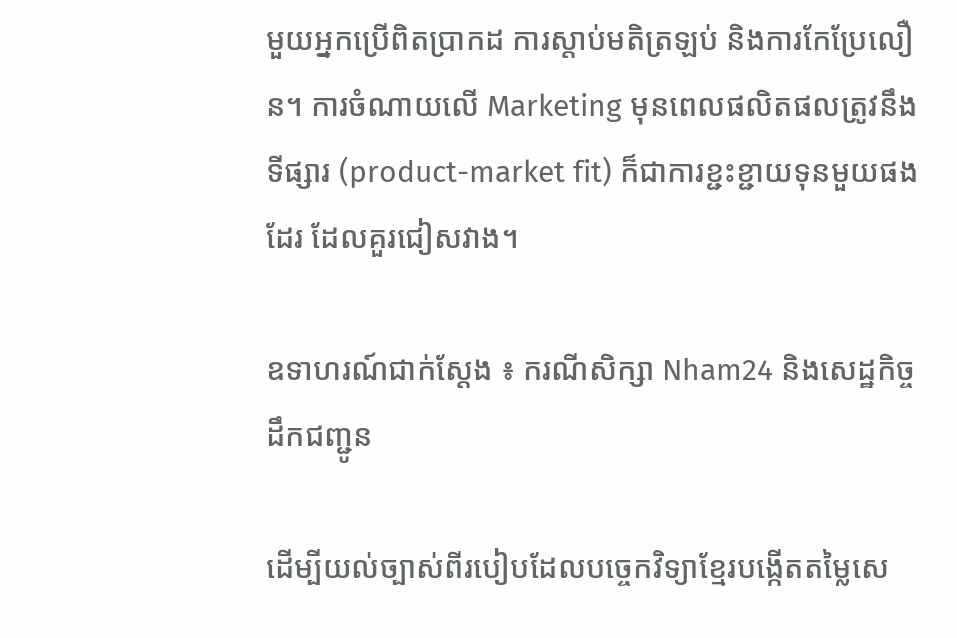មួយអ្នកប្រើពិតប្រាកដ ការស្តាប់មតិត្រឡប់ និងការកែប្រែលឿន។ ការចំណាយលើ Marketing មុនពេលផលិតផលត្រូវនឹងទីផ្សារ (product-market fit) ក៏ជាការខ្ជះខ្ជាយទុនមួយផងដែរ ដែលគួរជៀសវាង។

ឧទាហរណ៍ជាក់ស្តែង ៖ ករណីសិក្សា Nham24 និងសេដ្ឋកិច្ចដឹកជញ្ជូន

ដើម្បីយល់ច្បាស់ពីរបៀបដែលបច្ចេកវិទ្យាខ្មែរបង្កើតតម្លៃសេ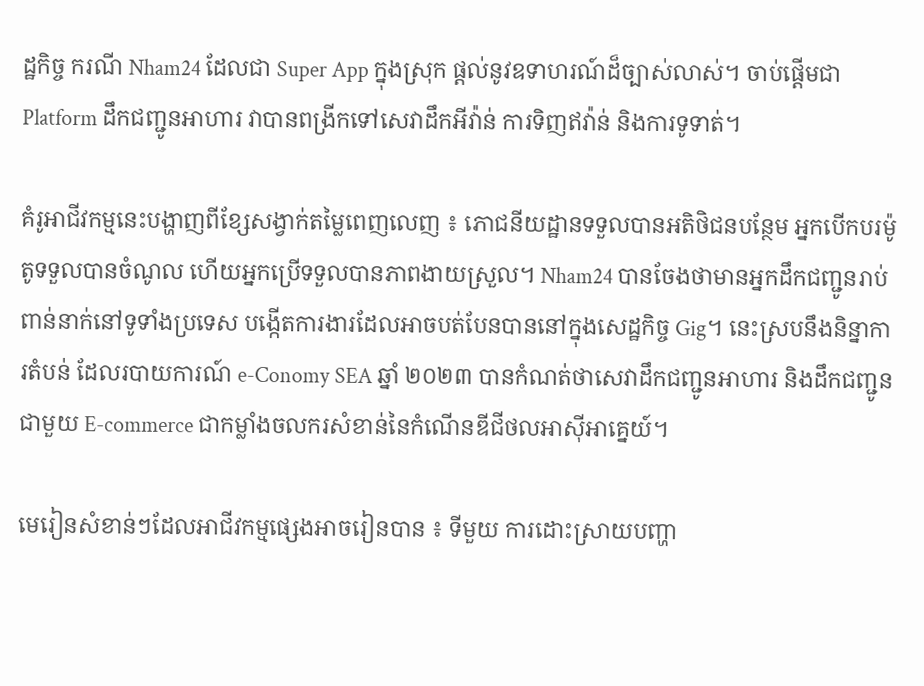ដ្ឋកិច្ច ករណី Nham24 ដែលជា Super App ក្នុងស្រុក ផ្តល់នូវឧទាហរណ៍ដ៏ច្បាស់លាស់។ ចាប់ផ្តើមជា Platform ដឹកជញ្ជូនអាហារ វាបានពង្រីកទៅសេវាដឹកអីវ៉ាន់ ការទិញឥវ៉ាន់ និងការទូទាត់។

គំរូអាជីវកម្មនេះបង្ហាញពីខ្សែសង្វាក់តម្លៃពេញលេញ ៖ ភោជនីយដ្ឋានទទួលបានអតិថិជនបន្ថែម អ្នកបើកបរម៉ូតូទទួលបានចំណូល ហើយអ្នកប្រើទទួលបានភាពងាយស្រួល។ Nham24 បានចែងថាមានអ្នកដឹកជញ្ជូនរាប់ពាន់នាក់នៅទូទាំងប្រទេស បង្កើតការងារដែលអាចបត់បែនបាននៅក្នុងសេដ្ឋកិច្ច Gig។ នេះស្របនឹងនិន្នាការតំបន់ ដែលរបាយការណ៍ e-Conomy SEA ឆ្នាំ ២០២៣ បានកំណត់ថាសេវាដឹកជញ្ជូនអាហារ និងដឹកជញ្ជូនជាមួយ E-commerce ជាកម្លាំងចលករសំខាន់នៃកំណើនឌីជីថលអាស៊ីអាគ្នេយ៍។

មេរៀនសំខាន់ៗដែលអាជីវកម្មផ្សេងអាចរៀនបាន ៖ ទីមួយ ការដោះស្រាយបញ្ហា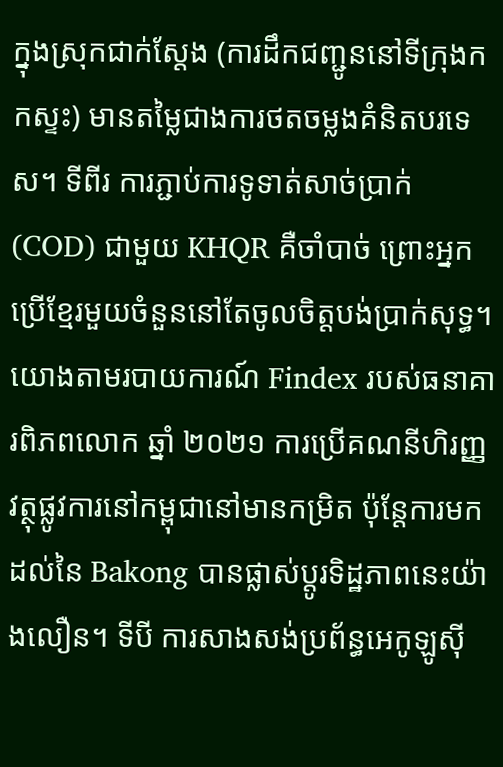ក្នុងស្រុកជាក់ស្តែង (ការដឹកជញ្ជូននៅទីក្រុងកកស្ទះ) មានតម្លៃជាងការថតចម្លងគំនិតបរទេស។ ទីពីរ ការភ្ជាប់ការទូទាត់សាច់ប្រាក់ (COD) ជាមួយ KHQR គឺចាំបាច់ ព្រោះអ្នកប្រើខ្មែរមួយចំនួននៅតែចូលចិត្តបង់ប្រាក់សុទ្ធ។ យោងតាមរបាយការណ៍ Findex របស់ធនាគារពិភពលោក ឆ្នាំ ២០២១ ការប្រើគណនីហិរញ្ញវត្ថុផ្លូវការនៅកម្ពុជានៅមានកម្រិត ប៉ុន្តែការមកដល់នៃ Bakong បានផ្លាស់ប្តូរទិដ្ឋភាពនេះយ៉ាងលឿន។ ទីបី ការសាងសង់ប្រព័ន្ធអេកូឡូស៊ី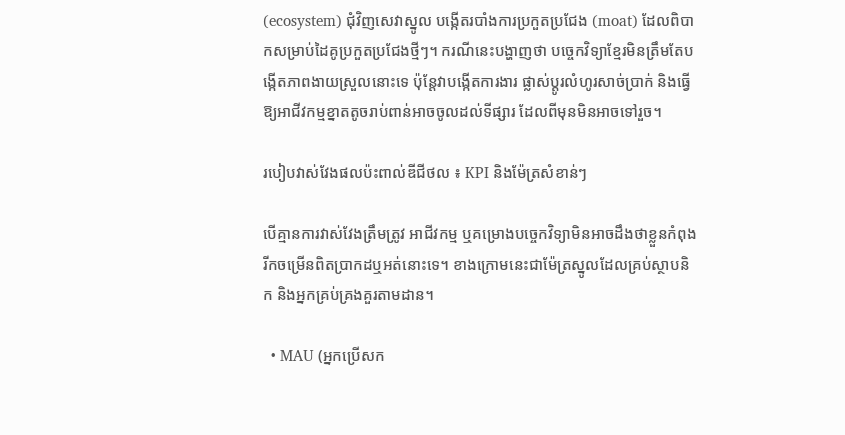(ecosystem) ជុំវិញសេវាស្នូល បង្កើតរបាំងការប្រកួតប្រជែង (moat) ដែលពិបាកសម្រាប់ដៃគូប្រកួតប្រជែងថ្មីៗ។ ករណីនេះបង្ហាញថា បច្ចេកវិទ្យាខ្មែរមិនត្រឹមតែបង្កើតភាពងាយស្រួលនោះទេ ប៉ុន្តែវាបង្កើតការងារ ផ្លាស់ប្តូរលំហូរសាច់ប្រាក់ និងធ្វើឱ្យអាជីវកម្មខ្នាតតូចរាប់ពាន់អាចចូលដល់ទីផ្សារ ដែលពីមុនមិនអាចទៅរួច។

របៀបវាស់វែងផលប៉ះពាល់ឌីជីថល ៖ KPI និងម៉ែត្រសំខាន់ៗ

បើគ្មានការវាស់វែងត្រឹមត្រូវ អាជីវកម្ម ឬគម្រោងបច្ចេកវិទ្យាមិនអាចដឹងថាខ្លួនកំពុងរីកចម្រើនពិតប្រាកដឬអត់នោះទេ។ ខាងក្រោមនេះជាម៉ែត្រស្នូលដែលគ្រប់ស្ថាបនិក និងអ្នកគ្រប់គ្រងគួរតាមដាន។

  • MAU (អ្នកប្រើសក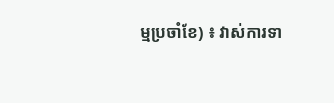ម្មប្រចាំខែ) ៖ វាស់ការទា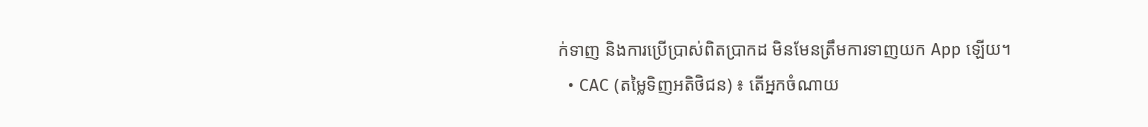ក់ទាញ និងការប្រើប្រាស់ពិតប្រាកដ មិនមែនត្រឹមការទាញយក App ឡើយ។
  • CAC (តម្លៃទិញអតិថិជន) ៖ តើអ្នកចំណាយ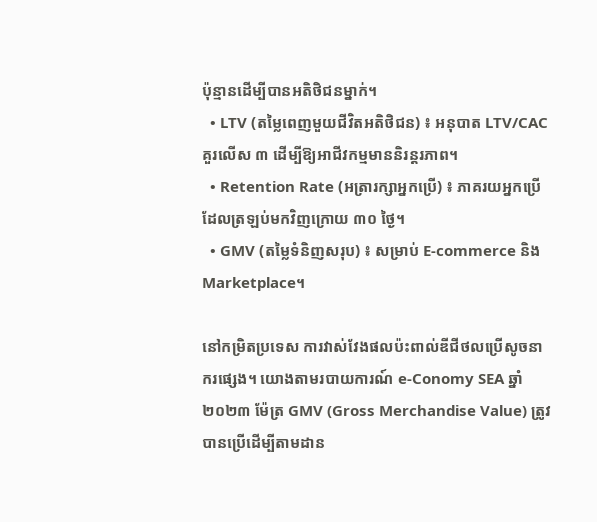ប៉ុន្មានដើម្បីបានអតិថិជនម្នាក់។
  • LTV (តម្លៃពេញមួយជីវិតអតិថិជន) ៖ អនុបាត LTV/CAC គួរលើស ៣ ដើម្បីឱ្យអាជីវកម្មមាននិរន្តរភាព។
  • Retention Rate (អត្រារក្សាអ្នកប្រើ) ៖ ភាគរយអ្នកប្រើដែលត្រឡប់មកវិញក្រោយ ៣០ ថ្ងៃ។
  • GMV (តម្លៃទំនិញសរុប) ៖ សម្រាប់ E-commerce និង Marketplace។

នៅកម្រិតប្រទេស ការវាស់វែងផលប៉ះពាល់ឌីជីថលប្រើសូចនាករផ្សេង។ យោងតាមរបាយការណ៍ e-Conomy SEA ឆ្នាំ ២០២៣ ម៉ែត្រ GMV (Gross Merchandise Value) ត្រូវបានប្រើដើម្បីតាមដាន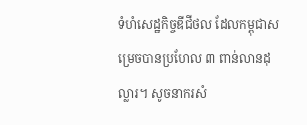ទំហំសេដ្ឋកិច្ចឌីជីថល ដែលកម្ពុជាសម្រេចបានប្រហែល ៣ ពាន់លានដុល្លារ។ សូចនាករសំ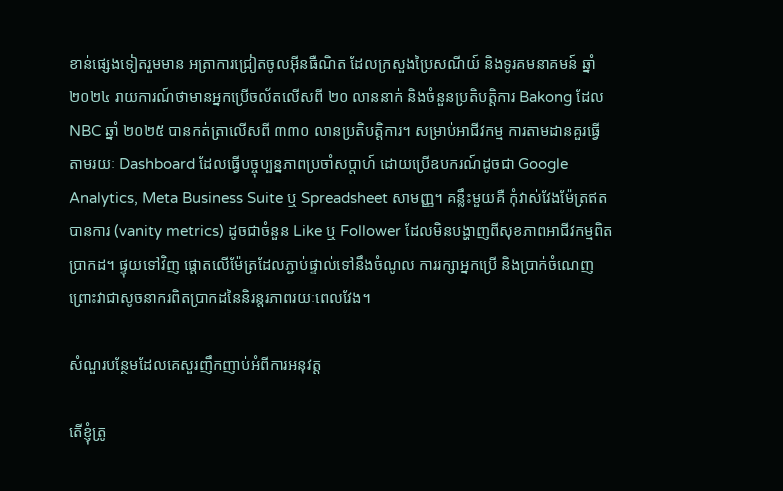ខាន់ផ្សេងទៀតរួមមាន អត្រាការជ្រៀតចូលអ៊ីនធឺណិត ដែលក្រសួងប្រៃសណីយ៍ និងទូរគមនាគមន៍ ឆ្នាំ ២០២៤ រាយការណ៍ថាមានអ្នកប្រើចល័តលើសពី ២០ លាននាក់ និងចំនួនប្រតិបត្តិការ Bakong ដែល NBC ឆ្នាំ ២០២៥ បានកត់ត្រាលើសពី ៣៣០ លានប្រតិបត្តិការ។ សម្រាប់អាជីវកម្ម ការតាមដានគួរធ្វើតាមរយៈ Dashboard ដែលធ្វើបច្ចុប្បន្នភាពប្រចាំសប្តាហ៍ ដោយប្រើឧបករណ៍ដូចជា Google Analytics, Meta Business Suite ឬ Spreadsheet សាមញ្ញ។ គន្លឹះមួយគឺ កុំវាស់វែងម៉ែត្រឥតបានការ (vanity metrics) ដូចជាចំនួន Like ឬ Follower ដែលមិនបង្ហាញពីសុខភាពអាជីវកម្មពិតប្រាកដ។ ផ្ទុយទៅវិញ ផ្តោតលើម៉ែត្រដែលភ្ជាប់ផ្ទាល់ទៅនឹងចំណូល ការរក្សាអ្នកប្រើ និងប្រាក់ចំណេញ ព្រោះវាជាសូចនាករពិតប្រាកដនៃនិរន្តរភាពរយៈពេលវែង។

សំណួរបន្ថែមដែលគេសួរញឹកញាប់អំពីការអនុវត្ត

តើខ្ញុំត្រូ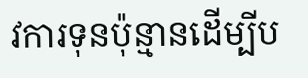វការទុនប៉ុន្មានដើម្បីប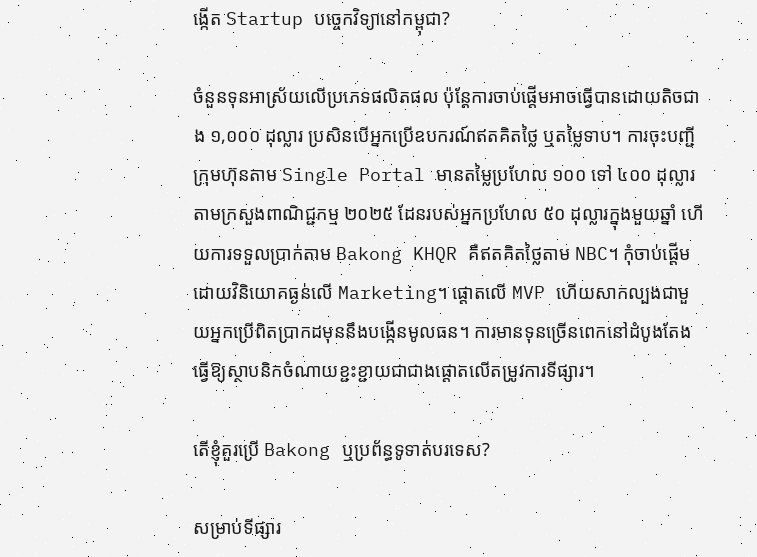ង្កើត Startup បច្ចេកវិទ្យានៅកម្ពុជា?

ចំនួនទុនអាស្រ័យលើប្រភេទផលិតផល ប៉ុន្តែការចាប់ផ្តើមអាចធ្វើបានដោយតិចជាង ១,០០០ ដុល្លារ ប្រសិនបើអ្នកប្រើឧបករណ៍ឥតគិតថ្លៃ ឬតម្លៃទាប។ ការចុះបញ្ជីក្រុមហ៊ុនតាម Single Portal មានតម្លៃប្រហែល ១០០ ទៅ ៤០០ ដុល្លារតាមក្រសួងពាណិជ្ជកម្ម ២០២៥ ដែនរបស់អ្នកប្រហែល ៥០ ដុល្លារក្នុងមួយឆ្នាំ ហើយការទទួលប្រាក់តាម Bakong KHQR គឺឥតគិតថ្លៃតាម NBC។ កុំចាប់ផ្តើមដោយវិនិយោគធ្ងន់លើ Marketing។ ផ្តោតលើ MVP ហើយសាកល្បងជាមួយអ្នកប្រើពិតប្រាកដមុននឹងបង្កើនមូលធន។ ការមានទុនច្រើនពេកនៅដំបូងតែងធ្វើឱ្យស្ថាបនិកចំណាយខ្ជះខ្ជាយជាជាងផ្តោតលើតម្រូវការទីផ្សារ។

តើខ្ញុំគួរប្រើ Bakong ឬប្រព័ន្ធទូទាត់បរទេស?

សម្រាប់ទីផ្សារ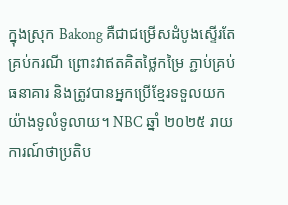ក្នុងស្រុក Bakong គឺជាជម្រើសដំបូងស្ទើរតែគ្រប់ករណី ព្រោះវាឥតគិតថ្លៃកម្រៃ ភ្ជាប់គ្រប់ធនាគារ និងត្រូវបានអ្នកប្រើខ្មែរទទួលយកយ៉ាងទូលំទូលាយ។ NBC ឆ្នាំ ២០២៥ រាយការណ៍ថាប្រតិប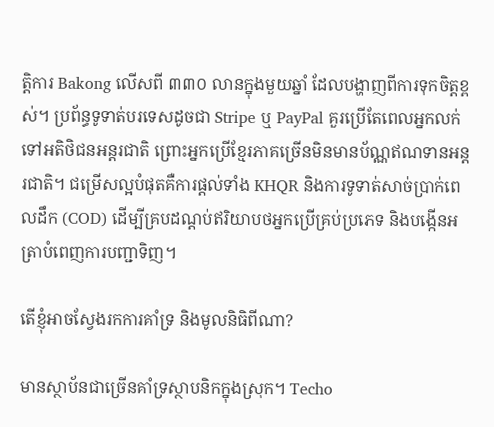ត្តិការ Bakong លើសពី ៣៣០ លានក្នុងមួយឆ្នាំ ដែលបង្ហាញពីការទុកចិត្តខ្ពស់។ ប្រព័ន្ធទូទាត់បរទេសដូចជា Stripe ឬ PayPal គួរប្រើតែពេលអ្នកលក់ទៅអតិថិជនអន្តរជាតិ ព្រោះអ្នកប្រើខ្មែរភាគច្រើនមិនមានប័ណ្ណឥណទានអន្តរជាតិ។ ជម្រើសល្អបំផុតគឺការផ្តល់ទាំង KHQR និងការទូទាត់សាច់ប្រាក់ពេលដឹក (COD) ដើម្បីគ្របដណ្តប់ឥរិយាបថអ្នកប្រើគ្រប់ប្រភេទ និងបង្កើនអត្រាបំពេញការបញ្ជាទិញ។

តើខ្ញុំអាចស្វែងរកការគាំទ្រ និងមូលនិធិពីណា?

មានស្ថាប័នជាច្រើនគាំទ្រស្ថាបនិកក្នុងស្រុក។ Techo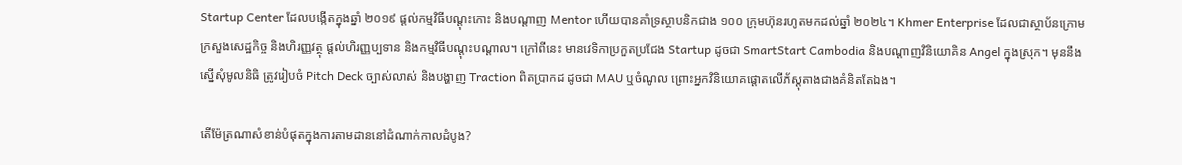Startup Center ដែលបង្កើតក្នុងឆ្នាំ ២០១៩ ផ្តល់កម្មវិធីបណ្តុះកោះ និងបណ្តាញ Mentor ហើយបានគាំទ្រស្ថាបនិកជាង ១០០ ក្រុមហ៊ុនរហូតមកដល់ឆ្នាំ ២០២៤។ Khmer Enterprise ដែលជាស្ថាប័នក្រោមក្រសួងសេដ្ឋកិច្ច និងហិរញ្ញវត្ថុ ផ្តល់ហិរញ្ញប្បទាន និងកម្មវិធីបណ្តុះបណ្តាល។ ក្រៅពីនេះ មានវេទិកាប្រកួតប្រជែង Startup ដូចជា SmartStart Cambodia និងបណ្តាញវិនិយោគិន Angel ក្នុងស្រុក។ មុននឹងស្នើសុំមូលនិធិ ត្រូវរៀបចំ Pitch Deck ច្បាស់លាស់ និងបង្ហាញ Traction ពិតប្រាកដ ដូចជា MAU ឬចំណូល ព្រោះអ្នកវិនិយោគផ្តោតលើភ័ស្តុតាងជាងគំនិតតែឯង។

តើម៉ែត្រណាសំខាន់បំផុតក្នុងការតាមដាននៅដំណាក់កាលដំបូង?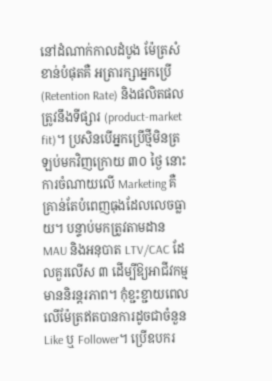នៅដំណាក់កាលដំបូង ម៉ែត្រសំខាន់បំផុតគឺ អត្រារក្សាអ្នកប្រើ (Retention Rate) និងផលិតផលត្រូវនឹងទីផ្សារ (product-market fit)។ ប្រសិនបើអ្នកប្រើថ្មីមិនត្រឡប់មកវិញក្រោយ ៣០ ថ្ងៃ នោះការចំណាយលើ Marketing គឺគ្រាន់តែបំពេញធុងដែលលេចធ្លាយ។ បន្ទាប់មកត្រូវតាមដាន MAU និងអនុបាត LTV/CAC ដែលគួរលើស ៣ ដើម្បីឱ្យអាជីវកម្មមាននិរន្តរភាព។ កុំខ្ជះខ្ជាយពេលលើម៉ែត្រឥតបានការដូចជាចំនួន Like ឬ Follower។ ប្រើឧបករ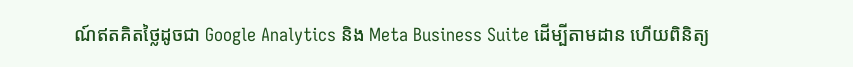ណ៍ឥតគិតថ្លៃដូចជា Google Analytics និង Meta Business Suite ដើម្បីតាមដាន ហើយពិនិត្យ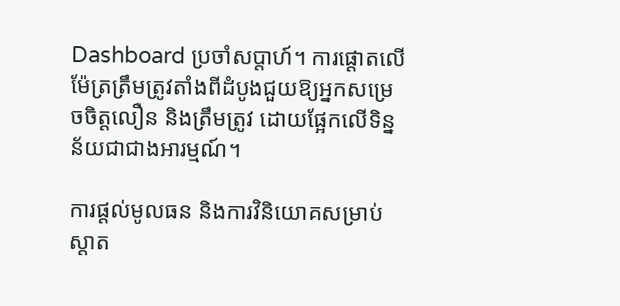Dashboard ប្រចាំសប្តាហ៍។ ការផ្តោតលើម៉ែត្រត្រឹមត្រូវតាំងពីដំបូងជួយឱ្យអ្នកសម្រេចចិត្តលឿន និងត្រឹមត្រូវ ដោយផ្អែកលើទិន្នន័យជាជាងអារម្មណ៍។

ការផ្តល់មូលធន និងការវិនិយោគសម្រាប់ស្តាត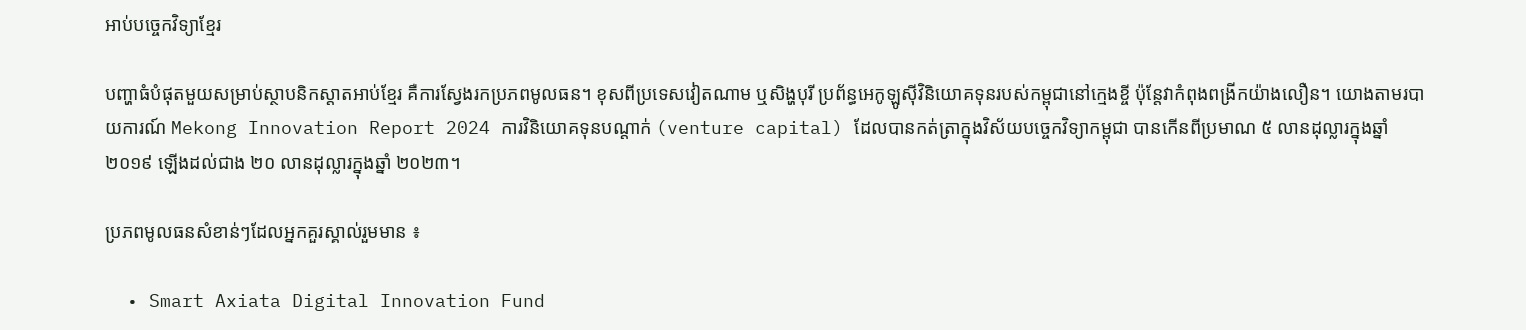អាប់បច្ចេកវិទ្យាខ្មែរ

បញ្ហាធំបំផុតមួយសម្រាប់ស្ថាបនិកស្តាតអាប់ខ្មែរ គឺការស្វែងរកប្រភពមូលធន។ ខុសពីប្រទេសវៀតណាម ឬសិង្ហបុរី ប្រព័ន្ធអេកូឡូស៊ីវិនិយោគទុនរបស់កម្ពុជានៅក្មេងខ្ចី ប៉ុន្តែវាកំពុងពង្រីកយ៉ាងលឿន។ យោងតាមរបាយការណ៍ Mekong Innovation Report 2024 ការវិនិយោគទុនបណ្តាក់ (venture capital) ដែលបានកត់ត្រាក្នុងវិស័យបច្ចេកវិទ្យាកម្ពុជា បានកើនពីប្រមាណ ៥ លានដុល្លារក្នុងឆ្នាំ ២០១៩ ឡើងដល់ជាង ២០ លានដុល្លារក្នុងឆ្នាំ ២០២៣។

ប្រភពមូលធនសំខាន់ៗដែលអ្នកគួរស្គាល់រួមមាន ៖

  • Smart Axiata Digital Innovation Fund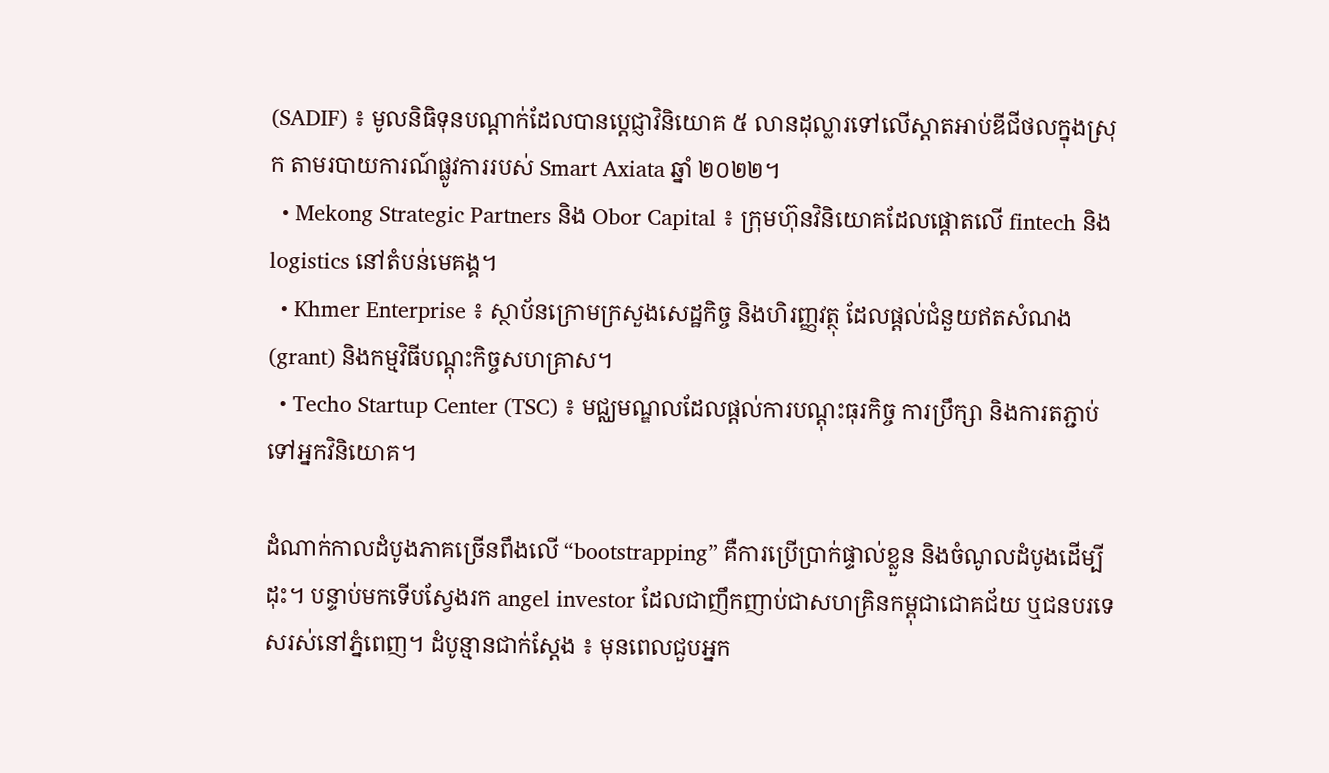(SADIF) ៖ មូលនិធិទុនបណ្តាក់ដែលបានប្តេជ្ញាវិនិយោគ ៥ លានដុល្លារទៅលើស្តាតអាប់ឌីជីថលក្នុងស្រុក តាមរបាយការណ៍ផ្លូវការរបស់ Smart Axiata ឆ្នាំ ២០២២។
  • Mekong Strategic Partners និង Obor Capital ៖ ក្រុមហ៊ុនវិនិយោគដែលផ្តោតលើ fintech និង logistics នៅតំបន់មេគង្គ។
  • Khmer Enterprise ៖ ស្ថាប័នក្រោមក្រសួងសេដ្ឋកិច្ច និងហិរញ្ញវត្ថុ ដែលផ្តល់ជំនួយឥតសំណង (grant) និងកម្មវិធីបណ្តុះកិច្ចសហគ្រាស។
  • Techo Startup Center (TSC) ៖ មជ្ឈមណ្ឌលដែលផ្តល់ការបណ្តុះធុរកិច្ច ការប្រឹក្សា និងការតភ្ជាប់ទៅអ្នកវិនិយោគ។

ដំណាក់កាលដំបូងភាគច្រើនពឹងលើ “bootstrapping” គឺការប្រើប្រាក់ផ្ទាល់ខ្លួន និងចំណូលដំបូងដើម្បីដុះ។ បន្ទាប់មកទើបស្វែងរក angel investor ដែលជាញឹកញាប់ជាសហគ្រិនកម្ពុជាជោគជ័យ ឬជនបរទេសរស់នៅភ្នំពេញ។ ដំបូន្មានជាក់ស្តែង ៖ មុនពេលជួបអ្នក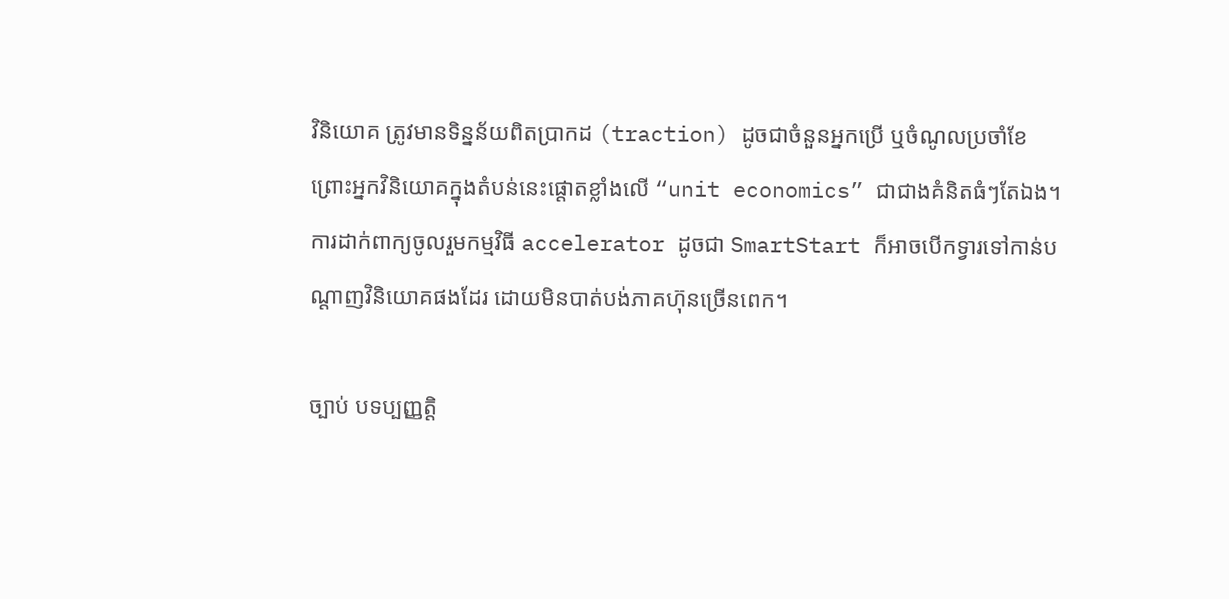វិនិយោគ ត្រូវមានទិន្នន័យពិតប្រាកដ (traction) ដូចជាចំនួនអ្នកប្រើ ឬចំណូលប្រចាំខែ ព្រោះអ្នកវិនិយោគក្នុងតំបន់នេះផ្តោតខ្លាំងលើ “unit economics” ជាជាងគំនិតធំៗតែឯង។ ការដាក់ពាក្យចូលរួមកម្មវិធី accelerator ដូចជា SmartStart ក៏អាចបើកទ្វារទៅកាន់បណ្តាញវិនិយោគផងដែរ ដោយមិនបាត់បង់ភាគហ៊ុនច្រើនពេក។

ច្បាប់ បទប្បញ្ញត្តិ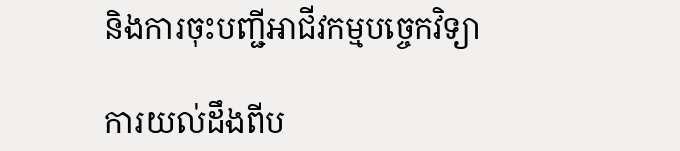និងការចុះបញ្ជីអាជីវកម្មបច្ចេកវិទ្យា

ការយល់ដឹងពីប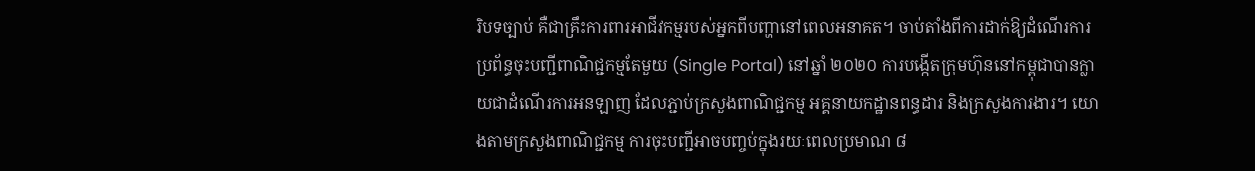រិបទច្បាប់ គឺជាគ្រឹះការពារអាជីវកម្មរបស់អ្នកពីបញ្ហានៅពេលអនាគត។ ចាប់តាំងពីការដាក់ឱ្យដំណើរការ ប្រព័ន្ធចុះបញ្ជីពាណិជ្ជកម្មតែមួយ (Single Portal) នៅឆ្នាំ ២០២០ ការបង្កើតក្រុមហ៊ុននៅកម្ពុជាបានក្លាយជាដំណើរការអនឡាញ ដែលភ្ជាប់ក្រសួងពាណិជ្ជកម្ម អគ្គនាយកដ្ឋានពន្ធដារ និងក្រសួងការងារ។ យោងតាមក្រសួងពាណិជ្ជកម្ម ការចុះបញ្ជីអាចបញ្ចប់ក្នុងរយៈពេលប្រមាណ ៨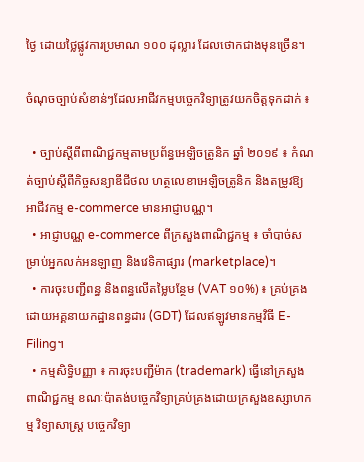ថ្ងៃ ដោយថ្លៃផ្លូវការប្រមាណ ១០០ ដុល្លារ ដែលថោកជាងមុនច្រើន។

ចំណុចច្បាប់សំខាន់ៗដែលអាជីវកម្មបច្ចេកវិទ្យាត្រូវយកចិត្តទុកដាក់ ៖

  • ច្បាប់ស្តីពីពាណិជ្ជកម្មតាមប្រព័ន្ធអេឡិចត្រូនិក ឆ្នាំ ២០១៩ ៖ កំណត់ច្បាប់ស្តីពីកិច្ចសន្យាឌីជីថល ហត្ថលេខាអេឡិចត្រូនិក និងតម្រូវឱ្យអាជីវកម្ម e-commerce មានអាជ្ញាបណ្ណ។
  • អាជ្ញាបណ្ណ e-commerce ពីក្រសួងពាណិជ្ជកម្ម ៖ ចាំបាច់សម្រាប់អ្នកលក់អនឡាញ និងវេទិកាផ្សារ (marketplace)។
  • ការចុះបញ្ជីពន្ធ និងពន្ធលើតម្លៃបន្ថែម (VAT ១០%) ៖ គ្រប់គ្រងដោយអគ្គនាយកដ្ឋានពន្ធដារ (GDT) ដែលឥឡូវមានកម្មវិធី E-Filing។
  • កម្មសិទ្ធិបញ្ញា ៖ ការចុះបញ្ជីម៉ាក (trademark) ធ្វើនៅក្រសួងពាណិជ្ជកម្ម ខណៈប៉ាតង់បច្ចេកវិទ្យាគ្រប់គ្រងដោយក្រសួងឧស្សាហកម្ម វិទ្យាសាស្ត្រ បច្ចេកវិទ្យា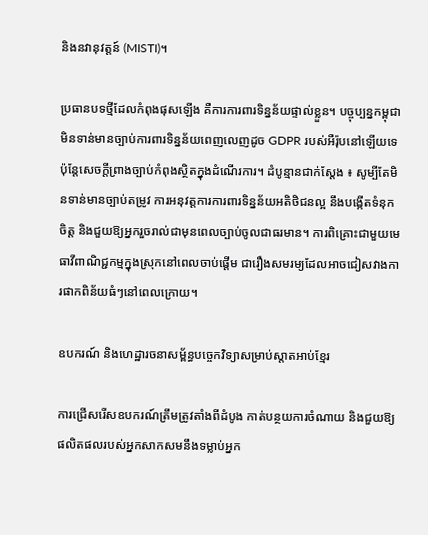និងនវានុវត្តន៍ (MISTI)។

ប្រធានបទថ្មីដែលកំពុងផុសឡើង គឺការការពារទិន្នន័យផ្ទាល់ខ្លួន។ បច្ចុប្បន្នកម្ពុជាមិនទាន់មានច្បាប់ការពារទិន្នន័យពេញលេញដូច GDPR របស់អឺរ៉ុបនៅឡើយទេ ប៉ុន្តែសេចក្តីព្រាងច្បាប់កំពុងស្ថិតក្នុងដំណើរការ។ ដំបូន្មានជាក់ស្តែង ៖ សូម្បីតែមិនទាន់មានច្បាប់តម្រូវ ការអនុវត្តការការពារទិន្នន័យអតិថិជនល្អ នឹងបង្កើតទំនុកចិត្ត និងជួយឱ្យអ្នករួចរាល់ជាមុនពេលច្បាប់ចូលជាធរមាន។ ការពិគ្រោះជាមួយមេធាវីពាណិជ្ជកម្មក្នុងស្រុកនៅពេលចាប់ផ្តើម ជារឿងសមរម្យដែលអាចជៀសវាងការផាកពិន័យធំៗនៅពេលក្រោយ។

ឧបករណ៍ និងហេដ្ឋារចនាសម្ព័ន្ធបច្ចេកវិទ្យាសម្រាប់ស្តាតអាប់ខ្មែរ

ការជ្រើសរើសឧបករណ៍ត្រឹមត្រូវតាំងពីដំបូង កាត់បន្ថយការចំណាយ និងជួយឱ្យផលិតផលរបស់អ្នកសាកសមនឹងទម្លាប់អ្នក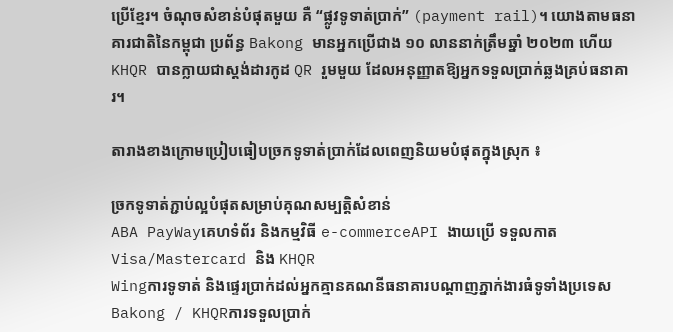ប្រើខ្មែរ។ ចំណុចសំខាន់បំផុតមួយ គឺ “ផ្លូវទូទាត់ប្រាក់” (payment rail)។ យោងតាមធនាគារជាតិនៃកម្ពុជា ប្រព័ន្ធ Bakong មានអ្នកប្រើជាង ១០ លាននាក់ត្រឹមឆ្នាំ ២០២៣ ហើយ KHQR បានក្លាយជាស្តង់ដារកូដ QR រួមមួយ ដែលអនុញ្ញាតឱ្យអ្នកទទួលប្រាក់ឆ្លងគ្រប់ធនាគារ។

តារាងខាងក្រោមប្រៀបធៀបច្រកទូទាត់ប្រាក់ដែលពេញនិយមបំផុតក្នុងស្រុក ៖

ច្រកទូទាត់ភ្ជាប់ល្អបំផុតសម្រាប់គុណសម្បត្តិសំខាន់
ABA PayWayគេហទំព័រ និងកម្មវិធី e-commerceAPI ងាយប្រើ ទទួលកាត Visa/Mastercard និង KHQR
Wingការទូទាត់ និងផ្ទេរប្រាក់ដល់អ្នកគ្មានគណនីធនាគារបណ្តាញភ្នាក់ងារធំទូទាំងប្រទេស
Bakong / KHQRការទទួលប្រាក់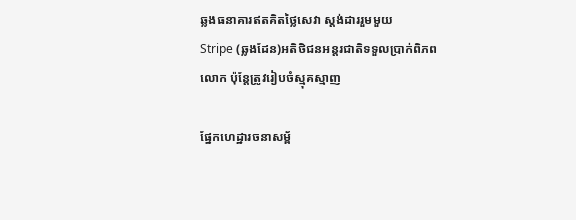ឆ្លងធនាគារឥតគិតថ្លៃសេវា ស្តង់ដាររួមមួយ
Stripe (ឆ្លងដែន)អតិថិជនអន្តរជាតិទទួលប្រាក់ពិភពលោក ប៉ុន្តែត្រូវរៀបចំស្មុគស្មាញ

ផ្នែកហេដ្ឋារចនាសម្ព័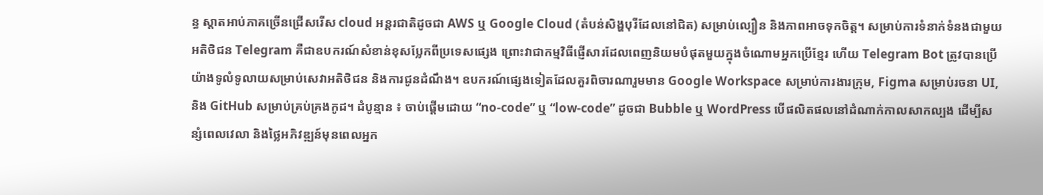ន្ធ ស្តាតអាប់ភាគច្រើនជ្រើសរើស cloud អន្តរជាតិដូចជា AWS ឬ Google Cloud (តំបន់សិង្ហបុរីដែលនៅជិត) សម្រាប់ល្បឿន និងភាពអាចទុកចិត្ត។ សម្រាប់ការទំនាក់ទំនងជាមួយអតិថិជន Telegram គឺជាឧបករណ៍សំខាន់ខុសប្លែកពីប្រទេសផ្សេង ព្រោះវាជាកម្មវិធីផ្ញើសារដែលពេញនិយមបំផុតមួយក្នុងចំណោមអ្នកប្រើខ្មែរ ហើយ Telegram Bot ត្រូវបានប្រើយ៉ាងទូលំទូលាយសម្រាប់សេវាអតិថិជន និងការជូនដំណឹង។ ឧបករណ៍ផ្សេងទៀតដែលគួរពិចារណារួមមាន Google Workspace សម្រាប់ការងារក្រុម, Figma សម្រាប់រចនា UI, និង GitHub សម្រាប់គ្រប់គ្រងកូដ។ ដំបូន្មាន ៖ ចាប់ផ្តើមដោយ “no-code” ឬ “low-code” ដូចជា Bubble ឬ WordPress បើផលិតផលនៅដំណាក់កាលសាកល្បង ដើម្បីសន្សំពេលវេលា និងថ្លៃអភិវឌ្ឍន៍មុនពេលអ្នក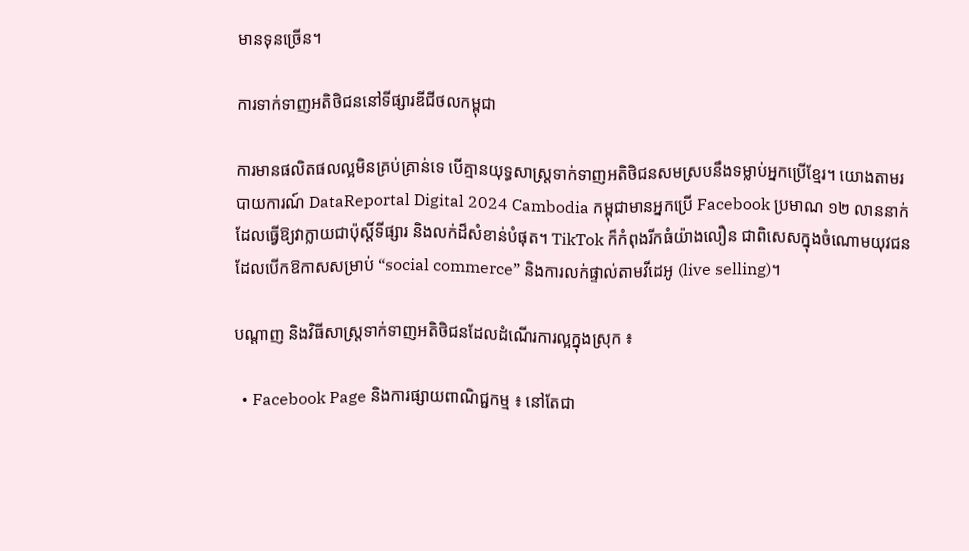មានទុនច្រើន។

ការទាក់ទាញអតិថិជននៅទីផ្សារឌីជីថលកម្ពុជា

ការមានផលិតផលល្អមិនគ្រប់គ្រាន់ទេ បើគ្មានយុទ្ធសាស្ត្រទាក់ទាញអតិថិជនសមស្របនឹងទម្លាប់អ្នកប្រើខ្មែរ។ យោងតាមរបាយការណ៍ DataReportal Digital 2024 Cambodia កម្ពុជាមានអ្នកប្រើ Facebook ប្រមាណ ១២ លាននាក់ ដែលធ្វើឱ្យវាក្លាយជាប៉ុស្តិ៍ទីផ្សារ និងលក់ដ៏សំខាន់បំផុត។ TikTok ក៏កំពុងរីកធំយ៉ាងលឿន ជាពិសេសក្នុងចំណោមយុវជន ដែលបើកឱកាសសម្រាប់ “social commerce” និងការលក់ផ្ទាល់តាមវីដេអូ (live selling)។

បណ្តាញ និងវិធីសាស្ត្រទាក់ទាញអតិថិជនដែលដំណើរការល្អក្នុងស្រុក ៖

  • Facebook Page និងការផ្សាយពាណិជ្ជកម្ម ៖ នៅតែជា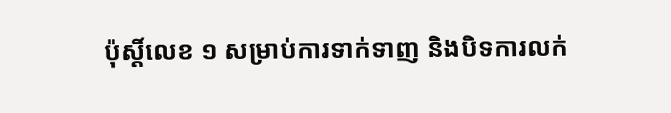ប៉ុស្តិ៍លេខ ១ សម្រាប់ការទាក់ទាញ និងបិទការលក់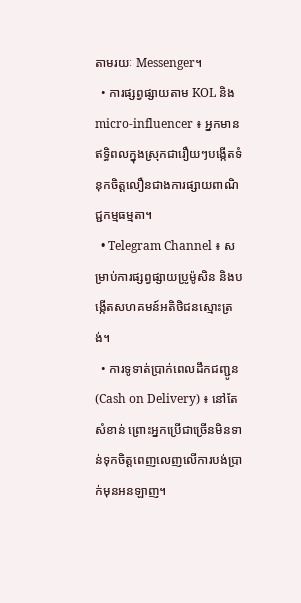តាមរយៈ Messenger។
  • ការផ្សព្វផ្សាយតាម KOL និង micro-influencer ៖ អ្នកមានឥទ្ធិពលក្នុងស្រុកជារឿយៗបង្កើតទំនុកចិត្តលឿនជាងការផ្សាយពាណិជ្ជកម្មធម្មតា។
  • Telegram Channel ៖ សម្រាប់ការផ្សព្វផ្សាយប្រូម៉ូសិន និងបង្កើតសហគមន៍អតិថិជនស្មោះត្រង់។
  • ការទូទាត់ប្រាក់ពេលដឹកជញ្ជូន (Cash on Delivery) ៖ នៅតែសំខាន់ ព្រោះអ្នកប្រើជាច្រើនមិនទាន់ទុកចិត្តពេញលេញលើការបង់ប្រាក់មុនអនឡាញ។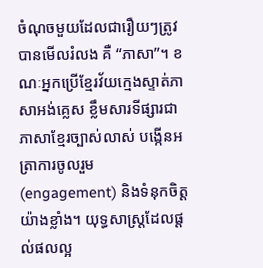ចំណុចមួយដែលជារឿយៗត្រូវបានមើលរំលង គឺ “ភាសា”។ ខណៈអ្នកប្រើខ្មែរវ័យក្មេងស្ទាត់ភាសាអង់គ្លេស ខ្លឹមសារទីផ្សារជាភាសាខ្មែរច្បាស់លាស់ បង្កើនអត្រាការចូលរួម (engagement) និងទំនុកចិត្តយ៉ាងខ្លាំង។ យុទ្ធសាស្ត្រដែលផ្តល់ផលល្អ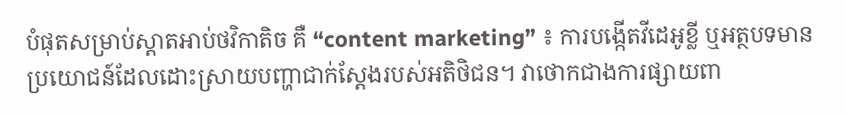បំផុតសម្រាប់ស្តាតអាប់ថវិកាតិច គឺ “content marketing” ៖ ការបង្កើតវីដេអូខ្លី ឬអត្ថបទមានប្រយោជន៍ដែលដោះស្រាយបញ្ហាជាក់ស្តែងរបស់អតិថិជន។ វាថោកជាងការផ្សាយពា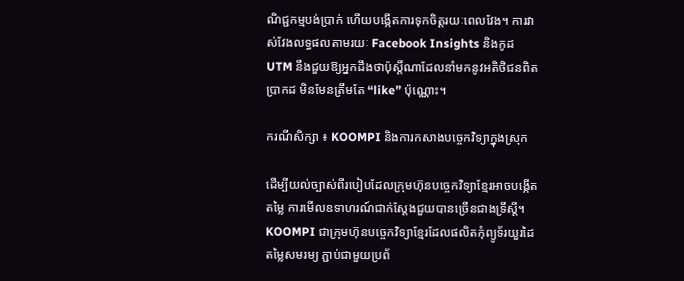ណិជ្ជកម្មបង់ប្រាក់ ហើយបង្កើតការទុកចិត្តរយៈពេលវែង។ ការវាស់វែងលទ្ធផលតាមរយៈ Facebook Insights និងកូដ UTM នឹងជួយឱ្យអ្នកដឹងថាប៉ុស្តិ៍ណាដែលនាំមកនូវអតិថិជនពិតប្រាកដ មិនមែនត្រឹមតែ “like” ប៉ុណ្ណោះ។

ករណីសិក្សា ៖ KOOMPI និងការកសាងបច្ចេកវិទ្យាក្នុងស្រុក

ដើម្បីយល់ច្បាស់ពីរបៀបដែលក្រុមហ៊ុនបច្ចេកវិទ្យាខ្មែរអាចបង្កើតតម្លៃ ការមើលឧទាហរណ៍ជាក់ស្តែងជួយបានច្រើនជាងទ្រឹស្តី។ KOOMPI ជាក្រុមហ៊ុនបច្ចេកវិទ្យាខ្មែរដែលផលិតកុំព្យូទ័រយួរដៃតម្លៃសមរម្យ ភ្ជាប់ជាមួយប្រព័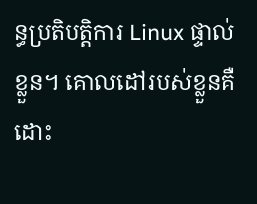ន្ធប្រតិបត្តិការ Linux ផ្ទាល់ខ្លួន។ គោលដៅរបស់ខ្លួនគឺដោះ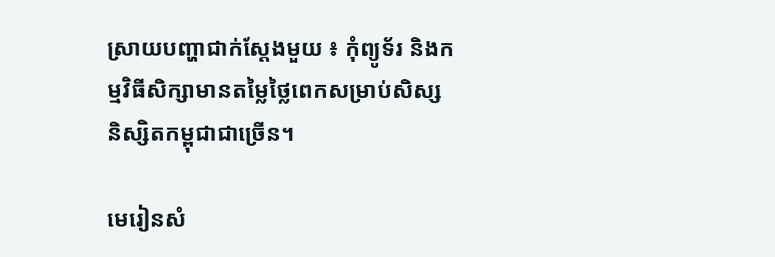ស្រាយបញ្ហាជាក់ស្តែងមួយ ៖ កុំព្យូទ័រ និងកម្មវិធីសិក្សាមានតម្លៃថ្លៃពេកសម្រាប់សិស្ស និស្សិតកម្ពុជាជាច្រើន។

មេរៀនសំ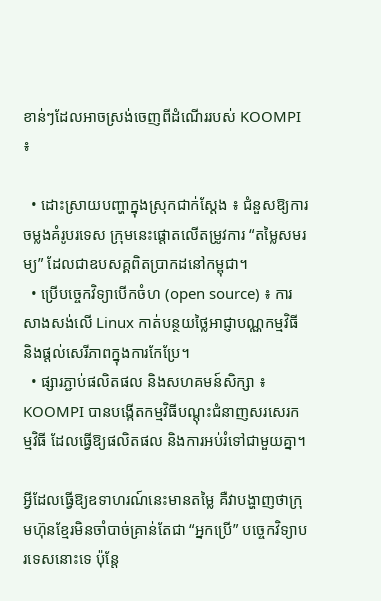ខាន់ៗដែលអាចស្រង់ចេញពីដំណើររបស់ KOOMPI ៖

  • ដោះស្រាយបញ្ហាក្នុងស្រុកជាក់ស្តែង ៖ ជំនួសឱ្យការចម្លងគំរូបរទេស ក្រុមនេះផ្តោតលើតម្រូវការ “តម្លៃសមរម្យ” ដែលជាឧបសគ្គពិតប្រាកដនៅកម្ពុជា។
  • ប្រើបច្ចេកវិទ្យាបើកចំហ (open source) ៖ ការសាងសង់លើ Linux កាត់បន្ថយថ្លៃអាជ្ញាបណ្ណកម្មវិធី និងផ្តល់សេរីភាពក្នុងការកែប្រែ។
  • ផ្សារភ្ជាប់ផលិតផល និងសហគមន៍សិក្សា ៖ KOOMPI បានបង្កើតកម្មវិធីបណ្តុះជំនាញសរសេរកម្មវិធី ដែលធ្វើឱ្យផលិតផល និងការអប់រំទៅជាមួយគ្នា។

អ្វីដែលធ្វើឱ្យឧទាហរណ៍នេះមានតម្លៃ គឺវាបង្ហាញថាក្រុមហ៊ុនខ្មែរមិនចាំបាច់គ្រាន់តែជា “អ្នកប្រើ” បច្ចេកវិទ្យាបរទេសនោះទេ ប៉ុន្តែ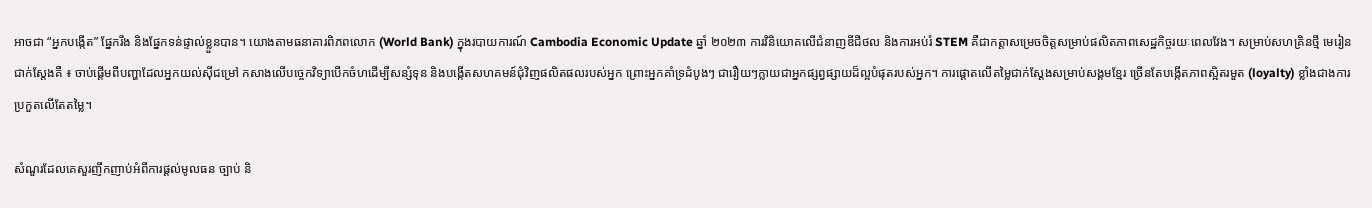អាចជា “អ្នកបង្កើត” ផ្នែករឹង និងផ្នែកទន់ផ្ទាល់ខ្លួនបាន។ យោងតាមធនាគារពិភពលោក (World Bank) ក្នុងរបាយការណ៍ Cambodia Economic Update ឆ្នាំ ២០២៣ ការវិនិយោគលើជំនាញឌីជីថល និងការអប់រំ STEM គឺជាកត្តាសម្រេចចិត្តសម្រាប់ផលិតភាពសេដ្ឋកិច្ចរយៈពេលវែង។ សម្រាប់សហគ្រិនថ្មី មេរៀនជាក់ស្តែងគឺ ៖ ចាប់ផ្តើមពីបញ្ហាដែលអ្នកយល់ស៊ីជម្រៅ កសាងលើបច្ចេកវិទ្យាបើកចំហដើម្បីសន្សំទុន និងបង្កើតសហគមន៍ជុំវិញផលិតផលរបស់អ្នក ព្រោះអ្នកគាំទ្រដំបូងៗ ជារឿយៗក្លាយជាអ្នកផ្សព្វផ្សាយដ៏ល្អបំផុតរបស់អ្នក។ ការផ្តោតលើតម្លៃជាក់ស្តែងសម្រាប់សង្គមខ្មែរ ច្រើនតែបង្កើតភាពស្អិតរមួត (loyalty) ខ្លាំងជាងការប្រកួតលើតែតម្លៃ។

សំណួរដែលគេសួរញឹកញាប់អំពីការផ្តល់មូលធន ច្បាប់ និ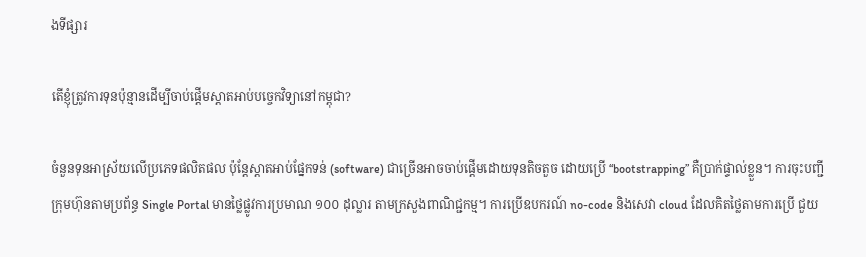ងទីផ្សារ

តើខ្ញុំត្រូវការទុនប៉ុន្មានដើម្បីចាប់ផ្តើមស្តាតអាប់បច្ចេកវិទ្យានៅកម្ពុជា?

ចំនួនទុនអាស្រ័យលើប្រភេទផលិតផល ប៉ុន្តែស្តាតអាប់ផ្នែកទន់ (software) ជាច្រើនអាចចាប់ផ្តើមដោយទុនតិចតួច ដោយប្រើ “bootstrapping” គឺប្រាក់ផ្ទាល់ខ្លួន។ ការចុះបញ្ជីក្រុមហ៊ុនតាមប្រព័ន្ធ Single Portal មានថ្លៃផ្លូវការប្រមាណ ១០០ ដុល្លារ តាមក្រសួងពាណិជ្ជកម្ម។ ការប្រើឧបករណ៍ no-code និងសេវា cloud ដែលគិតថ្លៃតាមការប្រើ ជួយ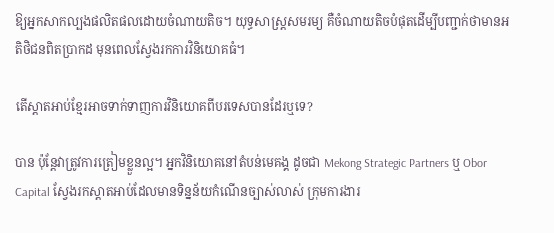ឱ្យអ្នកសាកល្បងផលិតផលដោយចំណាយតិច។ យុទ្ធសាស្ត្រសមរម្យ គឺចំណាយតិចបំផុតដើម្បីបញ្ជាក់ថាមានអតិថិជនពិតប្រាកដ មុនពេលស្វែងរកការវិនិយោគធំ។

តើស្តាតអាប់ខ្មែរអាចទាក់ទាញការវិនិយោគពីបរទេសបានដែរឬទេ?

បាន ប៉ុន្តែវាត្រូវការត្រៀមខ្លួនល្អ។ អ្នកវិនិយោគនៅតំបន់មេគង្គ ដូចជា Mekong Strategic Partners ឬ Obor Capital ស្វែងរកស្តាតអាប់ដែលមានទិន្នន័យកំណើនច្បាស់លាស់ ក្រុមការងារ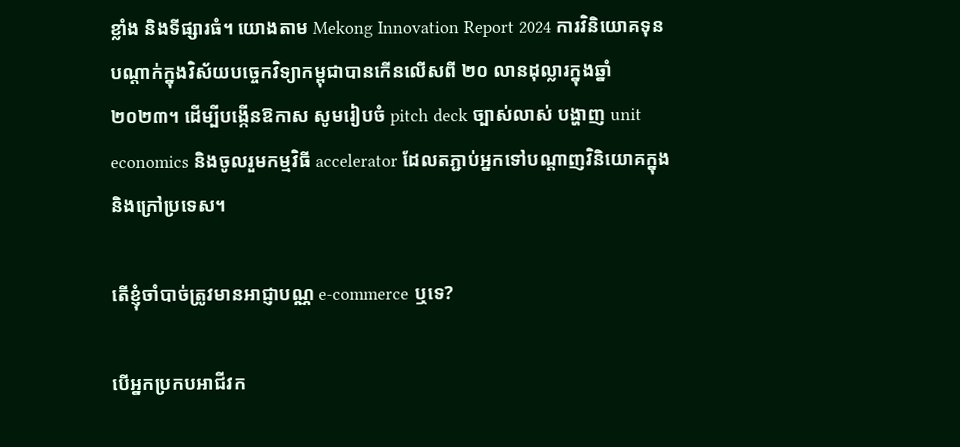ខ្លាំង និងទីផ្សារធំ។ យោងតាម Mekong Innovation Report 2024 ការវិនិយោគទុនបណ្តាក់ក្នុងវិស័យបច្ចេកវិទ្យាកម្ពុជាបានកើនលើសពី ២០ លានដុល្លារក្នុងឆ្នាំ ២០២៣។ ដើម្បីបង្កើនឱកាស សូមរៀបចំ pitch deck ច្បាស់លាស់ បង្ហាញ unit economics និងចូលរួមកម្មវិធី accelerator ដែលតភ្ជាប់អ្នកទៅបណ្តាញវិនិយោគក្នុង និងក្រៅប្រទេស។

តើខ្ញុំចាំបាច់ត្រូវមានអាជ្ញាបណ្ណ e-commerce ឬទេ?

បើអ្នកប្រកបអាជីវក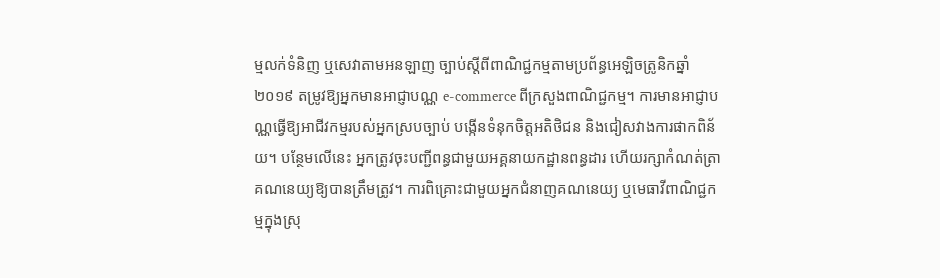ម្មលក់ទំនិញ ឬសេវាតាមអនឡាញ ច្បាប់ស្តីពីពាណិជ្ជកម្មតាមប្រព័ន្ធអេឡិចត្រូនិកឆ្នាំ ២០១៩ តម្រូវឱ្យអ្នកមានអាជ្ញាបណ្ណ e-commerce ពីក្រសួងពាណិជ្ជកម្ម។ ការមានអាជ្ញាបណ្ណធ្វើឱ្យអាជីវកម្មរបស់អ្នកស្របច្បាប់ បង្កើនទំនុកចិត្តអតិថិជន និងជៀសវាងការផាកពិន័យ។ បន្ថែមលើនេះ អ្នកត្រូវចុះបញ្ជីពន្ធជាមួយអគ្គនាយកដ្ឋានពន្ធដារ ហើយរក្សាកំណត់ត្រាគណនេយ្យឱ្យបានត្រឹមត្រូវ។ ការពិគ្រោះជាមួយអ្នកជំនាញគណនេយ្យ ឬមេធាវីពាណិជ្ជកម្មក្នុងស្រុ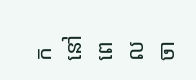កនៅពេលចា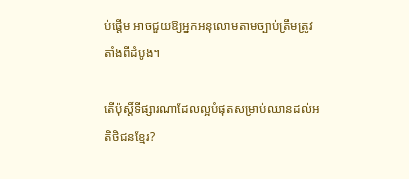ប់ផ្តើម អាចជួយឱ្យអ្នកអនុលោមតាមច្បាប់ត្រឹមត្រូវតាំងពីដំបូង។

តើប៉ុស្តិ៍ទីផ្សារណាដែលល្អបំផុតសម្រាប់ឈានដល់អតិថិជនខ្មែរ?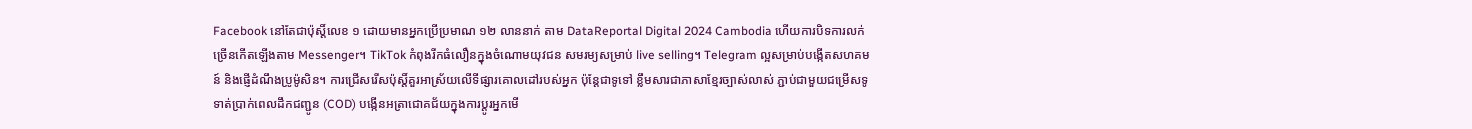Facebook នៅតែជាប៉ុស្តិ៍លេខ ១ ដោយមានអ្នកប្រើប្រមាណ ១២ លាននាក់ តាម DataReportal Digital 2024 Cambodia ហើយការបិទការលក់ច្រើនកើតឡើងតាម Messenger។ TikTok កំពុងរីកធំលឿនក្នុងចំណោមយុវជន សមរម្យសម្រាប់ live selling។ Telegram ល្អសម្រាប់បង្កើតសហគមន៍ និងផ្ញើដំណឹងប្រូម៉ូសិន។ ការជ្រើសរើសប៉ុស្តិ៍គួរអាស្រ័យលើទីផ្សារគោលដៅរបស់អ្នក ប៉ុន្តែជាទូទៅ ខ្លឹមសារជាភាសាខ្មែរច្បាស់លាស់ ភ្ជាប់ជាមួយជម្រើសទូទាត់ប្រាក់ពេលដឹកជញ្ជូន (COD) បង្កើនអត្រាជោគជ័យក្នុងការប្តូរអ្នកមើ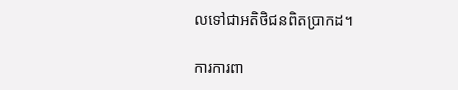លទៅជាអតិថិជនពិតប្រាកដ។

ការការពា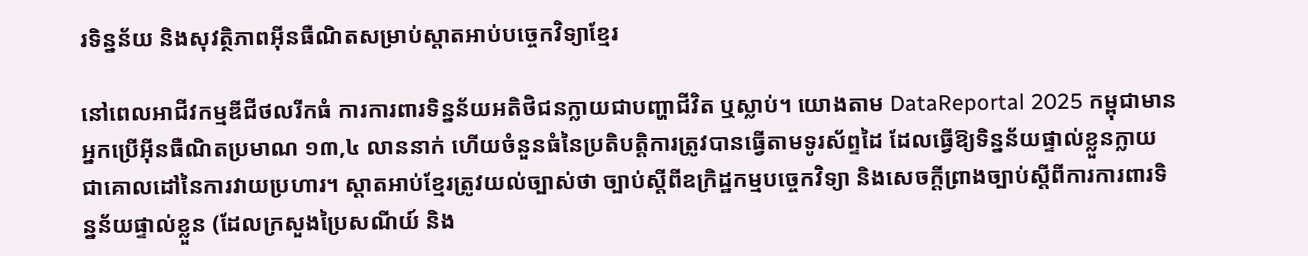រទិន្នន័យ និងសុវត្ថិភាពអ៊ីនធឺណិតសម្រាប់ស្តាតអាប់បច្ចេកវិទ្យាខ្មែរ

នៅពេលអាជីវកម្មឌីជីថលរីកធំ ការការពារទិន្នន័យអតិថិជនក្លាយជាបញ្ហាជីវិត ឬស្លាប់។ យោងតាម DataReportal 2025 កម្ពុជាមានអ្នកប្រើអ៊ីនធឺណិតប្រមាណ ១៣,៤ លាននាក់ ហើយចំនួនធំនៃប្រតិបត្តិការត្រូវបានធ្វើតាមទូរស័ព្ទដៃ ដែលធ្វើឱ្យទិន្នន័យផ្ទាល់ខ្លួនក្លាយជាគោលដៅនៃការវាយប្រហារ។ ស្តាតអាប់ខ្មែរត្រូវយល់ច្បាស់ថា ច្បាប់ស្តីពីឧក្រិដ្ឋកម្មបច្ចេកវិទ្យា និងសេចក្តីព្រាងច្បាប់ស្តីពីការការពារទិន្នន័យផ្ទាល់ខ្លួន (ដែលក្រសួងប្រៃសណីយ៍ និង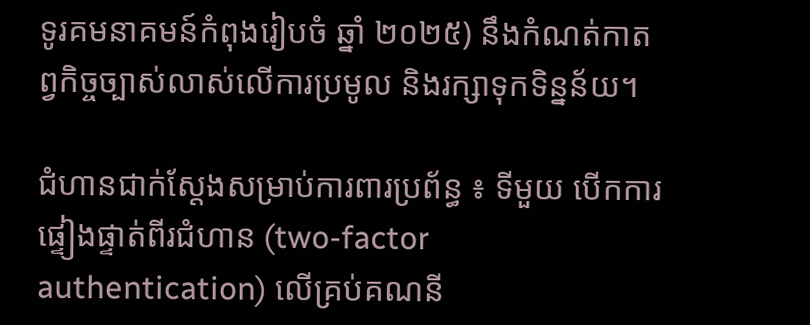ទូរគមនាគមន៍កំពុងរៀបចំ ឆ្នាំ ២០២៥) នឹងកំណត់កាតព្វកិច្ចច្បាស់លាស់លើការប្រមូល និងរក្សាទុកទិន្នន័យ។

ជំហានជាក់ស្តែងសម្រាប់ការពារប្រព័ន្ធ ៖ ទីមួយ បើកការផ្ទៀងផ្ទាត់ពីរជំហាន (two-factor authentication) លើគ្រប់គណនី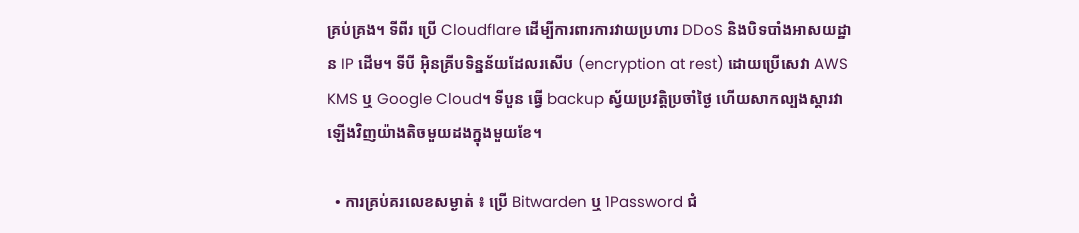គ្រប់គ្រង។ ទីពីរ ប្រើ Cloudflare ដើម្បីការពារការវាយប្រហារ DDoS និងបិទបាំងអាសយដ្ឋាន IP ដើម។ ទីបី អ៊ិនគ្រីបទិន្នន័យដែលរសើប (encryption at rest) ដោយប្រើសេវា AWS KMS ឬ Google Cloud។ ទីបួន ធ្វើ backup ស្វ័យប្រវត្តិប្រចាំថ្ងៃ ហើយសាកល្បងស្តារវាឡើងវិញយ៉ាងតិចមួយដងក្នុងមួយខែ។

  • ការគ្រប់គរលេខសម្ងាត់ ៖ ប្រើ Bitwarden ឬ 1Password ជំ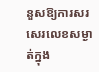នួសឱ្យការសរសេរលេខសម្ងាត់ក្នុង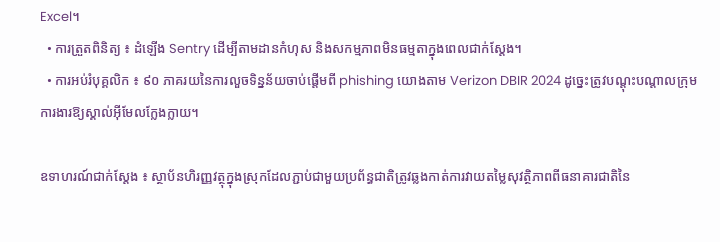Excel។
  • ការត្រួតពិនិត្យ ៖ ដំឡើង Sentry ដើម្បីតាមដានកំហុស និងសកម្មភាពមិនធម្មតាក្នុងពេលជាក់ស្តែង។
  • ការអប់រំបុគ្គលិក ៖ ៩០ ភាគរយនៃការលួចទិន្នន័យចាប់ផ្តើមពី phishing យោងតាម Verizon DBIR 2024 ដូច្នេះត្រូវបណ្តុះបណ្តាលក្រុមការងារឱ្យស្គាល់អ៊ីមែលក្លែងក្លាយ។

ឧទាហរណ៍ជាក់ស្តែង ៖ ស្ថាប័នហិរញ្ញវត្ថុក្នុងស្រុកដែលភ្ជាប់ជាមួយប្រព័ន្ធជាតិត្រូវឆ្លងកាត់ការវាយតម្លៃសុវត្ថិភាពពីធនាគារជាតិនៃ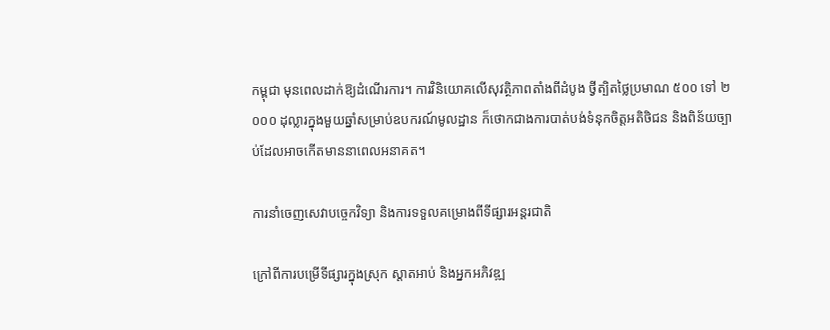កម្ពុជា មុនពេលដាក់ឱ្យដំណើរការ។ ការវិនិយោគលើសុវត្ថិភាពតាំងពីដំបូង ថ្វីត្បិតថ្លៃប្រមាណ ៥០០ ទៅ ២ ០០០ ដុល្លារក្នុងមួយឆ្នាំសម្រាប់ឧបករណ៍មូលដ្ឋាន ក៏ថោកជាងការបាត់បង់ទំនុកចិត្តអតិថិជន និងពិន័យច្បាប់ដែលអាចកើតមាននាពេលអនាគត។

ការនាំចេញសេវាបច្ចេកវិទ្យា និងការទទួលគម្រោងពីទីផ្សារអន្តរជាតិ

ក្រៅពីការបម្រើទីផ្សារក្នុងស្រុក ស្តាតអាប់ និងអ្នកអភិវឌ្ឍ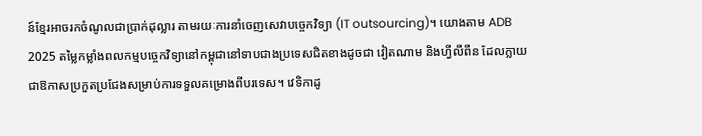ន៍ខ្មែរអាចរកចំណូលជាប្រាក់ដុល្លារ តាមរយៈការនាំចេញសេវាបច្ចេកវិទ្យា (IT outsourcing)។ យោងតាម ADB 2025 តម្លៃកម្លាំងពលកម្មបច្ចេកវិទ្យានៅកម្ពុជានៅទាបជាងប្រទេសជិតខាងដូចជា វៀតណាម និងហ្វីលីពីន ដែលក្លាយជាឱកាសប្រកួតប្រជែងសម្រាប់ការទទួលគម្រោងពីបរទេស។ វេទិកាដូ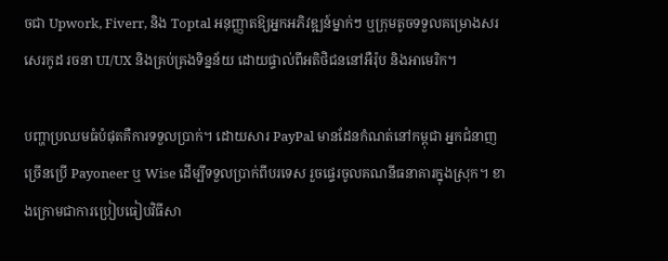ចជា Upwork, Fiverr, និង Toptal អនុញ្ញាតឱ្យអ្នកអភិវឌ្ឍន៍ម្នាក់ៗ ឬក្រុមតូចទទួលគម្រោងសរសេរកូដ រចនា UI/UX និងគ្រប់គ្រងទិន្នន័យ ដោយផ្ទាល់ពីអតិថិជននៅអឺរ៉ុប និងអាមេរិក។

បញ្ហាប្រឈមធំបំផុតគឺការទទួលប្រាក់។ ដោយសារ PayPal មានដែនកំណត់នៅកម្ពុជា អ្នកជំនាញច្រើនប្រើ Payoneer ឬ Wise ដើម្បីទទួលប្រាក់ពីបរទេស រួចផ្ទេរចូលគណនីធនាគារក្នុងស្រុក។ ខាងក្រោមជាការប្រៀបធៀបវិធីសា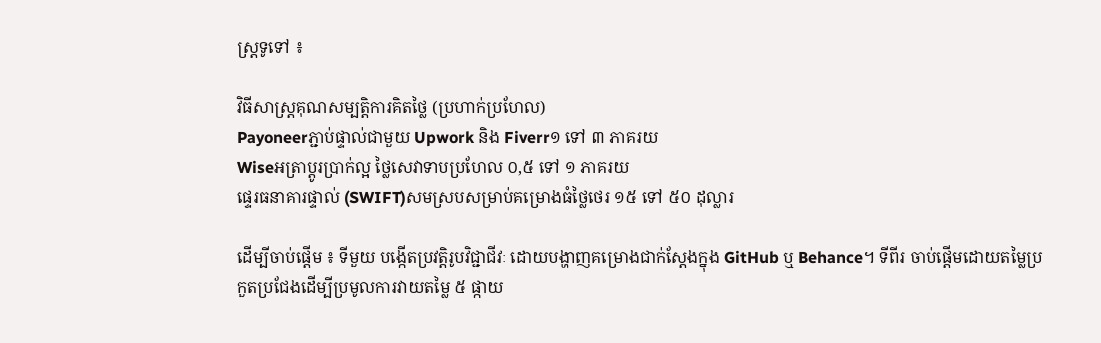ស្ត្រទូទៅ ៖

វិធីសាស្ត្រគុណសម្បត្តិការគិតថ្លៃ (ប្រហាក់ប្រហែល)
Payoneerភ្ជាប់ផ្ទាល់ជាមួយ Upwork និង Fiverr១ ទៅ ៣ ភាគរយ
Wiseអត្រាប្តូរប្រាក់ល្អ ថ្លៃសេវាទាបប្រហែល ០,៥ ទៅ ១ ភាគរយ
ផ្ទេរធនាគារផ្ទាល់ (SWIFT)សមស្របសម្រាប់គម្រោងធំថ្លៃថេរ ១៥ ទៅ ៥០ ដុល្លារ

ដើម្បីចាប់ផ្តើម ៖ ទីមួយ បង្កើតប្រវត្តិរូបវិជ្ជាជីវៈ ដោយបង្ហាញគម្រោងជាក់ស្តែងក្នុង GitHub ឬ Behance។ ទីពីរ ចាប់ផ្តើមដោយតម្លៃប្រកួតប្រជែងដើម្បីប្រមូលការវាយតម្លៃ ៥ ផ្កាយ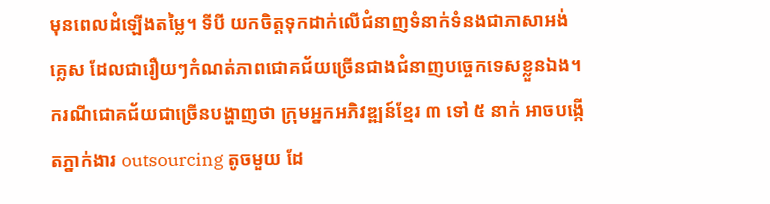មុនពេលដំឡើងតម្លៃ។ ទីបី យកចិត្តទុកដាក់លើជំនាញទំនាក់ទំនងជាភាសាអង់គ្លេស ដែលជារឿយៗកំណត់ភាពជោគជ័យច្រើនជាងជំនាញបច្ចេកទេសខ្លួនឯង។ ករណីជោគជ័យជាច្រើនបង្ហាញថា ក្រុមអ្នកអភិវឌ្ឍន៍ខ្មែរ ៣ ទៅ ៥ នាក់ អាចបង្កើតភ្នាក់ងារ outsourcing តូចមួយ ដែ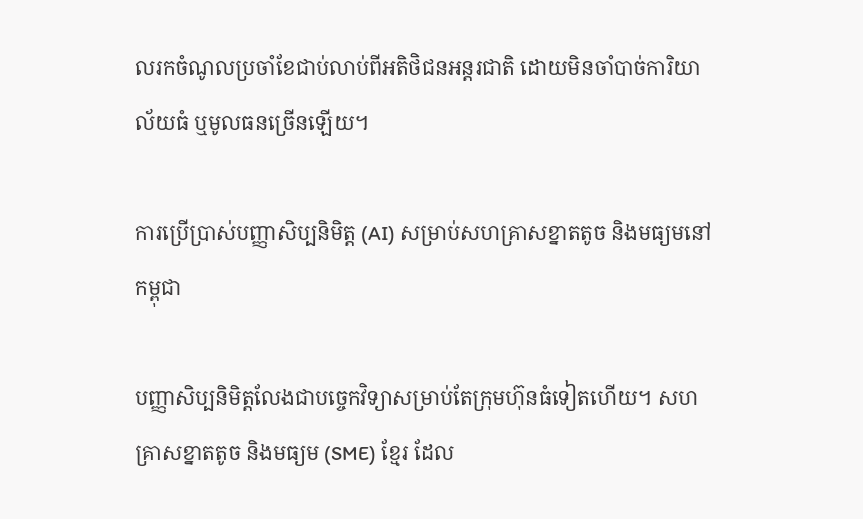លរកចំណូលប្រចាំខែជាប់លាប់ពីអតិថិជនអន្តរជាតិ ដោយមិនចាំបាច់ការិយាល័យធំ ឬមូលធនច្រើនឡើយ។

ការប្រើប្រាស់បញ្ញាសិប្បនិមិត្ត (AI) សម្រាប់សហគ្រាសខ្នាតតូច និងមធ្យមនៅកម្ពុជា

បញ្ញាសិប្បនិមិត្តលែងជាបច្ចេកវិទ្យាសម្រាប់តែក្រុមហ៊ុនធំទៀតហើយ។ សហគ្រាសខ្នាតតូច និងមធ្យម (SME) ខ្មែរ ដែល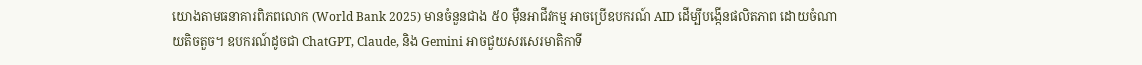យោងតាមធនាគារពិភពលោក (World Bank 2025) មានចំនួនជាង ៥០ ម៉ឺនអាជីវកម្ម អាចប្រើឧបករណ៍ AID ដើម្បីបង្កើនផលិតភាព ដោយចំណាយតិចតួច។ ឧបករណ៍ដូចជា ChatGPT, Claude, និង Gemini អាចជួយសរសេរមាតិកាទី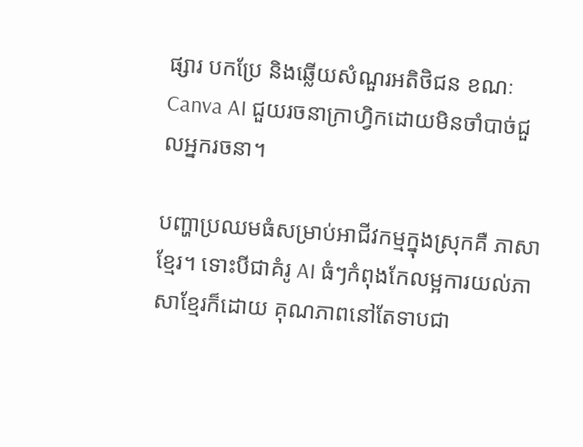ផ្សារ បកប្រែ និងឆ្លើយសំណួរអតិថិជន ខណៈ Canva AI ជួយរចនាក្រាហ្វិកដោយមិនចាំបាច់ជួលអ្នករចនា។

បញ្ហាប្រឈមធំសម្រាប់អាជីវកម្មក្នុងស្រុកគឺ ភាសាខ្មែរ។ ទោះបីជាគំរូ AI ធំៗកំពុងកែលម្អការយល់ភាសាខ្មែរក៏ដោយ គុណភាពនៅតែទាបជា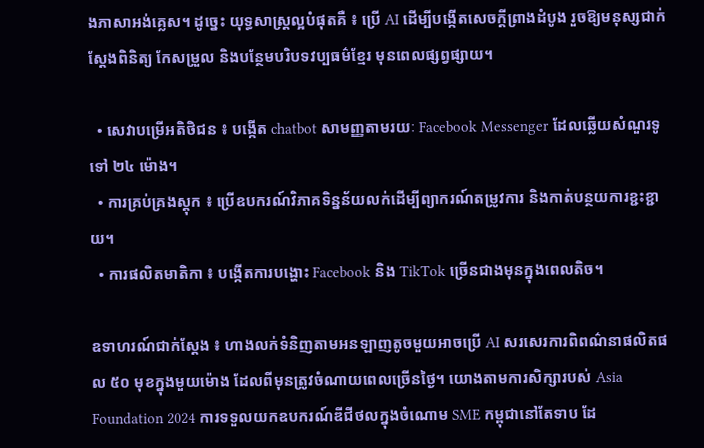ងភាសាអង់គ្លេស។ ដូច្នេះ យុទ្ធសាស្ត្រល្អបំផុតគឺ ៖ ប្រើ AI ដើម្បីបង្កើតសេចក្តីព្រាងដំបូង រួចឱ្យមនុស្សជាក់ស្តែងពិនិត្យ កែសម្រួល និងបន្ថែមបរិបទវប្បធម៌ខ្មែរ មុនពេលផ្សព្វផ្សាយ។

  • សេវាបម្រើអតិថិជន ៖ បង្កើត chatbot សាមញ្ញតាមរយៈ Facebook Messenger ដែលឆ្លើយសំណួរទូទៅ ២៤ ម៉ោង។
  • ការគ្រប់គ្រងស្តុក ៖ ប្រើឧបករណ៍វិភាគទិន្នន័យលក់ដើម្បីព្យាករណ៍តម្រូវការ និងកាត់បន្ថយការខ្ជះខ្ជាយ។
  • ការផលិតមាតិកា ៖ បង្កើតការបង្ហោះ Facebook និង TikTok ច្រើនជាងមុនក្នុងពេលតិច។

ឧទាហរណ៍ជាក់ស្តែង ៖ ហាងលក់ទំនិញតាមអនឡាញតូចមួយអាចប្រើ AI សរសេរការពិពណ៌នាផលិតផល ៥០ មុខក្នុងមួយម៉ោង ដែលពីមុនត្រូវចំណាយពេលច្រើនថ្ងៃ។ យោងតាមការសិក្សារបស់ Asia Foundation 2024 ការទទួលយកឧបករណ៍ឌីជីថលក្នុងចំណោម SME កម្ពុជានៅតែទាប ដែ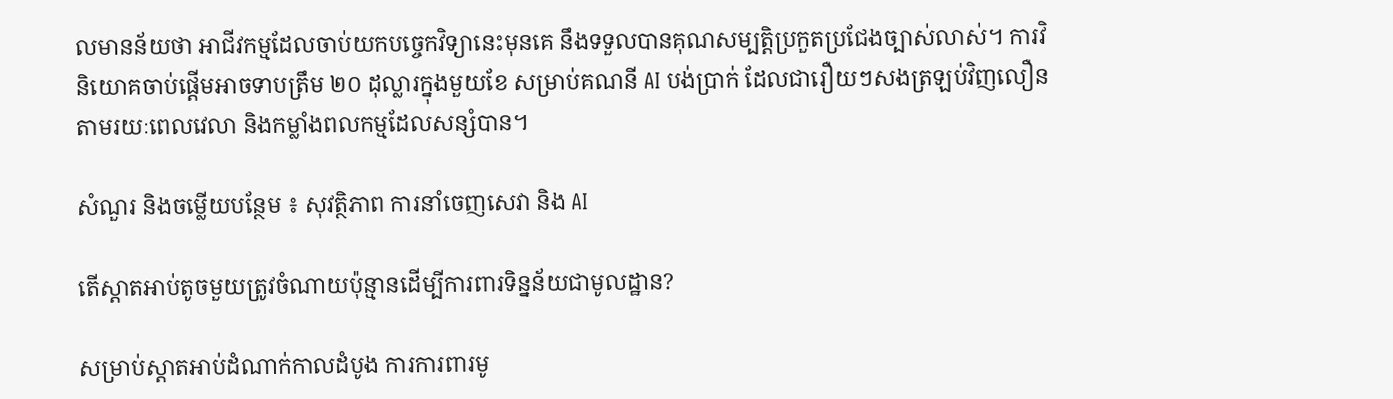លមានន័យថា អាជីវកម្មដែលចាប់យកបច្ចេកវិទ្យានេះមុនគេ នឹងទទួលបានគុណសម្បត្តិប្រកួតប្រជែងច្បាស់លាស់។ ការវិនិយោគចាប់ផ្តើមអាចទាបត្រឹម ២០ ដុល្លារក្នុងមួយខែ សម្រាប់គណនី AI បង់ប្រាក់ ដែលជារឿយៗសងត្រឡប់វិញលឿនតាមរយៈពេលវេលា និងកម្លាំងពលកម្មដែលសន្សំបាន។

សំណួរ និងចម្លើយបន្ថែម ៖ សុវត្ថិភាព ការនាំចេញសេវា និង AI

តើស្តាតអាប់តូចមួយត្រូវចំណាយប៉ុន្មានដើម្បីការពារទិន្នន័យជាមូលដ្ឋាន?

សម្រាប់ស្តាតអាប់ដំណាក់កាលដំបូង ការការពារមូ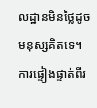លដ្ឋានមិនថ្លៃដូចមនុស្សគិតទេ។ ការផ្ទៀងផ្ទាត់ពីរ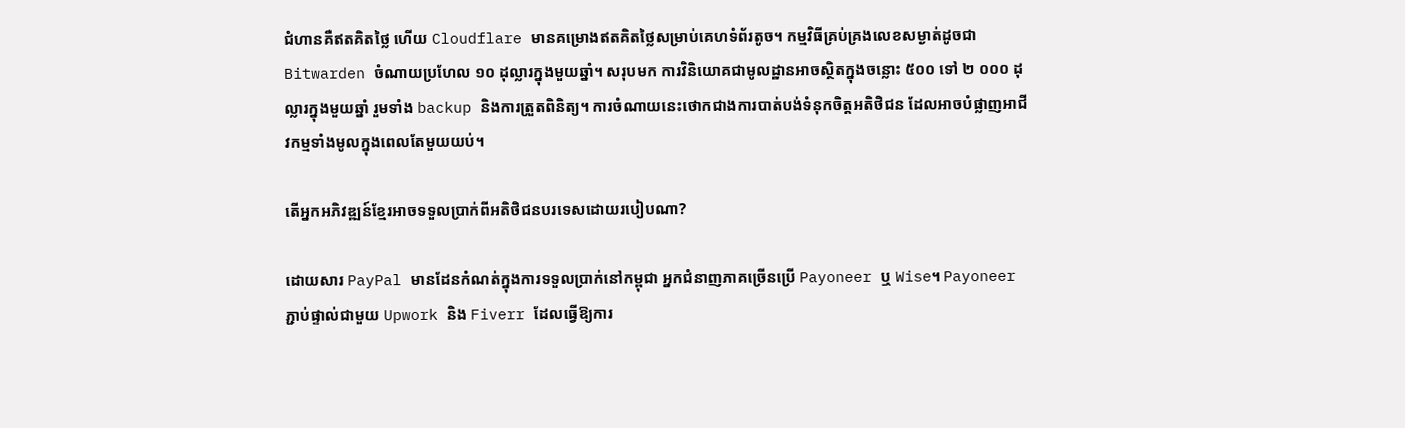ជំហានគឺឥតគិតថ្លៃ ហើយ Cloudflare មានគម្រោងឥតគិតថ្លៃសម្រាប់គេហទំព័រតូច។ កម្មវិធីគ្រប់គ្រងលេខសម្ងាត់ដូចជា Bitwarden ចំណាយប្រហែល ១០ ដុល្លារក្នុងមួយឆ្នាំ។ សរុបមក ការវិនិយោគជាមូលដ្ឋានអាចស្ថិតក្នុងចន្លោះ ៥០០ ទៅ ២ ០០០ ដុល្លារក្នុងមួយឆ្នាំ រួមទាំង backup និងការត្រួតពិនិត្យ។ ការចំណាយនេះថោកជាងការបាត់បង់ទំនុកចិត្តអតិថិជន ដែលអាចបំផ្លាញអាជីវកម្មទាំងមូលក្នុងពេលតែមួយយប់។

តើអ្នកអភិវឌ្ឍន៍ខ្មែរអាចទទួលប្រាក់ពីអតិថិជនបរទេសដោយរបៀបណា?

ដោយសារ PayPal មានដែនកំណត់ក្នុងការទទួលប្រាក់នៅកម្ពុជា អ្នកជំនាញភាគច្រើនប្រើ Payoneer ឬ Wise។ Payoneer ភ្ជាប់ផ្ទាល់ជាមួយ Upwork និង Fiverr ដែលធ្វើឱ្យការ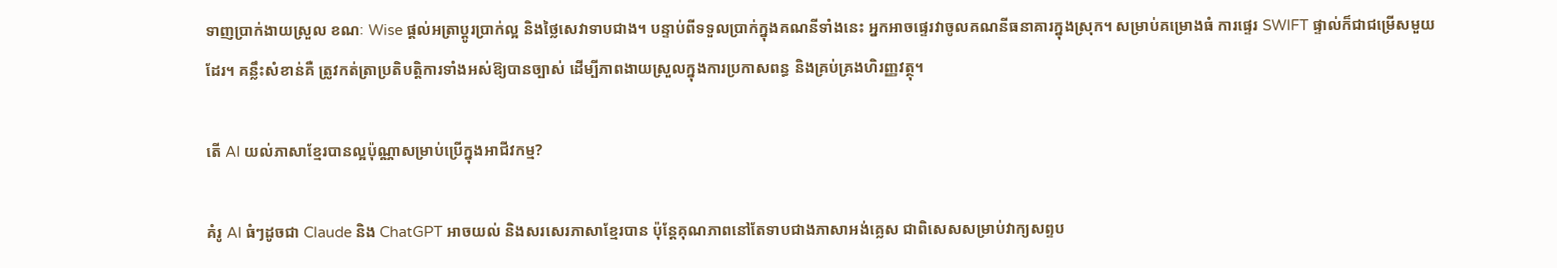ទាញប្រាក់ងាយស្រួល ខណៈ Wise ផ្តល់អត្រាប្តូរប្រាក់ល្អ និងថ្លៃសេវាទាបជាង។ បន្ទាប់ពីទទួលប្រាក់ក្នុងគណនីទាំងនេះ អ្នកអាចផ្ទេរវាចូលគណនីធនាគារក្នុងស្រុក។ សម្រាប់គម្រោងធំ ការផ្ទេរ SWIFT ផ្ទាល់ក៏ជាជម្រើសមួយដែរ។ គន្លឹះសំខាន់គឺ ត្រូវកត់ត្រាប្រតិបត្តិការទាំងអស់ឱ្យបានច្បាស់ ដើម្បីភាពងាយស្រួលក្នុងការប្រកាសពន្ធ និងគ្រប់គ្រងហិរញ្ញវត្ថុ។

តើ AI យល់ភាសាខ្មែរបានល្អប៉ុណ្ណាសម្រាប់ប្រើក្នុងអាជីវកម្ម?

គំរូ AI ធំៗដូចជា Claude និង ChatGPT អាចយល់ និងសរសេរភាសាខ្មែរបាន ប៉ុន្តែគុណភាពនៅតែទាបជាងភាសាអង់គ្លេស ជាពិសេសសម្រាប់វាក្យសព្ទប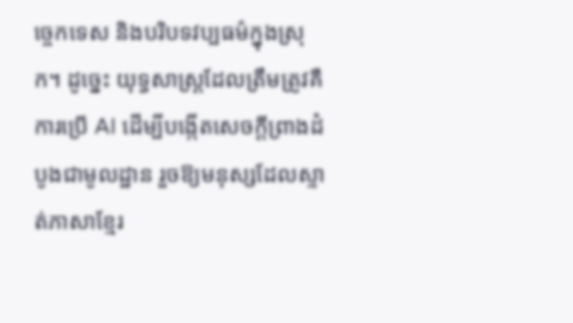ច្ចេកទេស និងបរិបទវប្បធម៌ក្នុងស្រុក។ ដូច្នេះ យុទ្ធសាស្ត្រដែលត្រឹមត្រូវគឺ ការប្រើ AI ដើម្បីបង្កើតសេចក្តីព្រាងដំបូងជាមូលដ្ឋាន រួចឱ្យមនុស្សដែលស្ទាត់ភាសាខ្មែរ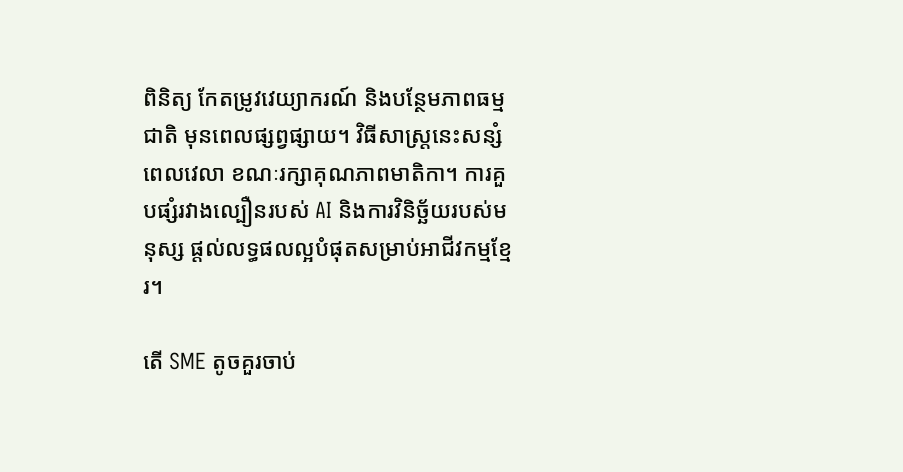ពិនិត្យ កែតម្រូវវេយ្យាករណ៍ និងបន្ថែមភាពធម្មជាតិ មុនពេលផ្សព្វផ្សាយ។ វិធីសាស្ត្រនេះសន្សំពេលវេលា ខណៈរក្សាគុណភាពមាតិកា។ ការគួបផ្សំរវាងល្បឿនរបស់ AI និងការវិនិច្ឆ័យរបស់មនុស្ស ផ្តល់លទ្ធផលល្អបំផុតសម្រាប់អាជីវកម្មខ្មែរ។

តើ SME តូចគួរចាប់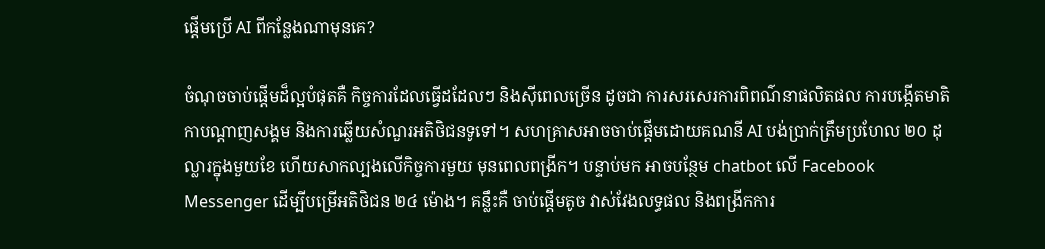ផ្តើមប្រើ AI ពីកន្លែងណាមុនគេ?

ចំណុចចាប់ផ្តើមដ៏ល្អបំផុតគឺ កិច្ចការដែលធ្វើដដែលៗ និងស៊ីពេលច្រើន ដូចជា ការសរសេរការពិពណ៌នាផលិតផល ការបង្កើតមាតិកាបណ្តាញសង្គម និងការឆ្លើយសំណួរអតិថិជនទូទៅ។ សហគ្រាសអាចចាប់ផ្តើមដោយគណនី AI បង់ប្រាក់ត្រឹមប្រហែល ២០ ដុល្លារក្នុងមួយខែ ហើយសាកល្បងលើកិច្ចការមួយ មុនពេលពង្រីក។ បន្ទាប់មក អាចបន្ថែម chatbot លើ Facebook Messenger ដើម្បីបម្រើអតិថិជន ២៤ ម៉ោង។ គន្លឹះគឺ ចាប់ផ្តើមតូច វាស់វែងលទ្ធផល និងពង្រីកការ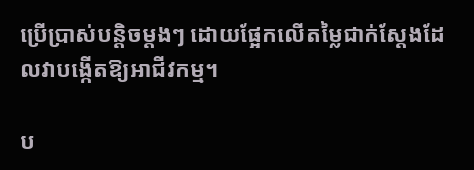ប្រើប្រាស់បន្តិចម្តងៗ ដោយផ្អែកលើតម្លៃជាក់ស្តែងដែលវាបង្កើតឱ្យអាជីវកម្ម។

ប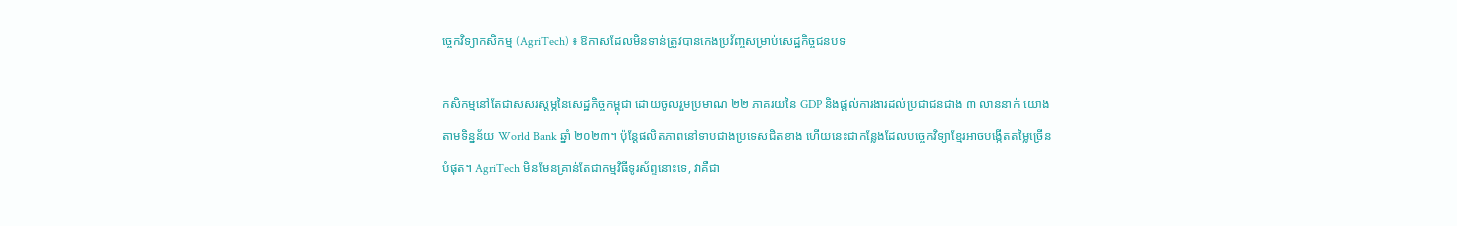ច្ចេកវិទ្យាកសិកម្ម (AgriTech) ៖ ឱកាសដែលមិនទាន់ត្រូវបានកេងប្រវ័ញ្ចសម្រាប់សេដ្ឋកិច្ចជនបទ

កសិកម្មនៅតែជាសសរស្តម្ភនៃសេដ្ឋកិច្ចកម្ពុជា ដោយចូលរួមប្រមាណ ២២ ភាគរយនៃ GDP និងផ្តល់ការងារដល់ប្រជាជនជាង ៣ លាននាក់ យោងតាមទិន្នន័យ World Bank ឆ្នាំ ២០២៣។ ប៉ុន្តែផលិតភាពនៅទាបជាងប្រទេសជិតខាង ហើយនេះជាកន្លែងដែលបច្ចេកវិទ្យាខ្មែរអាចបង្កើតតម្លៃច្រើនបំផុត។ AgriTech មិនមែនគ្រាន់តែជាកម្មវិធីទូរស័ព្ទនោះទេ, វាគឺជា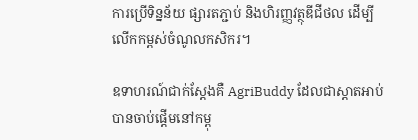ការប្រើទិន្នន័យ ផ្សារតភ្ជាប់ និងហិរញ្ញវត្ថុឌីជីថល ដើម្បីលើកកម្ពស់ចំណូលកសិករ។

ឧទាហរណ៍ជាក់ស្តែងគឺ AgriBuddy ដែលជាស្តាតអាប់បានចាប់ផ្តើមនៅកម្ពុ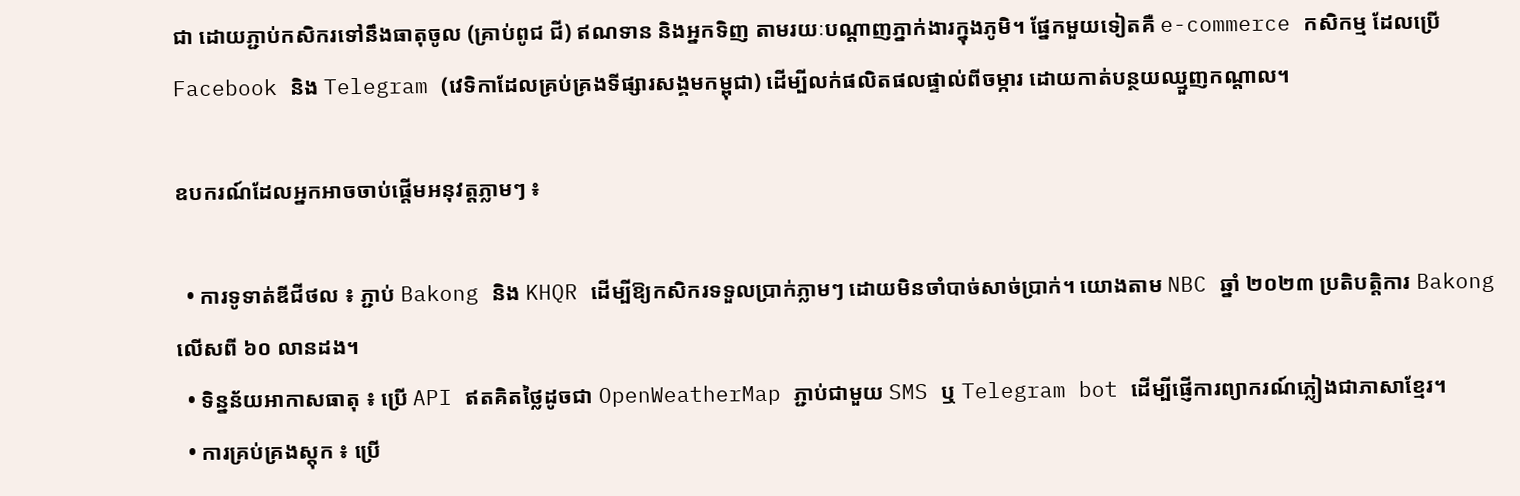ជា ដោយភ្ជាប់កសិករទៅនឹងធាតុចូល (គ្រាប់ពូជ ជី) ឥណទាន និងអ្នកទិញ តាមរយៈបណ្តាញភ្នាក់ងារក្នុងភូមិ។ ផ្នែកមួយទៀតគឺ e-commerce កសិកម្ម ដែលប្រើ Facebook និង Telegram (វេទិកាដែលគ្រប់គ្រងទីផ្សារសង្គមកម្ពុជា) ដើម្បីលក់ផលិតផលផ្ទាល់ពីចម្ការ ដោយកាត់បន្ថយឈ្មួញកណ្តាល។

ឧបករណ៍ដែលអ្នកអាចចាប់ផ្តើមអនុវត្តភ្លាមៗ ៖

  • ការទូទាត់ឌីជីថល ៖ ភ្ជាប់ Bakong និង KHQR ដើម្បីឱ្យកសិករទទួលប្រាក់ភ្លាមៗ ដោយមិនចាំបាច់សាច់ប្រាក់។ យោងតាម NBC ឆ្នាំ ២០២៣ ប្រតិបត្តិការ Bakong លើសពី ៦០ លានដង។
  • ទិន្នន័យអាកាសធាតុ ៖ ប្រើ API ឥតគិតថ្លៃដូចជា OpenWeatherMap ភ្ជាប់ជាមួយ SMS ឬ Telegram bot ដើម្បីផ្ញើការព្យាករណ៍ភ្លៀងជាភាសាខ្មែរ។
  • ការគ្រប់គ្រងស្តុក ៖ ប្រើ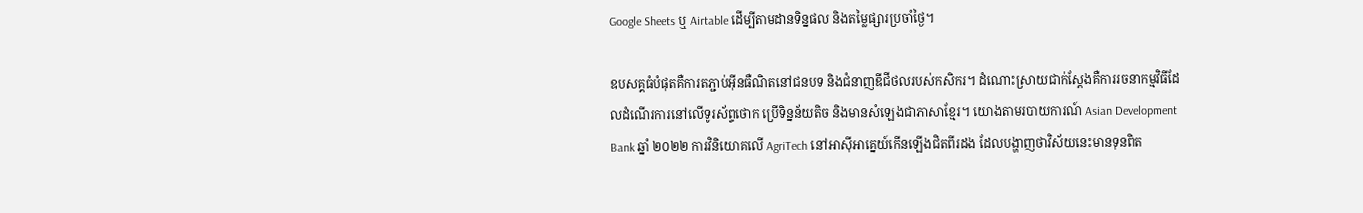Google Sheets ឬ Airtable ដើម្បីតាមដានទិន្នផល និងតម្លៃផ្សារប្រចាំថ្ងៃ។

ឧបសគ្គធំបំផុតគឺការតភ្ជាប់អ៊ីនធឺណិតនៅជនបទ និងជំនាញឌីជីថលរបស់កសិករ។ ដំណោះស្រាយជាក់ស្តែងគឺការរចនាកម្មវិធីដែលដំណើរការនៅលើទូរស័ព្ទថោក ប្រើទិន្នន័យតិច និងមានសំឡេងជាភាសាខ្មែរ។ យោងតាមរបាយការណ៍ Asian Development Bank ឆ្នាំ ២០២២ ការវិនិយោគលើ AgriTech នៅអាស៊ីអាគ្នេយ៍កើនឡើងជិតពីរដង ដែលបង្ហាញថាវិស័យនេះមានទុនពិត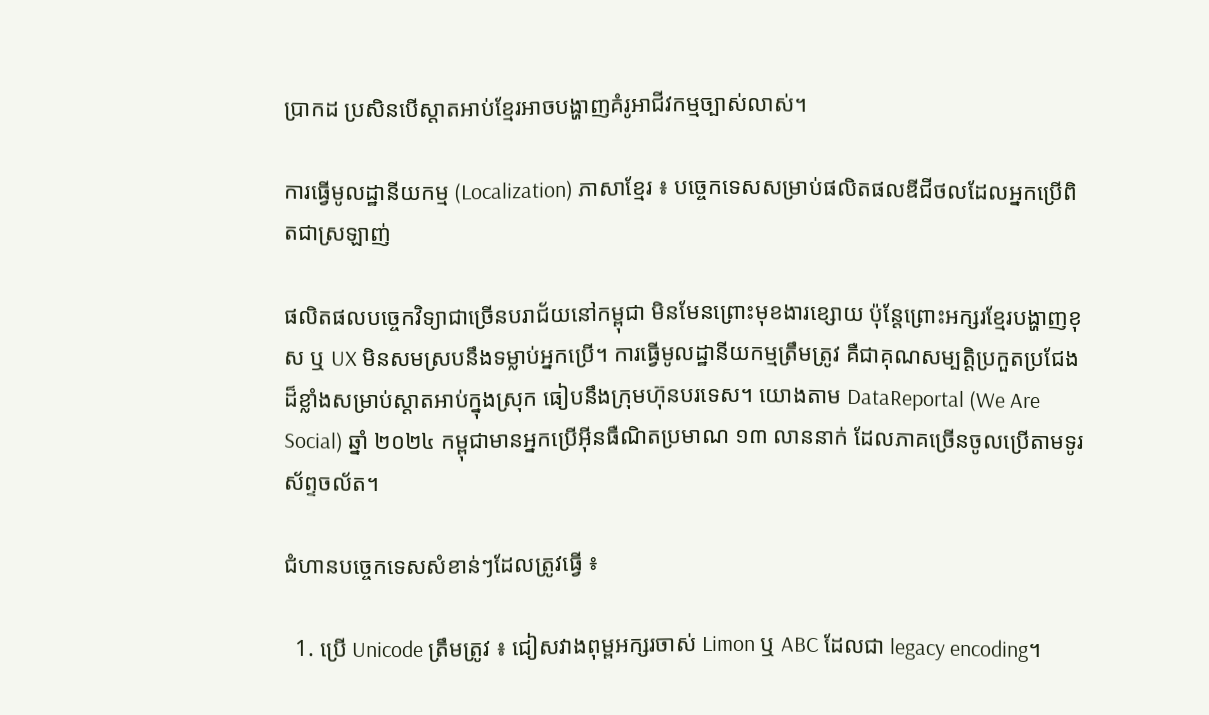ប្រាកដ ប្រសិនបើស្តាតអាប់ខ្មែរអាចបង្ហាញគំរូអាជីវកម្មច្បាស់លាស់។

ការធ្វើមូលដ្ឋានីយកម្ម (Localization) ភាសាខ្មែរ ៖ បច្ចេកទេសសម្រាប់ផលិតផលឌីជីថលដែលអ្នកប្រើពិតជាស្រឡាញ់

ផលិតផលបច្ចេកវិទ្យាជាច្រើនបរាជ័យនៅកម្ពុជា មិនមែនព្រោះមុខងារខ្សោយ ប៉ុន្តែព្រោះអក្សរខ្មែរបង្ហាញខុស ឬ UX មិនសមស្របនឹងទម្លាប់អ្នកប្រើ។ ការធ្វើមូលដ្ឋានីយកម្មត្រឹមត្រូវ គឺជាគុណសម្បត្តិប្រកួតប្រជែងដ៏ខ្លាំងសម្រាប់ស្តាតអាប់ក្នុងស្រុក ធៀបនឹងក្រុមហ៊ុនបរទេស។ យោងតាម DataReportal (We Are Social) ឆ្នាំ ២០២៤ កម្ពុជាមានអ្នកប្រើអ៊ីនធឺណិតប្រមាណ ១៣ លាននាក់ ដែលភាគច្រើនចូលប្រើតាមទូរស័ព្ទចល័ត។

ជំហានបច្ចេកទេសសំខាន់ៗដែលត្រូវធ្វើ ៖

  1. ប្រើ Unicode ត្រឹមត្រូវ ៖ ជៀសវាងពុម្ពអក្សរចាស់ Limon ឬ ABC ដែលជា legacy encoding។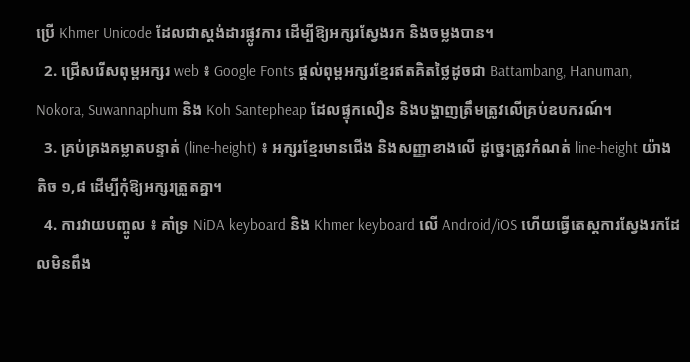ប្រើ Khmer Unicode ដែលជាស្តង់ដារផ្លូវការ ដើម្បីឱ្យអក្សរស្វែងរក និងចម្លងបាន។
  2. ជ្រើសរើសពុម្ពអក្សរ web ៖ Google Fonts ផ្តល់ពុម្ពអក្សរខ្មែរឥតគិតថ្លៃដូចជា Battambang, Hanuman, Nokora, Suwannaphum និង Koh Santepheap ដែលផ្ទុកលឿន និងបង្ហាញត្រឹមត្រូវលើគ្រប់ឧបករណ៍។
  3. គ្រប់គ្រងគម្លាតបន្ទាត់ (line-height) ៖ អក្សរខ្មែរមានជើង និងសញ្ញាខាងលើ ដូច្នេះត្រូវកំណត់ line-height យ៉ាងតិច ១,៨ ដើម្បីកុំឱ្យអក្សរត្រួតគ្នា។
  4. ការវាយបញ្ចូល ៖ គាំទ្រ NiDA keyboard និង Khmer keyboard លើ Android/iOS ហើយធ្វើតេស្តការស្វែងរកដែលមិនពឹង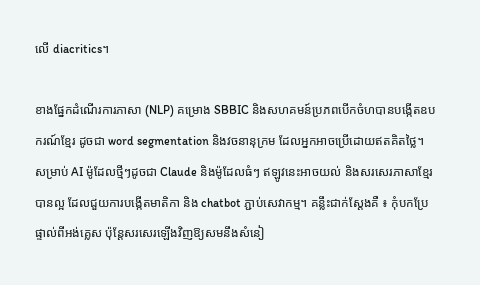លើ diacritics។

ខាងផ្នែកដំណើរការភាសា (NLP) គម្រោង SBBIC និងសហគមន៍ប្រភពបើកចំហបានបង្កើតឧបករណ៍ខ្មែរ ដូចជា word segmentation និងវចនានុក្រម ដែលអ្នកអាចប្រើដោយឥតគិតថ្លៃ។ សម្រាប់ AI ម៉ូដែលថ្មីៗដូចជា Claude និងម៉ូដែលធំៗ ឥឡូវនេះអាចយល់ និងសរសេរភាសាខ្មែរបានល្អ ដែលជួយការបង្កើតមាតិកា និង chatbot ភ្ជាប់សេវាកម្ម។ គន្លឹះជាក់ស្តែងគឺ ៖ កុំបកប្រែផ្ទាល់ពីអង់គ្លេស ប៉ុន្តែសរសេរឡើងវិញឱ្យសមនឹងសំនៀ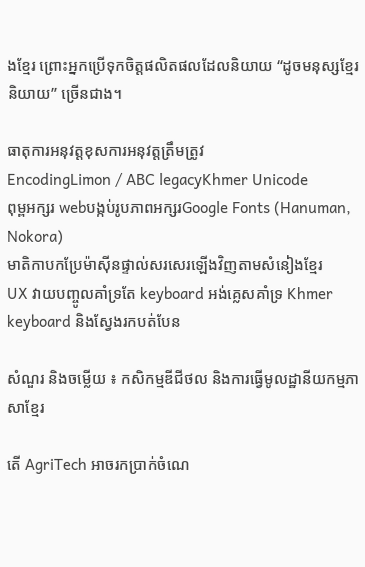ងខ្មែរ ព្រោះអ្នកប្រើទុកចិត្តផលិតផលដែលនិយាយ “ដូចមនុស្សខ្មែរនិយាយ” ច្រើនជាង។

ធាតុការអនុវត្តខុសការអនុវត្តត្រឹមត្រូវ
EncodingLimon / ABC legacyKhmer Unicode
ពុម្ពអក្សរ webបង្កប់រូបភាពអក្សរGoogle Fonts (Hanuman, Nokora)
មាតិកាបកប្រែម៉ាស៊ីនផ្ទាល់សរសេរឡើងវិញតាមសំនៀងខ្មែរ
UX វាយបញ្ចូលគាំទ្រតែ keyboard អង់គ្លេសគាំទ្រ Khmer keyboard និងស្វែងរកបត់បែន

សំណួរ និងចម្លើយ ៖ កសិកម្មឌីជីថល និងការធ្វើមូលដ្ឋានីយកម្មភាសាខ្មែរ

តើ AgriTech អាចរកប្រាក់ចំណេ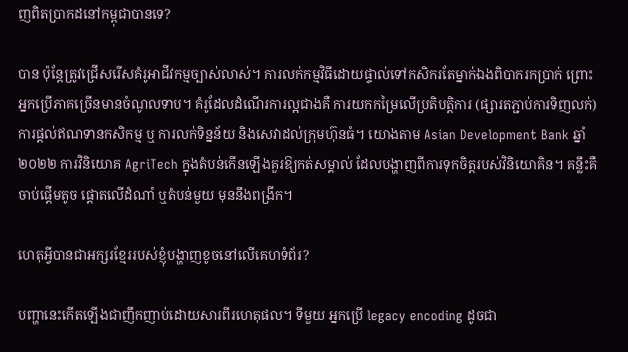ញពិតប្រាកដនៅកម្ពុជាបានទេ?

បាន ប៉ុន្តែត្រូវជ្រើសរើសគំរូអាជីវកម្មច្បាស់លាស់។ ការលក់កម្មវិធីដោយផ្ទាល់ទៅកសិករតែម្នាក់ឯងពិបាករកប្រាក់ ព្រោះអ្នកប្រើភាគច្រើនមានចំណូលទាប។ គំរូដែលដំណើរការល្អជាងគឺ ការយកកម្រៃលើប្រតិបត្តិការ (ផ្សារតភ្ជាប់ការទិញលក់) ការផ្តល់ឥណទានកសិកម្ម ឬ ការលក់ទិន្នន័យ និងសេវាដល់ក្រុមហ៊ុនធំ។ យោងតាម Asian Development Bank ឆ្នាំ ២០២២ ការវិនិយោគ AgriTech ក្នុងតំបន់កើនឡើងគួរឱ្យកត់សម្គាល់ ដែលបង្ហាញពីការទុកចិត្តរបស់វិនិយោគិន។ គន្លឹះគឺ ចាប់ផ្តើមតូច ផ្តោតលើដំណាំ ឬតំបន់មួយ មុននឹងពង្រីក។

ហេតុអ្វីបានជាអក្សរខ្មែររបស់ខ្ញុំបង្ហាញខូចនៅលើគេហទំព័រ?

បញ្ហានេះកើតឡើងជាញឹកញាប់ដោយសារពីរហេតុផល។ ទីមួយ អ្នកប្រើ legacy encoding ដូចជា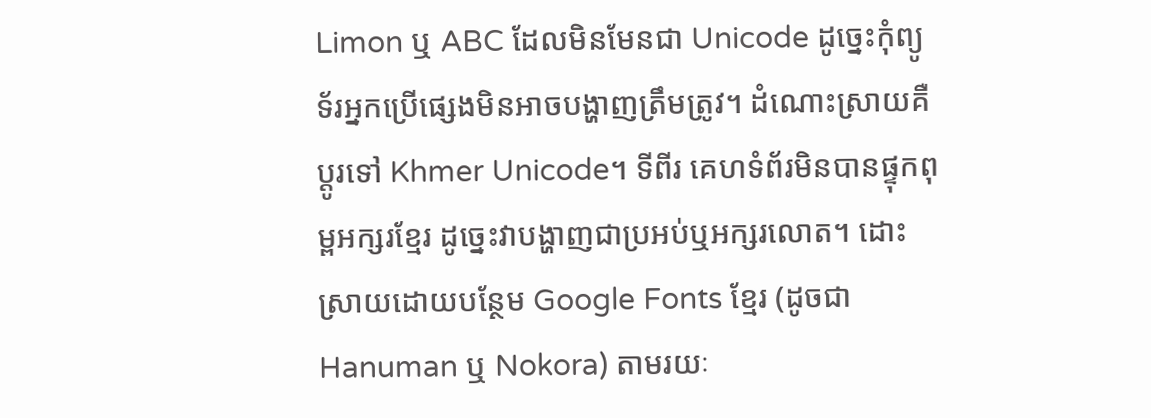Limon ឬ ABC ដែលមិនមែនជា Unicode ដូច្នេះកុំព្យូទ័រអ្នកប្រើផ្សេងមិនអាចបង្ហាញត្រឹមត្រូវ។ ដំណោះស្រាយគឺប្តូរទៅ Khmer Unicode។ ទីពីរ គេហទំព័រមិនបានផ្ទុកពុម្ពអក្សរខ្មែរ ដូច្នេះវាបង្ហាញជាប្រអប់ឬអក្សរលោត។ ដោះស្រាយដោយបន្ថែម Google Fonts ខ្មែរ (ដូចជា Hanuman ឬ Nokora) តាមរយៈ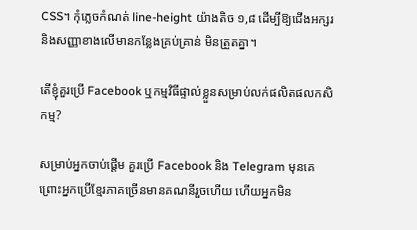CSS។ កុំភ្លេចកំណត់ line-height យ៉ាងតិច ១,៨ ដើម្បីឱ្យជើងអក្សរ និងសញ្ញាខាងលើមានកន្លែងគ្រប់គ្រាន់ មិនត្រួតគ្នា។

តើខ្ញុំគួរប្រើ Facebook ឬកម្មវិធីផ្ទាល់ខ្លួនសម្រាប់លក់ផលិតផលកសិកម្ម?

សម្រាប់អ្នកចាប់ផ្តើម គួរប្រើ Facebook និង Telegram មុនគេ ព្រោះអ្នកប្រើខ្មែរភាគច្រើនមានគណនីរួចហើយ ហើយអ្នកមិន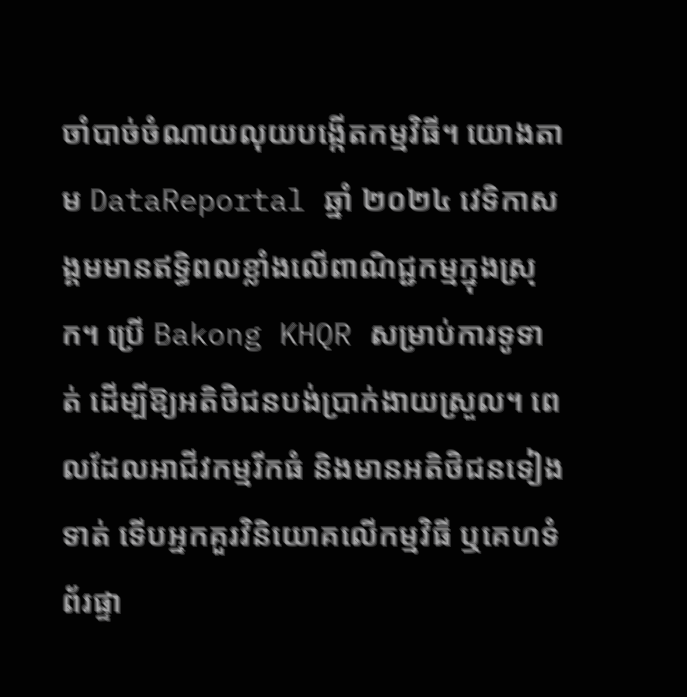ចាំបាច់ចំណាយលុយបង្កើតកម្មវិធី។ យោងតាម DataReportal ឆ្នាំ ២០២៤ វេទិកាសង្គមមានឥទ្ធិពលខ្លាំងលើពាណិជ្ជកម្មក្នុងស្រុក។ ប្រើ Bakong KHQR សម្រាប់ការទូទាត់ ដើម្បីឱ្យអតិថិជនបង់ប្រាក់ងាយស្រួល។ ពេលដែលអាជីវកម្មរីកធំ និងមានអតិថិជនទៀងទាត់ ទើបអ្នកគួរវិនិយោគលើកម្មវិធី ឬគេហទំព័រផ្ទា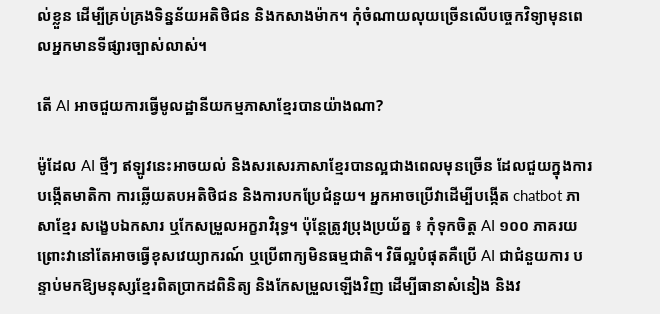ល់ខ្លួន ដើម្បីគ្រប់គ្រងទិន្នន័យអតិថិជន និងកសាងម៉ាក។ កុំចំណាយលុយច្រើនលើបច្ចេកវិទ្យាមុនពេលអ្នកមានទីផ្សារច្បាស់លាស់។

តើ AI អាចជួយការធ្វើមូលដ្ឋានីយកម្មភាសាខ្មែរបានយ៉ាងណា?

ម៉ូដែល AI ថ្មីៗ ឥឡូវនេះអាចយល់ និងសរសេរភាសាខ្មែរបានល្អជាងពេលមុនច្រើន ដែលជួយក្នុងការបង្កើតមាតិកា ការឆ្លើយតបអតិថិជន និងការបកប្រែជំនួយ។ អ្នកអាចប្រើវាដើម្បីបង្កើត chatbot ភាសាខ្មែរ សង្ខេបឯកសារ ឬកែសម្រួលអក្ខរាវិរុទ្ធ។ ប៉ុន្តែត្រូវប្រុងប្រយ័ត្ន ៖ កុំទុកចិត្ត AI ១០០ ភាគរយ ព្រោះវានៅតែអាចធ្វើខុសវេយ្យាករណ៍ ឬប្រើពាក្យមិនធម្មជាតិ។ វិធីល្អបំផុតគឺប្រើ AI ជាជំនួយការ បន្ទាប់មកឱ្យមនុស្សខ្មែរពិតប្រាកដពិនិត្យ និងកែសម្រួលឡើងវិញ ដើម្បីធានាសំនៀង និងវ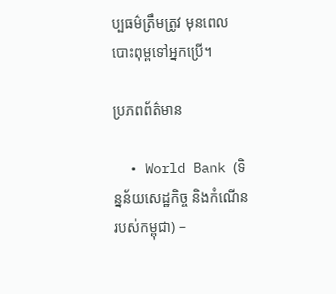ប្បធម៌ត្រឹមត្រូវ មុនពេលបោះពុម្ពទៅអ្នកប្រើ។

ប្រភពព័ត៌មាន

  • World Bank (ទិន្នន័យសេដ្ឋកិច្ច និងកំណើនរបស់កម្ពុជា) –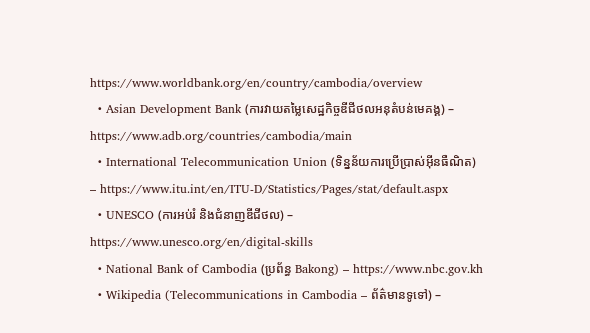https://www.worldbank.org/en/country/cambodia/overview
  • Asian Development Bank (ការវាយតម្លៃសេដ្ឋកិច្ចឌីជីថលអនុតំបន់មេគង្គ) – https://www.adb.org/countries/cambodia/main
  • International Telecommunication Union (ទិន្នន័យការប្រើប្រាស់អ៊ីនធឺណិត) – https://www.itu.int/en/ITU-D/Statistics/Pages/stat/default.aspx
  • UNESCO (ការអប់រំ និងជំនាញឌីជីថល) – https://www.unesco.org/en/digital-skills
  • National Bank of Cambodia (ប្រព័ន្ធ Bakong) – https://www.nbc.gov.kh
  • Wikipedia (Telecommunications in Cambodia – ព័ត៌មានទូទៅ) –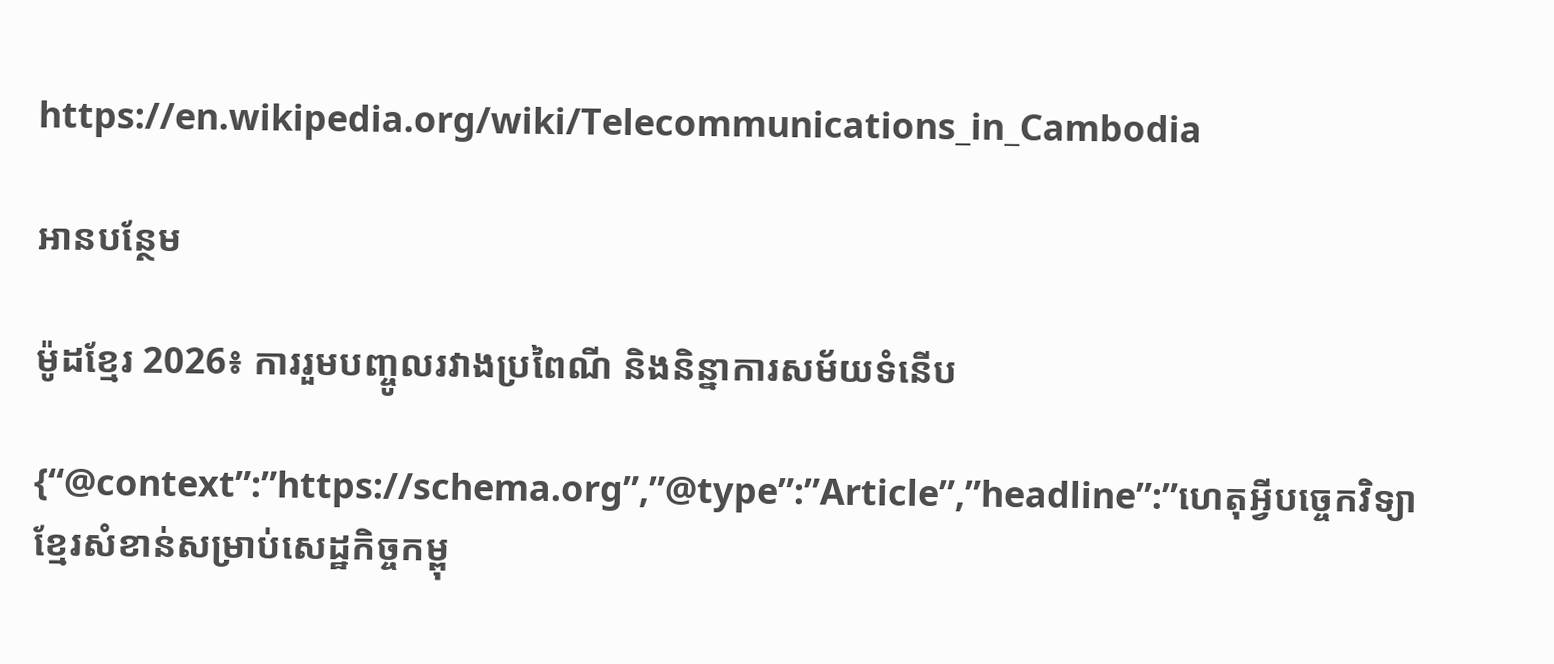https://en.wikipedia.org/wiki/Telecommunications_in_Cambodia

អានបន្ថែម

ម៉ូដខ្មែរ 2026៖ ការរួមបញ្ចូលរវាងប្រពៃណី និងនិន្នាការសម័យទំនើប

{“@context”:”https://schema.org”,”@type”:”Article”,”headline”:”ហេតុអ្វីបច្ចេកវិទ្យាខ្មែរសំខាន់សម្រាប់សេដ្ឋកិច្ចកម្ពុ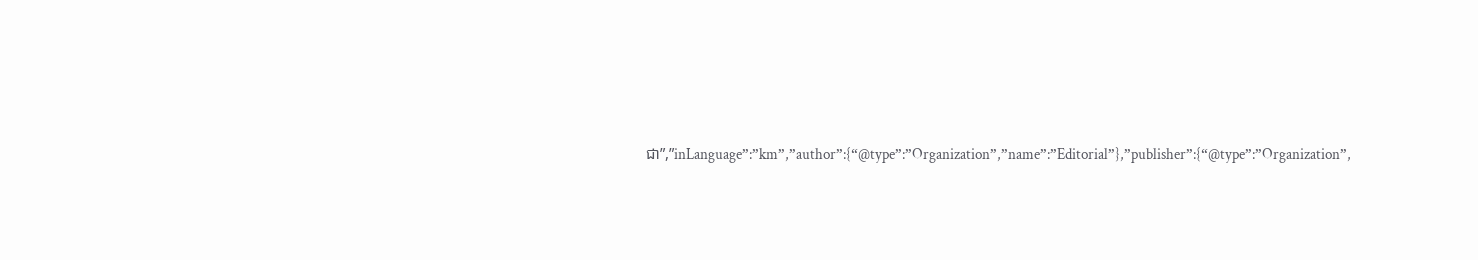ជា”,”inLanguage”:”km”,”author”:{“@type”:”Organization”,”name”:”Editorial”},”publisher”:{“@type”:”Organization”,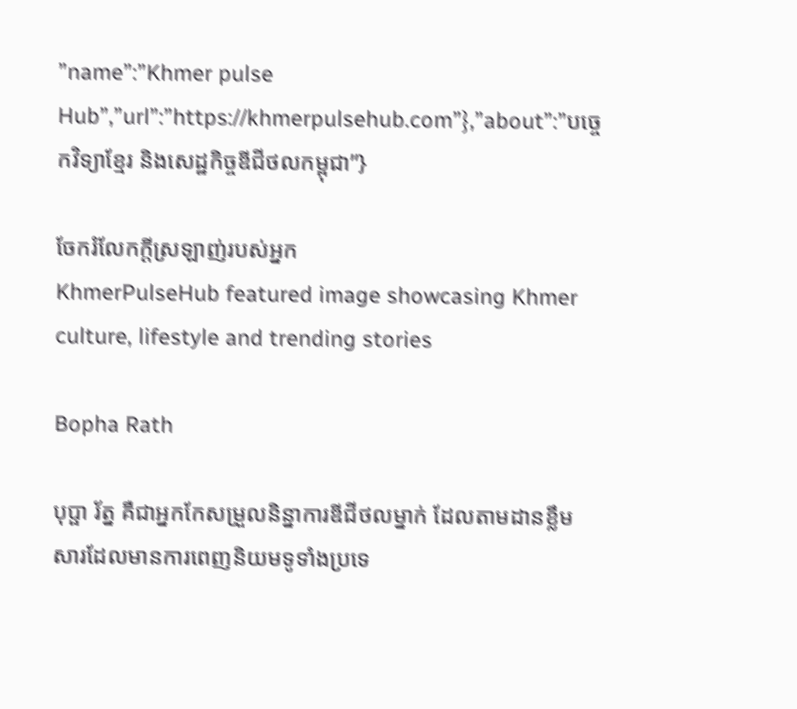”name”:”Khmer pulse Hub”,”url”:”https://khmerpulsehub.com”},”about”:”បច្ចេកវិទ្យាខ្មែរ និងសេដ្ឋកិច្ចឌីជីថលកម្ពុជា”}

ចែករំលែកក្ដីស្រឡាញ់របស់អ្នក
KhmerPulseHub featured image showcasing Khmer culture, lifestyle and trending stories

Bopha Rath

បុប្ផា រ័ត្ន គឺជាអ្នកកែសម្រួលនិន្នាការឌីជីថលម្នាក់ ដែលតាមដានខ្លឹមសារដែលមានការពេញនិយមទូទាំងប្រទេ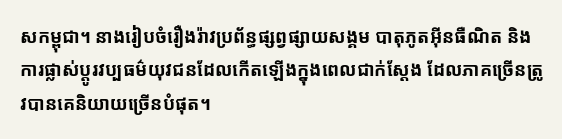សកម្ពុជា។ នាងរៀបចំរឿងរ៉ាវប្រព័ន្ធផ្សព្វផ្សាយសង្គម បាតុភូតអ៊ីនធឺណិត និងការផ្លាស់ប្តូរវប្បធម៌យុវជនដែលកើតឡើងក្នុងពេលជាក់ស្តែង ដែលភាគច្រើនត្រូវបានគេនិយាយច្រើនបំផុត។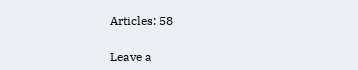Articles: 58

Leave a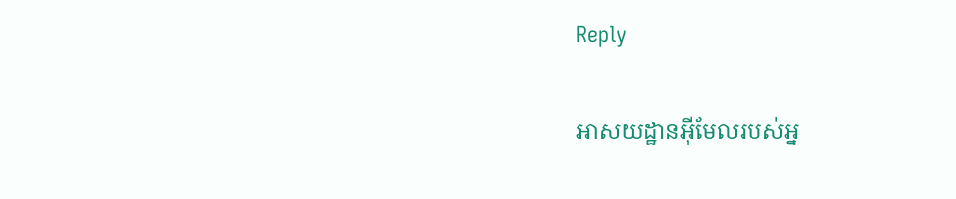Reply

អាសយដ្ឋានអ៊ីមែលរបស់អ្ន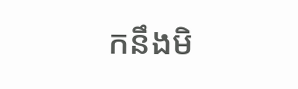កនឹងមិ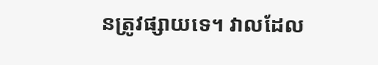នត្រូវផ្សាយទេ។ វាលដែល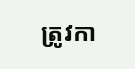ត្រូវកា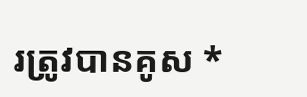រត្រូវបានគូស *